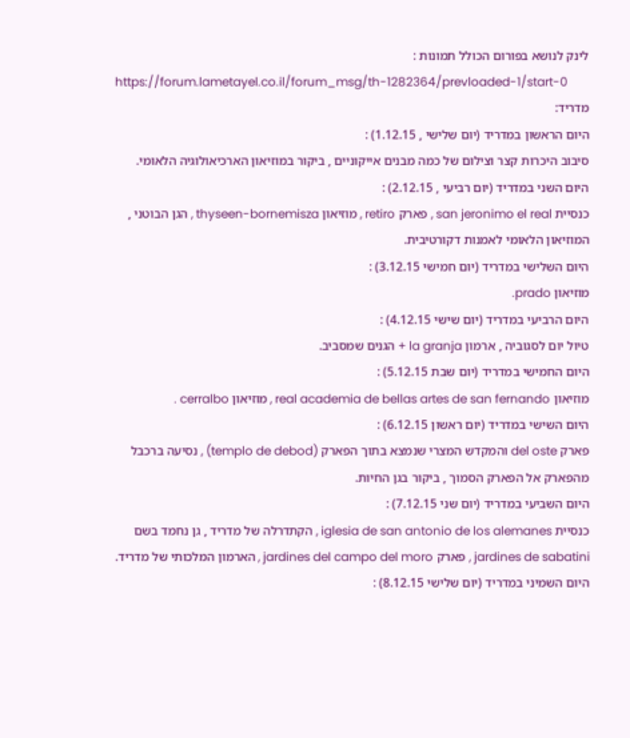לינק לנושא בפורום הכולל תמונות :
https://forum.lametayel.co.il/forum_msg/th-1282364/prevloaded-1/start-0
מדריד:
היום הראשון במדריד (יום שלישי , 1.12.15) :
סיבוב היכרות קצר וצילום של כמה מבנים אייקוניים , ביקור במוזיאון הארכיאולוגיה הלאומי.
היום השני במדריד (יום רביעי , 2.12.15) :
כנסיית san jeronimo el real , פארק retiro , מוזיאון thyseen-bornemisza , הגן הבוטני , המוזיאון הלאומי לאמנות דקורטיבית.
היום השלישי במדריד (יום חמישי 3.12.15) :
מוזיאון prado.
היום הרביעי במדריד (יום שישי 4.12.15) :
טיול יום לסגוביה , ארמון la granja + הגנים שמסביב.
היום החמישי במדריד (יום שבת 5.12.15) :
מוזיאון real academia de bellas artes de san fernando , מוזיאון cerralbo .
היום השישי במדריד (יום ראשון 6.12.15) :
פארק del oste והמקדש המצרי שנמצא בתוך הפארק (templo de debod) , נסיעה ברכבל מהפארק אל הפארק הסמוך , ביקור בגן החיות.
היום השביעי במדריד (יום שני 7.12.15) :
כנסיית iglesia de san antonio de los alemanes , הקתדרלה של מדריד , גן נחמד בשם jardines de sabatini , פארק jardines del campo del moro , הארמון המלכותי של מדריד.
היום השמיני במדריד (יום שלישי 8.12.15) :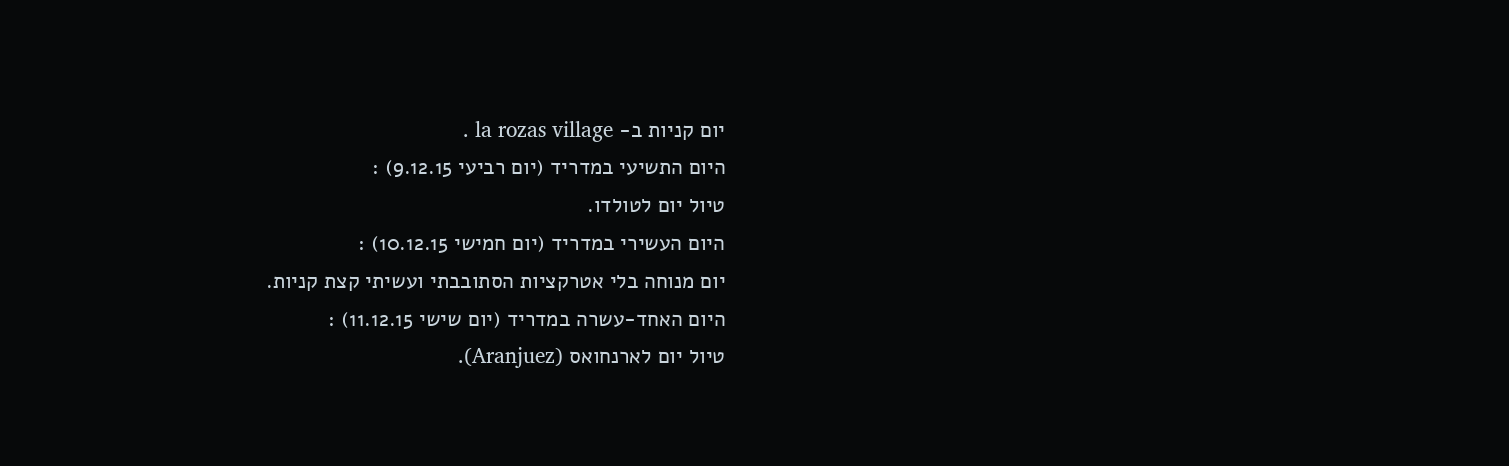יום קניות ב- la rozas village .
היום התשיעי במדריד (יום רביעי 9.12.15) :
טיול יום לטולדו.
היום העשירי במדריד (יום חמישי 10.12.15) :
יום מנוחה בלי אטרקציות הסתובבתי ועשיתי קצת קניות.
היום האחד-עשרה במדריד (יום שישי 11.12.15) :
טיול יום לארנחואס (Aranjuez).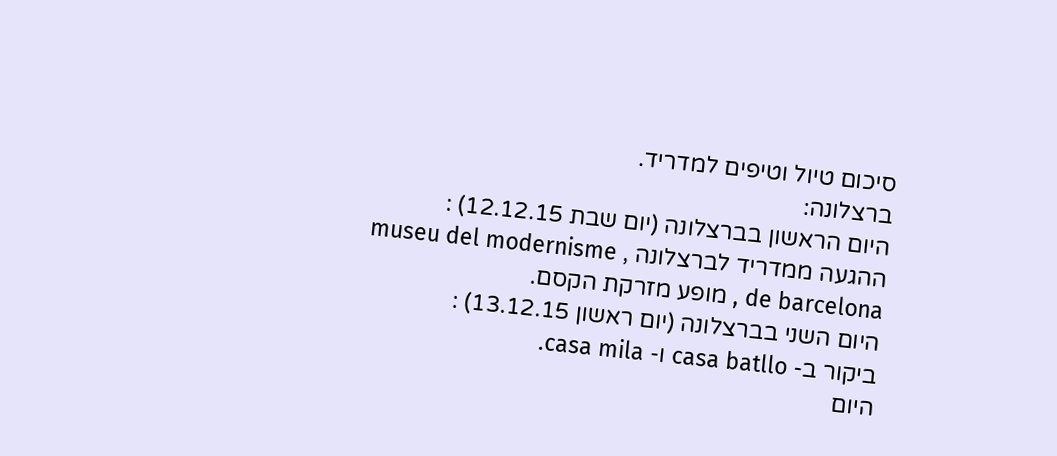סיכום טיול וטיפים למדריד.
ברצלונה:
היום הראשון בברצלונה (יום שבת 12.12.15) :
ההגעה ממדריד לברצלונה , museu del modernisme de barcelona , מופע מזרקת הקסם.
היום השני בברצלונה (יום ראשון 13.12.15) :
ביקור ב- casa batllo ו- casa mila.
היום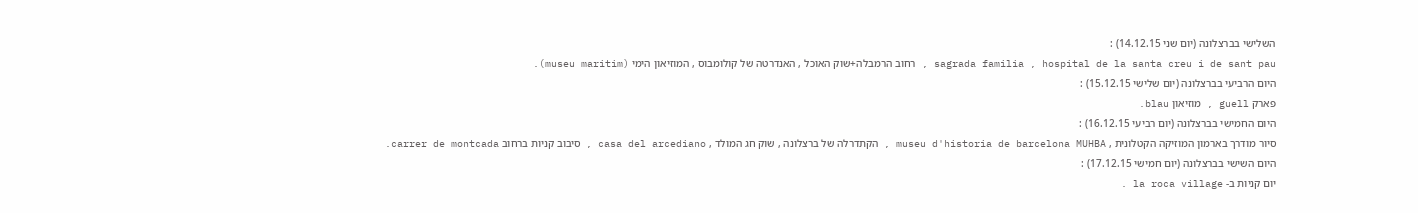השלישי בברצלונה (יום שני 14.12.15) :
sagrada familia , hospital de la santa creu i de sant pau , רחוב הרמבלה+שוק האוכל , האנדרטה של קולומבוס , המוזיאון הימי (museu maritim).
היום הרביעי בברצלונה (יום שלישי 15.12.15) :
פארק guell , מוזיאון blau.
היום החמישי בברצלונה (יום רביעי 16.12.15) :
סיור מודרך בארמון המוזיקה הקטלונית , museu d'historia de barcelona MUHBA , הקתדרלה של ברצלונה , שוק חג המולד , casa del arcediano , סיבוב קניות ברחוב carrer de montcada.
היום השישי בברצלונה (יום חמישי 17.12.15) :
יום קניות ב- la roca village .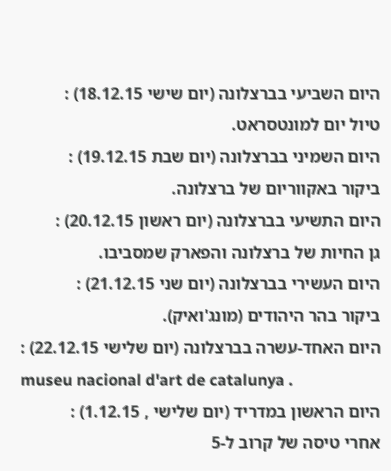היום השביעי בברצלונה (יום שישי 18.12.15) :
טיול יום למונטסראט.
היום השמיני בברצלונה (יום שבת 19.12.15) :
ביקור באקווריום של ברצלונה.
היום התשיעי בברצלונה (יום ראשון 20.12.15) :
גן החיות של ברצלונה והפארק שמסביבו.
היום העשירי בברצלונה (יום שני 21.12.15) :
ביקור בהר היהודים (מונג'ואיק).
היום האחד-עשרה בברצלונה (יום שלישי 22.12.15) :
museu nacional d'art de catalunya .
היום הראשון במדריד (יום שלישי , 1.12.15) :
אחרי טיסה של קרוב ל-5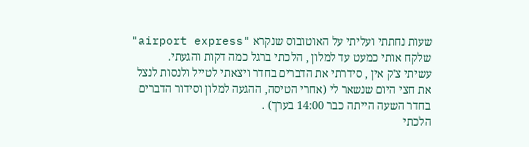שעות נחתתי ועליתי על האוטובוס שנקרא "airport express" שלקח אותי כמעט עד למלון , הלכתי ברגל כמה דקות והגעתי.
עשיתי צ'ק אין , סידרתי את הדברים בחדר ויצאתי לטייל ולנסות לנצל את חצי היום שנשאר לי (אחרי הטיסה, ההגעה למלון וסידור הדברים בחדר השעה הייתה כבר 14:00 בערך) .
הלכתי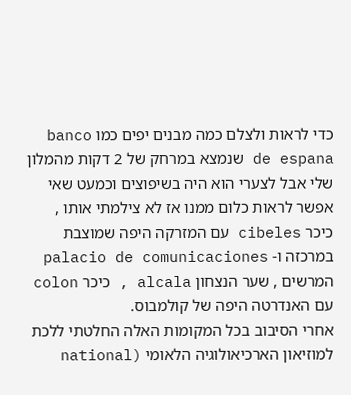כדי לראות ולצלם כמה מבנים יפים כמו banco de espana שנמצא במרחק של 2 דקות מהמלון שלי אבל לצערי הוא היה בשיפוצים וכמעט שאי אפשר לראות כלום ממנו אז לא צילמתי אותו , כיכר cibeles עם המזרקה היפה שמוצבת במרכזה ו- palacio de comunicaciones המרשים , שער הנצחון alcala , כיכר colon עם האנדרטה היפה של קולמבוס.
אחרי הסיבוב בכל המקומות האלה החלטתי ללכת למוזיאון הארכיאולוגיה הלאומי (national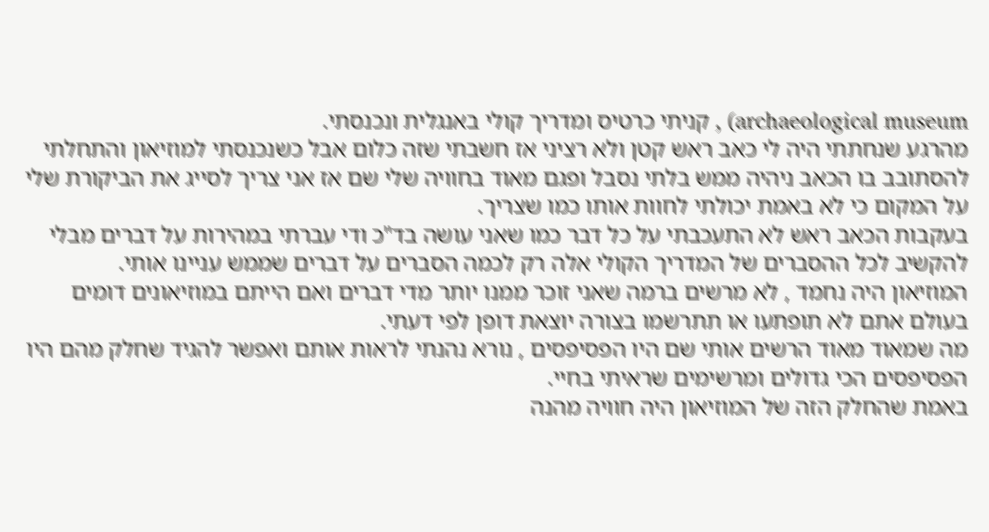archaeological museum) , קניתי כרטיס ומדריך קולי באנגלית ונכנסתי.
מהרגע שנחתתי היה לי כאב ראש קטן ולא רציני אז חשבתי שזה כלום אבל כשנכנסתי למוזיאון והתחלתי להסתובב בו הכאב ניהיה ממש בלתי נסבל ופגם מאוד בחוויה שלי שם אז אני צריך לסייג את הביקורת שלי על המקום כי לא באמת יכולתי לחוות אותו כמו שצריך.
בעקבות הכאב ראש לא התעכבתי על כל דבר כמו שאני עושה בד"כ ודי עברתי במהירות על דברים מבלי להקשיב לכל ההסברים של המדריך הקולי אלה רק לכמה הסברים על דברים שממש עניינו אותי.
המוזיאון היה נחמד , לא מרשים ברמה שאני זוכר ממנו יותר מדי דברים ואם הייתם במוזיאונים דומים בעולם אתם לא תופתעו או תתרשמו בצורה יוצאת דופן לפי דעתי.
מה שמאוד מאוד הרשים אותי שם היו הפסיפסים , נורא נהנתי לראות אותם ואפשר להגיד שחלק מהם היו הפסיפסים הכי גדולים ומרשימים שראיתי בחיי.
באמת שהחלק הזה של המוזיאון היה חוויה מהנה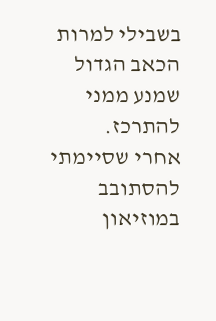בשבילי למרות הכאב הגדול שמנע ממני להתרכז.
אחרי שסיימתי להסתובב במוזיאון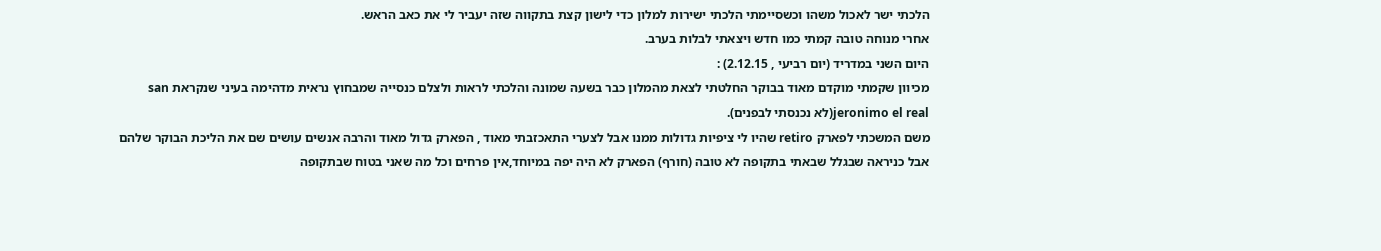הלכתי ישר לאכול משהו וכשסיימתי הלכתי ישירות למלון כדי לישון קצת בתקווה שזה יעביר לי את כאב הראש.
אחרי מנוחה טובה קמתי כמו חדש ויצאתי לבלות בערב.
היום השני במדריד (יום רביעי , 2.12.15) :
מכיוון שקמתי מוקדם מאוד בבוקר החלטתי לצאת מהמלון כבר בשעה שמונה והלכתי לראות ולצלם כנסייה שמבחוץ נראית מדהימה בעיני שנקראת san jeronimo el real(לא נכנסתי לבפנים).
משם המשכתי לפארק retiro שהיו לי ציפיות גדולות ממנו אבל לצערי התאכזבתי מאוד , הפארק גדול מאוד והרבה אנשים עושים שם את הליכת הבוקר שלהם אבל כניראה שבגלל שבאתי בתקופה לא טובה (חורף) הפארק לא היה יפה במיוחד,אין פרחים וכל מה שאני בטוח שבתקופה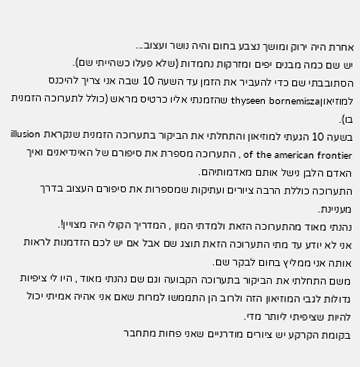אחרת היה ירוק ומושך נצבע בחום והיה נושר ועצוב...
יש שם כמה מבנים יפים ומזרקות נחמדות (שלא פעלו כשהייתי שם).
הסתובבתי שם כדי להעביר את הזמן עד השעה 10 שבה אני צריך להיכנס למוזיאוןthyseen bornemisza שהזמנתי אליו כרטיס מראש (כולל לתערוכה הזמנית בו).
בשעה 10 הגעתי למוזיאון והתחלתי את הביקור בתערוכה הזמנית שנקראת illusion of the american frontier , התערוכה מספרת את סיפורם של האינדיאנים ואיך האדם הלבן נישל אותם מאדמותיהם.
התערוכה כוללת הרבה ציורים ועתיקות שמספרות את סיפורם העצוב בדרך מעניינת.
נהנתי מאוד מהתערוכה הזאת ולמדתי המון , המדריך הקולי היה מצויין!.
אני לא יודע עד מתי התערוכה הזאת תוצג שם אבל אם יש לכם הזדמנות לראות אותה אני ממליץ בחום לבקר שם.
משם התחלתי את הביקור בתערוכה הקבועה וגם שם נהנתי מאוד , היו לי ציפיות גדולות לגבי המוזיאון הזה ולרוב הן התממשו למרות שאם אני אהיה אמיתי יכול להיות שציפיתי ליותר מדי.
בקומת הקרקע יש ציורים מודרניים שאני פחות מתחבר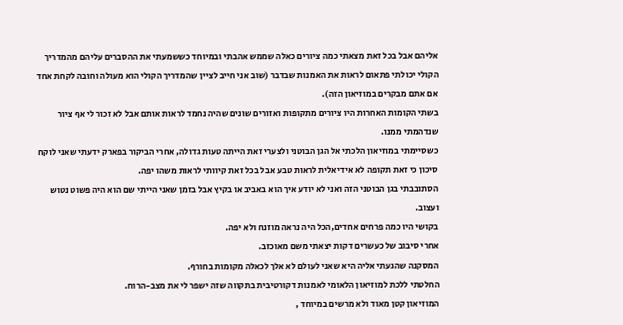אליהם אבל בכל זאת מצאתי כמה ציורים כאלה שממש אהבתי ובמיוחד כששמעתי את ההסברים עליהם מהמדריך הקולי יכולתי פתאום לראות את האמנות שבדבר (שוב אני חייב לציין שהמדריך הקולי הוא מעולה וחובה לקחת אחד אם אתם מבקרים במוזיאון הזה).
בשתי הקומות האחרות היו ציורים מתקופות ואזורים שונים שהיה נחמד לראות אותם אבל לא זכור לי אף ציור שנדהמתי ממנו.
כשסיימתי במוזיאון הלכתי אל הגן הבוטני ולצערי זאת הייתה טעות גדולה, אחרי הביקור בפארק ידעתי שאני לוקח סיכון כי זאת תקופה לא אידיאלית לראות טבע אבל בכל זאת קיוותי לראות משהו יפה.
הסתובבתי בגן הבוטני הזה ואני לא יודע איך הוא באביב או בקיץ אבל בזמן שאני הייתי שם הוא היה פשוט נטוש ועצוב.
בקושי היו כמה פרחים אחדים,הכל היה נראה מוזנח ולא יפה.
אחרי סיבוב של כעשרים דקות יצאתי משם מאוכזב.
המסקנה שהגעתי אליה היא שאני לעולם לא אלך לכאלה מקומות בחורף.
החלטתי ללכת למוזיאון הלאומי לאמנות דקורטיבית בתקווה שזה ישפר לי את מצב-הרוח.
המוזיאון קטן מאוד ולא מרשים במיוחד ,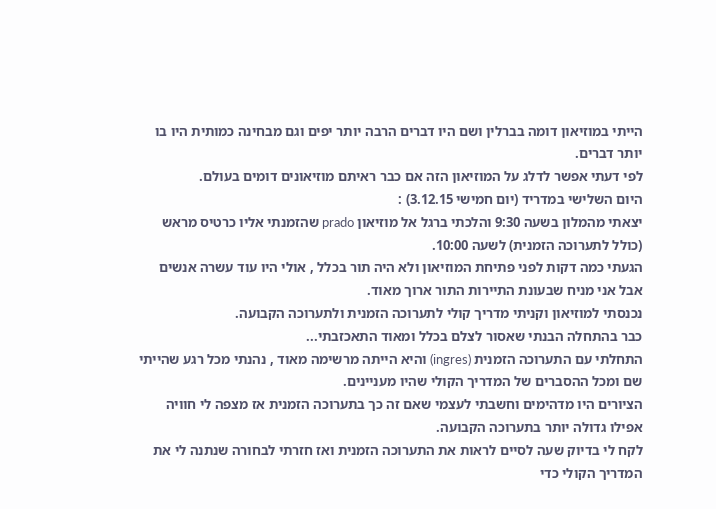הייתי במוזיאון דומה בברלין ושם היו דברים הרבה יותר יפים וגם מבחינה כמותית היו בו יותר דברים.
לפי דעתי אפשר לדלג על המוזיאון הזה אם כבר ראיתם מוזיאונים דומים בעולם.
היום השלישי במדריד (יום חמישי 3.12.15) :
יצאתי מהמלון בשעה 9:30 והלכתי ברגל אל מוזיאון prado שהזמנתי אליו כרטיס מראש (כולל לתערוכה הזמנית) לשעה 10:00.
הגעתי כמה דקות לפני פתיחת המוזיאון ולא היה תור בכלל , אולי היו עוד עשרה אנשים אבל אני מניח שבעונת התיירות התור ארוך מאוד.
נכנסתי למוזיאון וקניתי מדריך קולי לתערוכה הזמנית ולתערוכה הקבועה.
כבר בהתחלה הבנתי שאסור לצלם בכלל ומאוד התאכזבתי...
התחלתי עם התערוכה הזמנית (ingres) והיא הייתה מרשימה מאוד , נהנתי מכל רגע שהייתי שם ומכל ההסברים של המדריך הקולי שהיו מעניינים.
הציורים היו מדהימים וחשבתי לעצמי שאם זה כך בתערוכה הזמנית אז מצפה לי חוויה אפילו גדולה יותר בתערוכה הקבועה.
לקח לי בדיוק שעה לסיים לראות את התערוכה הזמנית ואז חזרתי לבחורה שנתנה לי את המדריך הקולי כדי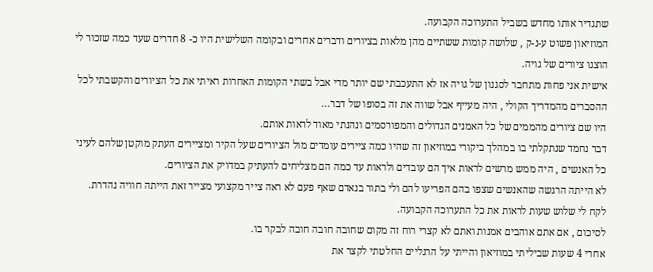שתגדיר אותו מחדש בשביל התערוכה הקבועה.
המוזיאון פשוט ע-נ-ק , שלושה קומות ששתיים מהן מלאות בציורים ודברים אחרים ובקומה השלישית היו כ- 8 חדרים שעד כמה שזכור לי הוצגו ציורים של גויה.
אישית אני פחות מתחבר לסגנון של גויה אז לא התעכבתי שם יותר מדי אבל בשתי הקומות האחרות ראיתי את כל הציורים והקשבתי לכל ההסברים מהמדריך הקולי , היה מעייף אבל שווה את זה בסופו של דבר...
היו שם ציורים מהממים של כל האמנים הגדולים והמפורסמים ונהנתי מאוד לראות אותם.
דבר נחמד שנתקלתי בו במהלך ביקורי במוזיאון זה שהיו כמה ציירים עומדים מול הציורים שעל הקיר ומציירים העתק מוקטן שלהם לעיני כל האנשים , היה ממש מרשים לראות איך הם עובדים ולראות עד כמה הם מצליחים להעתיק במדויק את הציורים.
לא הייתה הרגשה שהאנשים שצפו בהם הפריעו להם ולי בתור בנאדם שאף פעם לא ראה צייר מקצועי מצייר זאת הייתה חוויה נהדרת.
לקח לי שלוש שעות לראות את כל התערוכה הקבועה.
לסיכום , אם אתם אוהבים אמנות ואתם לא קצרי רוח זה מקום שחובה חובה חובה לבקר בו.
אחרי 4 שעות שביליתי במוזיאון והייתי על הרגליים החלטתי לקצר את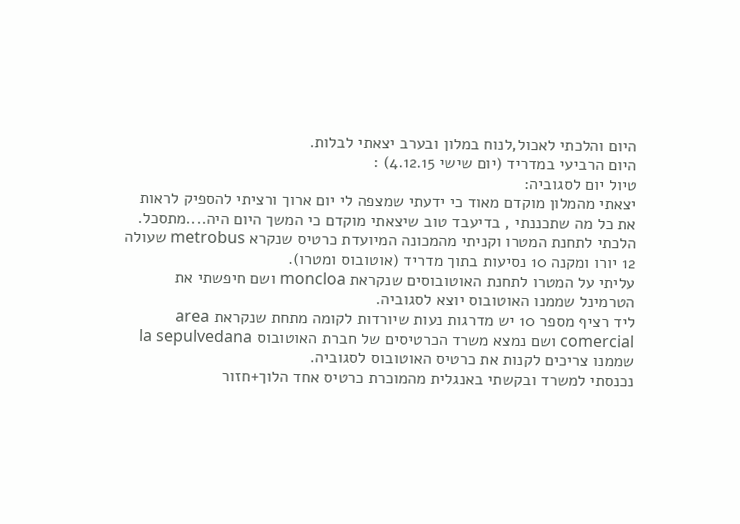היום והלכתי לאכול,לנוח במלון ובערב יצאתי לבלות.
היום הרביעי במדריד (יום שישי 4.12.15) :
טיול יום לסגוביה:
יצאתי מהמלון מוקדם מאוד כי ידעתי שמצפה לי יום ארוך ורציתי להספיק לראות את כל מה שתכננתי , בדיעבד טוב שיצאתי מוקדם כי המשך היום היה....מתסכל.
הלכתי לתחנת המטרו וקניתי מהמכונה המיועדת כרטיס שנקרא metrobus שעולה 12 יורו ומקנה 10 נסיעות בתוך מדריד (אוטובוס ומטרו).
עליתי על המטרו לתחנת האוטובוסים שנקראת moncloa ושם חיפשתי את הטרמינל שממנו האוטובוס יוצא לסגוביה.
ליד רציף מספר 10 יש מדרגות נעות שיורדות לקומה מתחת שנקראת area comercial ושם נמצא משרד הכרטיסים של חברת האוטובוס la sepulvedana שממנו צריכים לקנות את כרטיס האוטובוס לסגוביה.
נכנסתי למשרד ובקשתי באנגלית מהמוכרת כרטיס אחד הלוך+חזור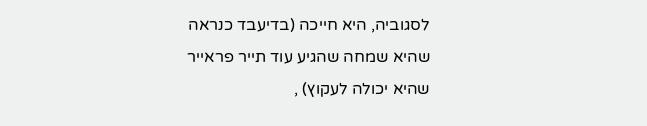לסגוביה, היא חייכה (בדיעבד כנראה שהיא שמחה שהגיע עוד תייר פראייר שהיא יכולה לעקוץ) ,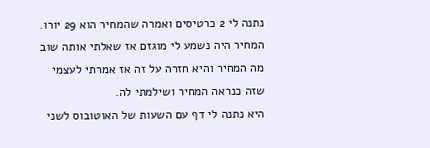נתנה לי 2 כרטיסים ואמרה שהמחיר הוא 29 יורו.
המחיר היה נשמע לי מוגזם אז שאלתי אותה שוב מה המחיר והיא חזרה על זה אז אמרתי לעצמי שזה כנראה המחיר ושילמתי לה.
היא נתנה לי דף עם השעות של האוטובוס לשני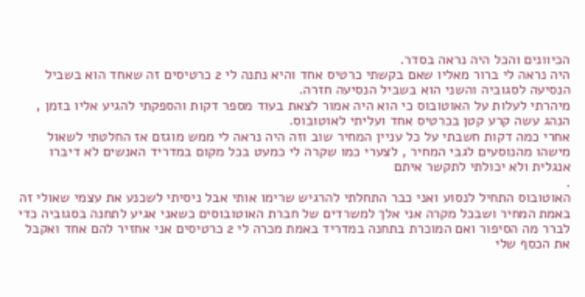הכיוונים והכל היה נראה בסדר.
היה נראה לי ברור מאליו שאם בקשתי כרטיס אחד והיא נתנה לי 2 כרטיסים זה שאחד הוא בשביל הנסיעה לסגוביה והשני הוא בשביל הנסיעה חזרה.
מיהרתי לעלות על האוטובוס כי הוא היה אמור לצאת בעוד מספר דקות והספקתי להגיע אליו בזמן , הנהג עשה קרע קטן בכרטיס אחד ועליתי לאוטובוס.
אחרי כמה דקות חשבתי על כל עניין המחיר שוב וזה היה נראה לי ממש מוגזם אז החלטתי לשאול מישהו מהנוסעים לגבי המחיר , לצערי כמו שקרה לי כמעט בכל מקום במדריד האנשים לא דיברו אנגלית ולא יכולתי לתקשר איתם
.
האוטובוס התחיל לנסוע ואני כבר התחלתי להרגיש שרימו אותי אבל ניסיתי לשכנע את עצמי שאולי זה באמת המחיר ושבכל מקרה אני אלך למשרדים של חברת האוטובוסים כשאני אגיע לתחנה בסגוביה כדי לברר מה הסיפור ואם המוכרת בתחנה במדריד באמת מכרה לי 2 כרטיסים אני אחזיר להם אחד ואקבל את הכסף שלי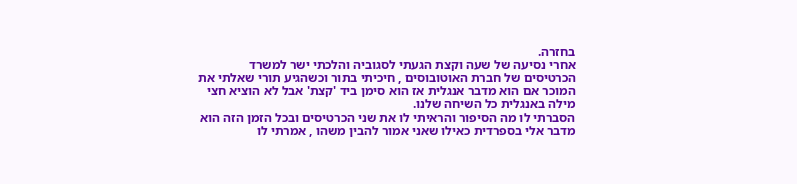בחזרה.
אחרי נסיעה של שעה וקצת הגעתי לסגוביה והלכתי ישר למשרד הכרטיסים של חברת האוטובוסים , חיכיתי בתור וכשהגיע תורי שאלתי את המוכר אם הוא מדבר אנגלית אז הוא סימן ביד 'קצת' אבל לא הוציא חצי מילה באנגלית כל השיחה שלנו.
הסברתי לו מה הסיפור והראיתי לו את שני הכרטיסים ובכל הזמן הזה הוא מדבר אלי בספרדית כאילו שאני אמור להבין משהו , אמרתי לו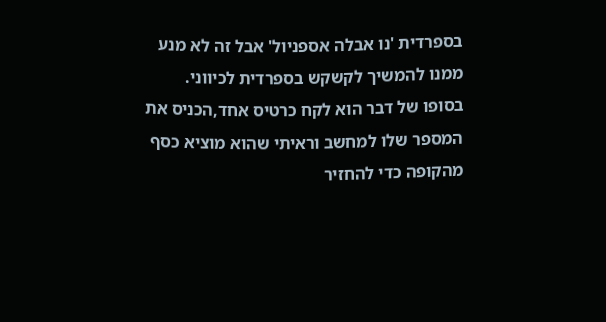בספרדית 'נו אבלה אספניול' אבל זה לא מנע ממנו להמשיך לקשקש בספרדית לכיווני.
בסופו של דבר הוא לקח כרטיס אחד,הכניס את המספר שלו למחשב וראיתי שהוא מוציא כסף מהקופה כדי להחזיר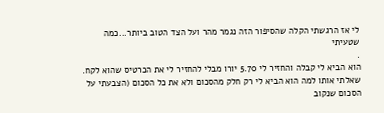לי אז הרגשתי הקלה שהסיפור הזה נגמר מהר ועל הצד הטוב ביותר...כמה שטעיתי
.
הוא הביא לי קבלה והחזיר לי 5.70 יורו מבלי להחזיר לי את הכרטיס שהוא לקח.
שאלתי אותו למה הוא הביא לי רק חלק מהסכום ולא את כל הסכום (הצבעתי על הסכום שנקוב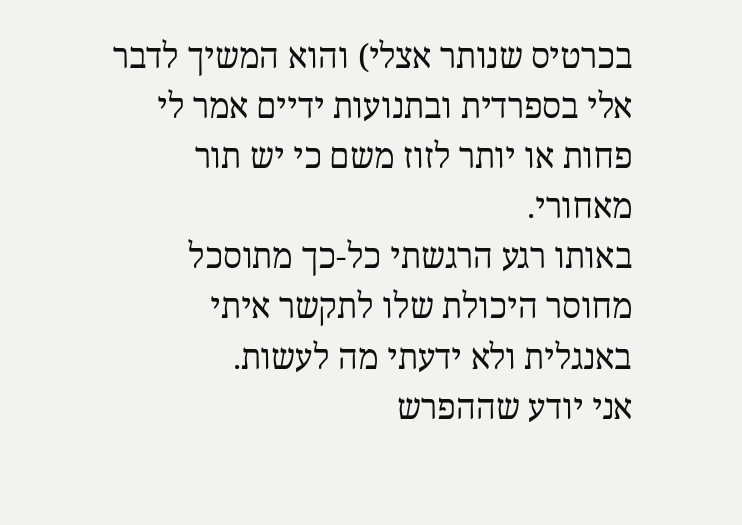בכרטיס שנותר אצלי) והוא המשיך לדבר אלי בספרדית ובתנועות ידיים אמר לי פחות או יותר לזוז משם כי יש תור מאחורי.
באותו רגע הרגשתי כל-כך מתוסכל מחוסר היכולת שלו לתקשר איתי באנגלית ולא ידעתי מה לעשות.
אני יודע שההפרש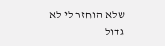שלא הוחזר לי לא גדול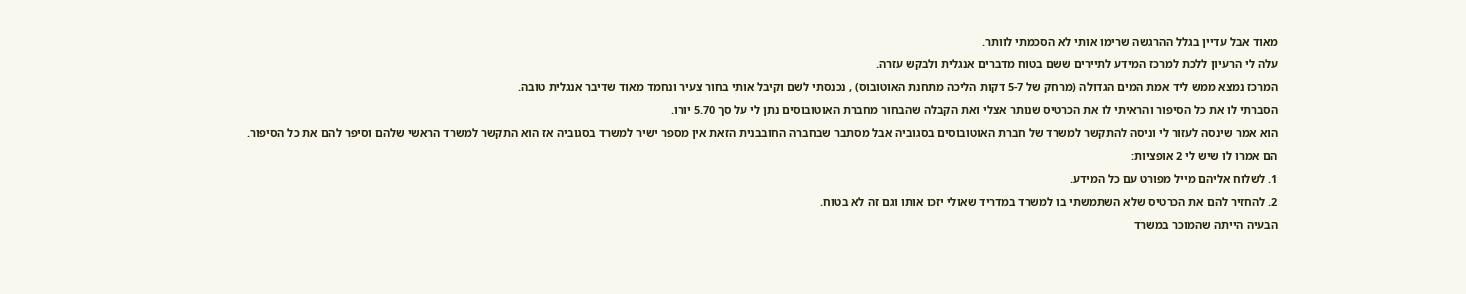מאוד אבל עדיין בגלל ההרגשה שרימו אותי לא הסכמתי לוותר.
עלה לי הרעיון ללכת למרכז המידע לתיירים ששם בטוח מדברים אנגלית ולבקש עזרה.
המרכז נמצא ממש ליד אמת המים הגדולה (מרחק של 5-7 דקות הליכה מתחנת האוטובוס) , נכנסתי לשם וקיבל אותי בחור צעיר ונחמד מאוד שדיבר אנגלית טובה.
הסברתי לו את כל הסיפור והראיתי לו את הכרטיס שנותר אצלי ואת הקבלה שהבחור מחברת האוטובוסים נתן לי על סך 5.70 יורו.
הוא אמר שינסה לעזור לי וניסה להתקשר למשרד של חברת האוטובוסים בסגוביה אבל מסתבר שבחברה החובבנית הזאת אין מספר ישיר למשרד בסגוביה אז הוא התקשר למשרד הראשי שלהם וסיפר להם את כל הסיפור.
הם אמרו לו שיש לי 2 אופציות:
1. לשלוח אליהם מייל מפורט עם כל המידע.
2. להחזיר להם את הכרטיס שלא השתמשתי בו למשרד במדריד שאולי יזכו אותו וגם זה לא בטוח.
הבעיה הייתה שהמוכר במשרד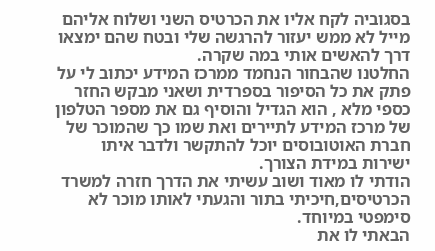בסגוביה לקח אליו את הכרטיס השני ושלוח אליהם מייל לא ממש יעזור להרגשה שלי ובטח שהם ימצאו דרך להאשים אותי במה שקרה.
החלטנו שהבחור הנחמד ממרכז המידע יכתוב לי על פתק את כל הסיפור בספרדית ושאני מבקש החזר כספי מלא , הוא הגדיל והוסיף גם את מספר הטלפון של מרכז המידע לתיירים ואת שמו כך שהמוכר של חברת האוטובוסים יוכל להתקשר ולדבר איתו ישירות במידת הצורך.
הודתי לו מאוד ושוב עשיתי את הדרך חזרה למשרד הכרטיסים,חיכיתי בתור והגעתי לאותו מוכר לא סימפטי במיוחד.
הבאתי לו את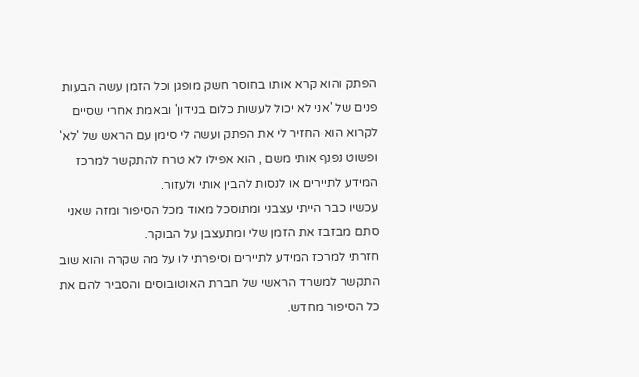הפתק והוא קרא אותו בחוסר חשק מופגן וכל הזמן עשה הבעות פנים של 'אני לא יכול לעשות כלום בנידון' ובאמת אחרי שסיים לקרוא הוא החזיר לי את הפתק ועשה לי סימן עם הראש של 'לא' ופשוט נפנף אותי משם , הוא אפילו לא טרח להתקשר למרכז המידע לתיירים או לנסות להבין אותי ולעזור.
עכשיו כבר הייתי עצבני ומתוסכל מאוד מכל הסיפור ומזה שאני סתם מבזבז את הזמן שלי ומתעצבן על הבוקר.
חזרתי למרכז המידע לתיירים וסיפרתי לו על מה שקרה והוא שוב התקשר למשרד הראשי של חברת האוטובוסים והסביר להם את כל הסיפור מחדש.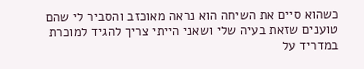כשהוא סיים את השיחה הוא נראה מאוכזב והסביר לי שהם טוענים שזאת בעיה שלי ושאני הייתי צריך להגיד למוכרת במדריד על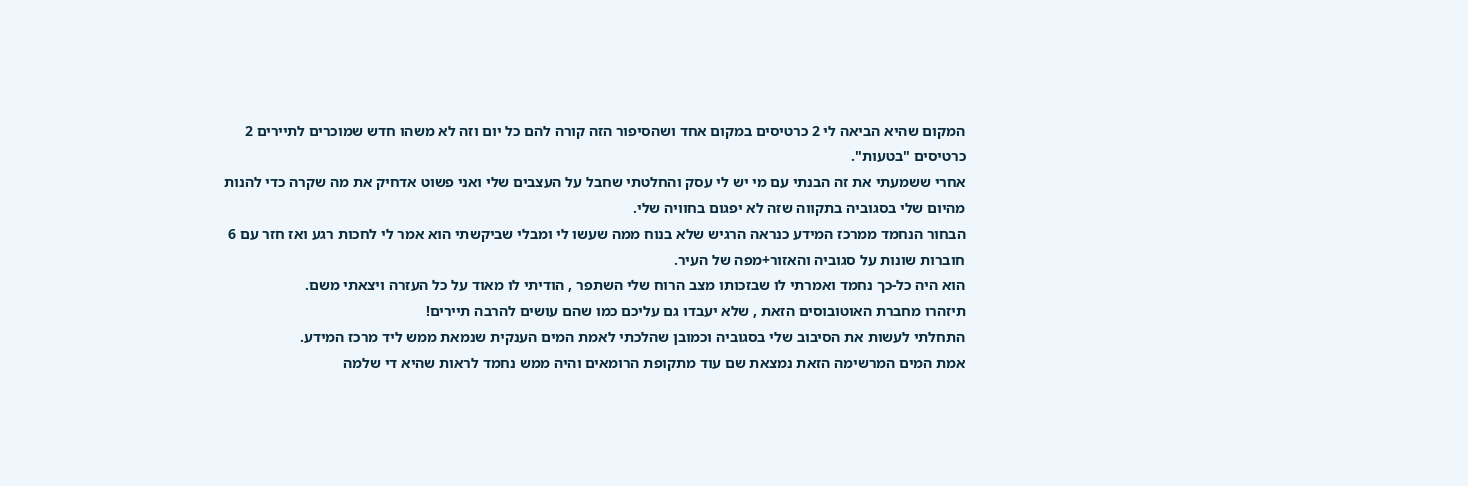המקום שהיא הביאה לי 2 כרטיסים במקום אחד ושהסיפור הזה קורה להם כל יום וזה לא משהו חדש שמוכרים לתיירים 2 כרטיסים "בטעות".
אחרי ששמעתי את זה הבנתי עם מי יש לי עסק והחלטתי שחבל על העצבים שלי ואני פשוט אדחיק את מה שקרה כדי להנות מהיום שלי בסגוביה בתקווה שזה לא יפגום בחוויה שלי.
הבחור הנחמד ממרכז המידע כנראה הרגיש שלא בנוח ממה שעשו לי ומבלי שביקשתי הוא אמר לי לחכות רגע ואז חזר עם 6 חוברות שונות על סגוביה והאזור+מפה של העיר.
הוא היה כל-כך נחמד ואמרתי לו שבזכותו מצב הרוח שלי השתפר , הודיתי לו מאוד על כל העזרה ויצאתי משם.
תיזהרו מחברת האוטובוסים הזאת , שלא יעבדו גם עליכם כמו שהם עושים להרבה תיירים!
התחלתי לעשות את הסיבוב שלי בסגוביה וכמובן שהלכתי לאמת המים הענקית שנמאת ממש ליד מרכז המידע.
אמת המים המרשימה הזאת נמצאת שם עוד מתקופת הרומאים והיה ממש נחמד לראות שהיא די שלמה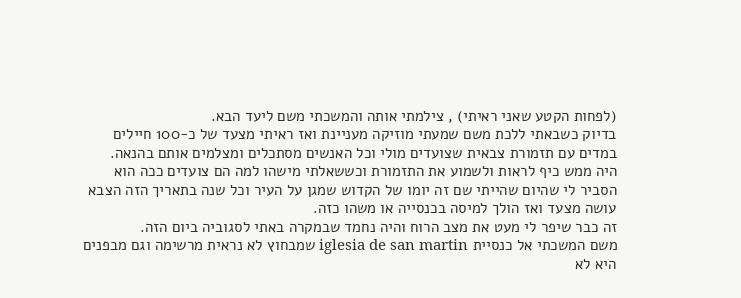(לפחות הקטע שאני ראיתי) , צילמתי אותה והמשכתי משם ליעד הבא.
בדיוק כשבאתי ללכת משם שמעתי מוזיקה מעניינת ואז ראיתי מצעד של כ-100 חיילים במדים עם תזמורת צבאית שצועדים מולי וכל האנשים מסתכלים ומצלמים אותם בהנאה.
היה ממש כיף לראות ולשמוע את התזמורת וכששאלתי מישהו למה הם צועדים ככה הוא הסביר לי שהיום שהייתי שם זה יומו של הקדוש שמגן על העיר וכל שנה בתאריך הזה הצבא עושה מצעד ואז הולך למיסה בכנסייה או משהו כזה.
זה כבר שיפר לי מעט את מצב הרוח והיה נחמד שבמקרה באתי לסגוביה ביום הזה.
משם המשכתי אל כנסיית iglesia de san martin שמבחוץ לא נראית מרשימה וגם מבפנים היא לא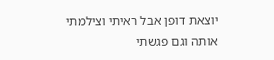יוצאת דופן אבל ראיתי וצילמתי אותה וגם פגשתי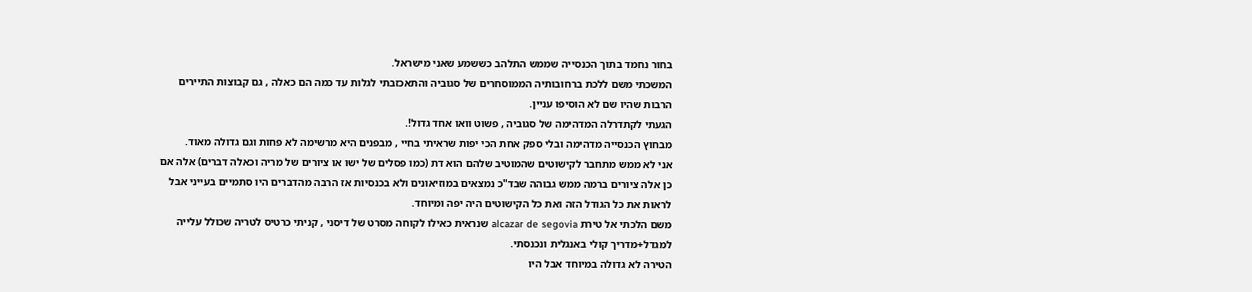בחור נחמד בתוך הכנסייה שממש התלהב כששמע שאני מישראל.
המשכתי משם ללכת ברחובותיה הממוסחרים של סגוביה והתאכזבתי לגלות עד כמה הם כאלה , גם קבוצות התיירים הרבות שהיו שם לא הוסיפו עניין.
הגעתי לקתדרלה המדהימה של סגוביה , פשוט וואו אחד גדול!.
מבחוץ הכנסייה מדהימה ובלי ספק אחת הכי יפות שראיתי בחיי , מבפנים היא מרשימה לא פחות וגם גדולה מאוד.
אני לא ממש מתחבר לקישוטים שהמוטיב שלהם הוא דת (כמו פסלים של ישו או ציורים של מריה וכאלה דברים) אלה אם כן אלה ציורים ברמה ממש גבוהה שבד"כ נמצאים במוזיאונים ולא בכנסיות אז הרבה מהדברים היו סתמיים בעייני אבל לראות את כל הגודל הזה ואת כל הקישוטים היה יפה ומיוחד.
משם הלכתי אל טירת alcazar de segovia שנראית כאילו לקוחה מסרט של דיסני , קניתי כרטיס לטריה שכולל עלייה למגדל+מדריך קולי באנגלית ונכנסתי.
הטירה לא גדולה במיוחד אבל היו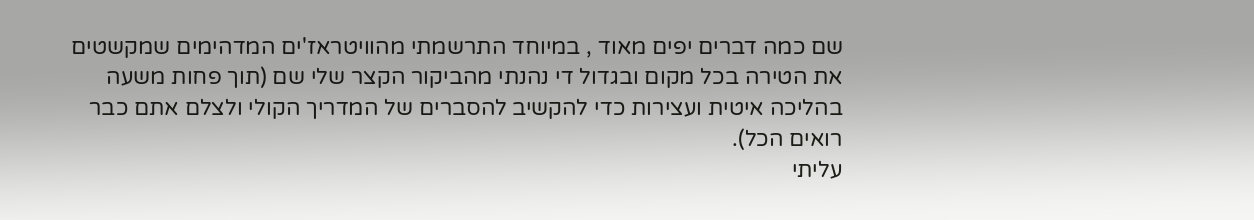שם כמה דברים יפים מאוד , במיוחד התרשמתי מהוויטראז'ים המדהימים שמקשטים את הטירה בכל מקום ובגדול די נהנתי מהביקור הקצר שלי שם (תוך פחות משעה בהליכה איטית ועצירות כדי להקשיב להסברים של המדריך הקולי ולצלם אתם כבר רואים הכל).
עליתי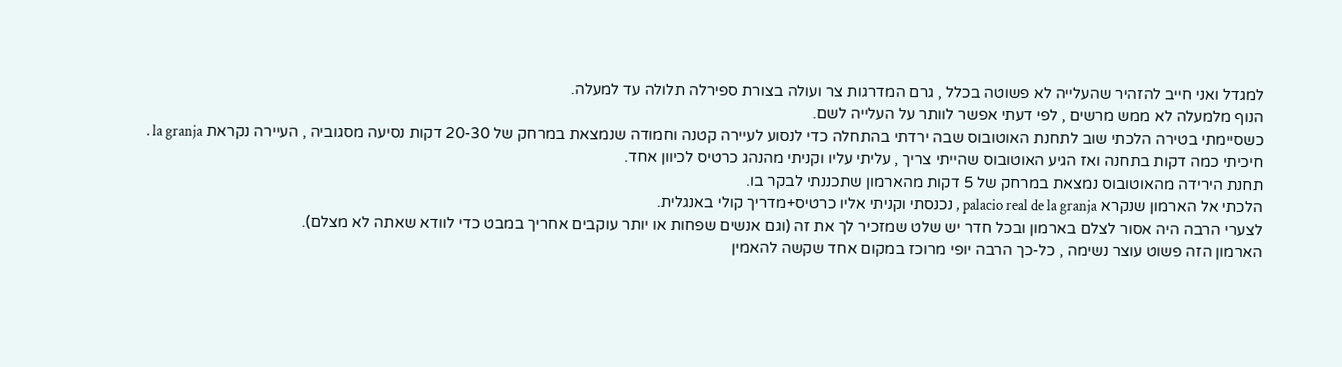למגדל ואני חייב להזהיר שהעלייה לא פשוטה בכלל , גרם המדרגות צר ועולה בצורת ספירלה תלולה עד למעלה.
הנוף מלמעלה לא ממש מרשים , לפי דעתי אפשר לוותר על העלייה לשם.
כשסיימתי בטירה הלכתי שוב לתחנת האוטובוס שבה ירדתי בהתחלה כדי לנסוע לעיירה קטנה וחמודה שנמצאת במרחק של 20-30 דקות נסיעה מסגוביה , העיירה נקראת la granja .
חיכיתי כמה דקות בתחנה ואז הגיע האוטובוס שהייתי צריך , עליתי עליו וקניתי מהנהג כרטיס לכיוון אחד.
תחנת הירידה מהאוטובוס נמצאת במרחק של 5 דקות מהארמון שתכננתי לבקר בו.
הלכתי אל הארמון שנקרא palacio real de la granja , נכנסתי וקניתי אליו כרטיס+מדריך קולי באנגלית.
לצערי הרבה היה אסור לצלם בארמון ובכל חדר יש שלט שמזכיר לך את זה (וגם אנשים שפחות או יותר עוקבים אחריך במבט כדי לוודא שאתה לא מצלם).
הארמון הזה פשוט עוצר נשימה , כל-כך הרבה יופי מרוכז במקום אחד שקשה להאמין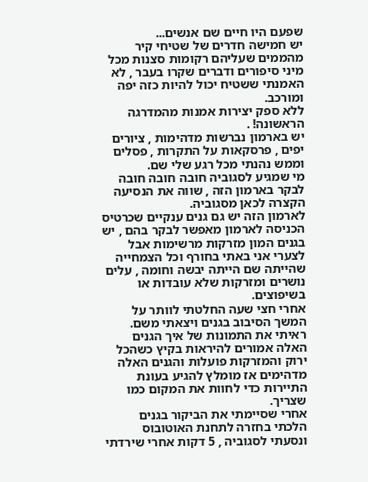שפעם היו חיים שם אנשים...
יש חמישה חדרים של שטיחי קיר מהממים שעליהם רקומות סצנות מכל מיני סיפורים ודברים שקרו בעבר , לא האמנתי ששטיח יכול להיות כזה יפה ומורכב.
ללא ספק יצירות אמנות מהמדרגה הראשונה! .
יש בארמון נברשות מדהימות , ציורים יפים , פרסקאות על התקרות , פסלים וממש נהנתי מכל רגע שלי שם.
מי שמגיע לסגוביה חובה חובה חובה לבקר בארמון הזה , שווה את הנסיעה הקצרה לכאן מסגוביה.
לארמון הזה יש גם גנים ענקיים שכרטיס הכניסה לארמון מאפשר לבקר בהם , יש בגנים המון מזרקות מרשימות אבל לצערי אני באתי בחורף וכל הצמחייה שהייתה שם הייתה יבשה וחומה , עלים נושרים ומזרקות שלא עובדות או בשיפוצים.
אחרי חצי שעה החלטתי לוותר על המשך הסיבוב בגנים ויצאתי משם.
ראיתי את התמונות של איך הגנים האלה אמורים להיראות בקיץ כשהכל ירוק והמזרקות פועלות והגנים האלה מדהימים אז מומלץ להגיע בעונת התיירות כדי לחוות את המקום כמו שצריך.
אחרי שסיימתי את הביקור בגנים הלכתי בחזרה לתחנת האוטובוס ונסעתי לסגוביה , 5 דקות אחרי שירדתי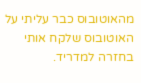מהאוטובוס כבר עליתי על האוטובוס שלקח אותי בחזרה למדריד.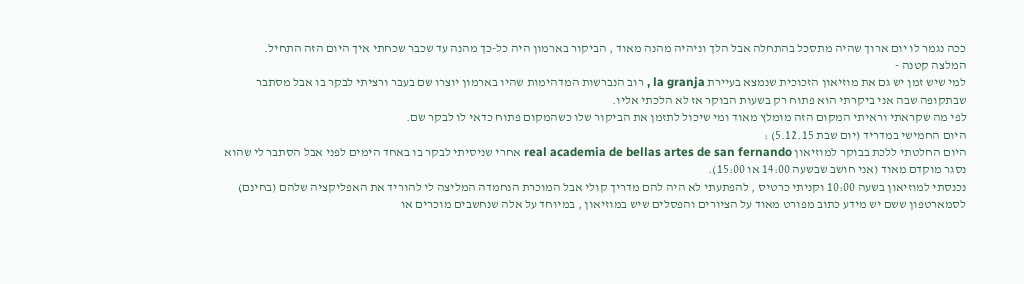ככה נגמר לו יום ארוך שהיה מתסכל בהתחלה אבל הלך וניהיה מהנה מאוד , הביקור בארמון היה כל-כך מהנה עד שכבר שכחתי איך היום הזה התחיל.
המלצה קטנה -
למי שיש זמן יש גם את מוזיאון הזכוכית שנמצא בעיירת la granja , רוב הנברשות המדהימות שהיו בארמון יוצרו שם בעבר ורציתי לבקר בו אבל מסתבר שבתקופה שבה אני ביקרתי הוא פתוח רק בשעות הבוקר אז לא הלכתי אליו.
לפי מה שקראתי וראיתי המקום הזה מומלץ מאוד ומי שיכול לתזמן את הביקור שלו כשהמקום פתוח כדאי לו לבקר שם.
היום החמישי במדריד (יום שבת 5.12.15) :
היום החלטתי ללכת בבוקר למוזיאון real academia de bellas artes de san fernando אחרי שניסיתי לבקר בו באחד הימים לפני אבל הסתבר לי שהוא נסגר מוקדם מאוד (אני חושב שבשעה 14:00 או 15:00).
נכנסתי למוזיאון בשעה 10:00 וקניתי כרטיס , להפתעתי לא היה להם מדריך קולי אבל המוכרת הנחמדה המליצה לי להוריד את האפליקציה שלהם (בחינם) לסמארטפון ששם יש מידע כתוב מפורט מאוד על הציורים והפסלים שיש במוזיאון , במיוחד על אלה שנחשבים מוכרים או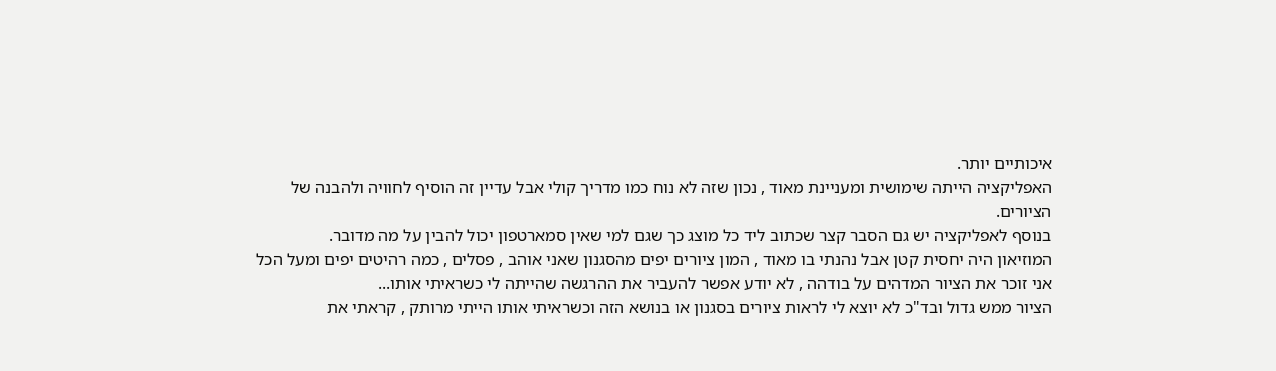איכותיים יותר.
האפליקציה הייתה שימושית ומעניינת מאוד , נכון שזה לא נוח כמו מדריך קולי אבל עדיין זה הוסיף לחוויה ולהבנה של הציורים.
בנוסף לאפליקציה יש גם הסבר קצר שכתוב ליד כל מוצג כך שגם למי שאין סמארטפון יכול להבין על מה מדובר.
המוזיאון היה יחסית קטן אבל נהנתי בו מאוד , המון ציורים יפים מהסגנון שאני אוהב , פסלים , כמה רהיטים יפים ומעל הכל אני זוכר את הציור המדהים על בודהה , לא יודע אפשר להעביר את ההרגשה שהייתה לי כשראיתי אותו...
הציור ממש גדול ובד"כ לא יוצא לי לראות ציורים בסגנון או בנושא הזה וכשראיתי אותו הייתי מרותק , קראתי את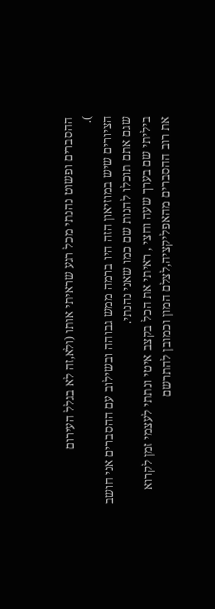ההסברים ופשוט נהנתי מכל רגע שראיתי אותו (ולא,זה לא בגלל העירום
).
הציורים שיש במוזיאון הזה היו ברמה ממש גבוהה ובשילוב עם ההסברים אני חושב שגם אתם תוכלו להנות שם כמו שאני נהנתי.
ביליתי שם בערך שעה וחצי , ראיתי את הכל בקצב איטי ונתתי לעצמי זמן לקרוא את רוב ההסברים מהאפליקציה,לצלם המון וכמובן להתרשם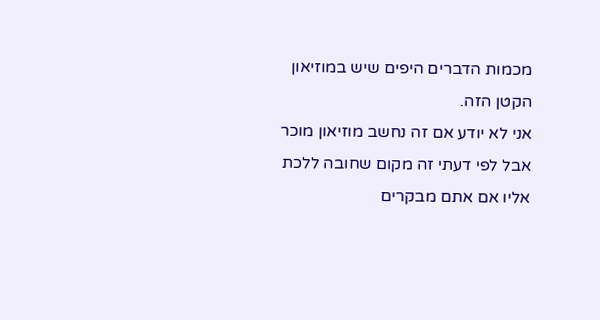מכמות הדברים היפים שיש במוזיאון הקטן הזה.
אני לא יודע אם זה נחשב מוזיאון מוכר אבל לפי דעתי זה מקום שחובה ללכת אליו אם אתם מבקרים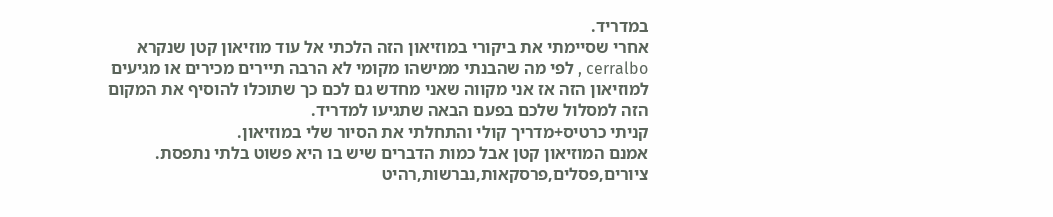במדריד.
אחרי שסיימתי את ביקורי במוזיאון הזה הלכתי אל עוד מוזיאון קטן שנקרא cerralbo , לפי מה שהבנתי ממישהו מקומי לא הרבה תיירים מכירים או מגיעים למוזיאון הזה אז אני מקווה שאני מחדש גם לכם כך שתוכלו להוסיף את המקום הזה למסלול שלכם בפעם הבאה שתגיעו למדריד.
קניתי כרטיס+מדריך קולי והתחלתי את הסיור שלי במוזיאון.
אמנם המוזיאון קטן אבל כמות הדברים שיש בו היא פשוט בלתי נתפסת. ציורים,פסלים,פרסקאות,נברשות,רהיט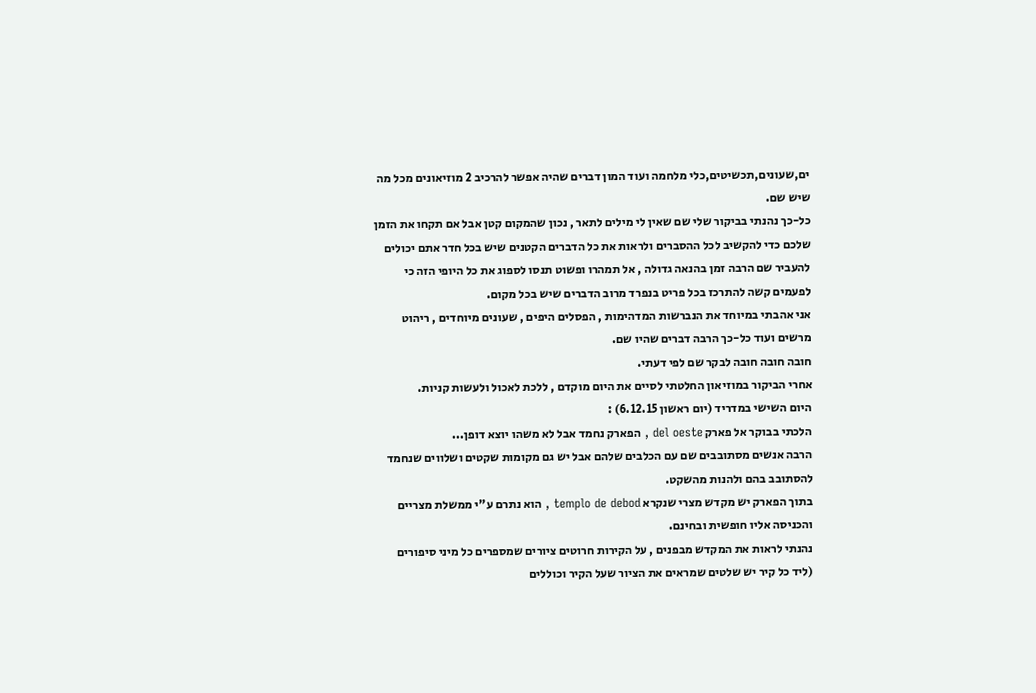ים,שעונים,תכשיטים,כלי מלחמה ועוד המון דברים שהיה אפשר להרכיב 2 מוזיאונים מכל מה שיש שם.
כל-כך נהנתי בביקור שלי שם שאין לי מילים לתאר , נכון שהמקום קטן אבל אם תקחו את הזמן שלכם כדי להקשיב לכל ההסברים ולראות את כל הדברים הקטנים שיש בכל חדר אתם יכולים להעביר שם הרבה זמן בהנאה גדולה , אל תמהרו ופשוט תנסו לספוג את כל היופי הזה כי לפעמים קשה להתרכז בכל פריט בנפרד מרוב הדברים שיש בכל מקום.
אני אהבתי במיוחד את הנברשות המדהימות , הפסלים היפים , שעונים מיוחדים , ריהוט מרשים ועוד כל-כך הרבה דברים שהיו שם.
חובה חובה חובה לבקר שם לפי דעתי.
אחרי הביקור במוזיאון החלטתי לסיים את היום מוקדם , ללכת לאכול ולעשות קניות.
היום השישי במדריד (יום ראשון 6.12.15) :
הלכתי בבוקר אל פארק del oeste , הפארק נחמד אבל לא משהו יוצא דופן...
הרבה אנשים מסתובבים שם עם הכלבים שלהם אבל יש גם מקומות שקטים ושלווים שנחמד להסתובב בהם ולהנות מהשקט.
בתוך הפארק יש מקדש מצרי שנקרא templo de debod , הוא נתרם ע"י ממשלת מצריים והכניסה אליו חופשית ובחינם.
נהנתי לראות את המקדש מבפנים , על הקירות חרוטים ציורים שמספרים כל מיני סיפורים (ליד כל קיר יש שלטים שמראים את הציור שעל הקיר וכוללים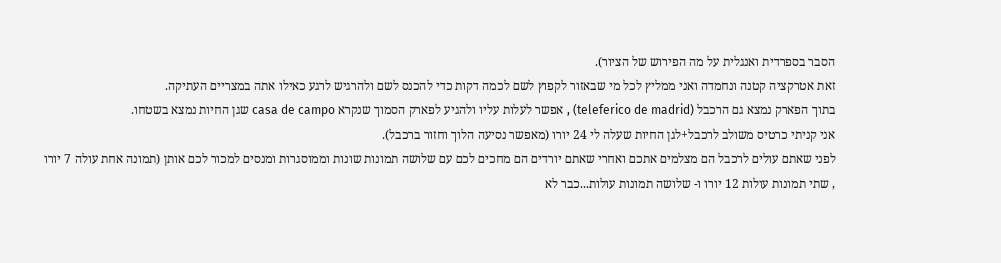הסבר בספרדית ואנגלית על מה הפירוש של הציור).
זאת אטרקציה קטנה ונחמדה ואני ממליץ לכל מי שבאזור לקפוץ לשם לכמה דקות כדי להכנס לשם ולהרגיש לרגע כאילו אתה במצריים העתיקה.
בתוך הפארק נמצא גם הרכבל (teleferico de madrid) , אפשר לעלות עליו ולהגיע לפארק הסמוך שנקרא casa de campo שגן החיות נמצא בשטחו.
אני קניתי כרטיס משולב לרכבל+לגן החיות שעלה לי 24 יורו (מאפשר נסיעה הלוך וחזור ברכבל).
לפני שאתם עולים לרכבל הם מצלמים אתכם ואחרי שאתם יורדים הם מחכים לכם עם שלושה תמונות שונות וממוסגרות ומנסים למכור לכם אותן (תמונה אחת עולה 7 יורו , שתי תמונות עולות 12 יורו ו- שלושה תמונות עולות...כבר לא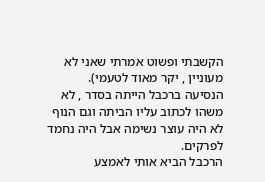הקשבתי ופשוט אמרתי שאני לא מעוניין , יקר מאוד לטעמי).
הנסיעה ברכבל הייתה בסדר , לא משהו לכתוב עליו הביתה וגם הנוף לא היה עוצר נשימה אבל היה נחמד לפרקים.
הרכבל הביא אותי לאמצע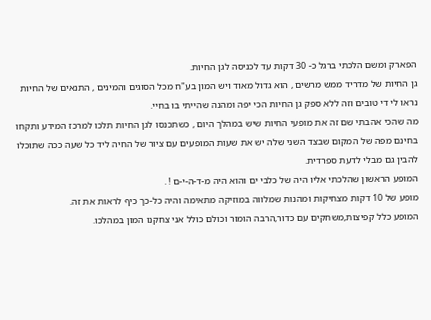הפארק ומשם הלכתי ברגל כ- 30 דקות עד לכניסה לגן החיות.
גן החיות של מדריד ממש מרשים , הוא גדול מאוד ויש המון בע"ח מכל הסוגים והמינים , התנאים של החיות נראו לי די טובים וזה ללא ספק גן החיות הכי יפה ומהנה שהייתי בו בחיי.
מה שהכי אהבתי שם זה את מופעי החיות שיש במהלך היום , כשתכנסו לגן החיות תלכו למרכז המידע ותקחו בחינם מפה של המקום שבצד השני שלה יש את שעות המופעים עם ציור של החיה ליד כל שעה ככה שתוכלו להבין גם מבלי לדעת ספרדית.
המופע הראשון שהלכתי אליו היה של כלבי ים והוא היה מ-ד-ה-י-ם ! .
מופע של 10 דקות מצחיקות ומהנות שמלווה במוזיקה מתאימה והיה כל-כך כיף לראות את זה.
המופע כלל קפיצות,משחקים עם כדור,הרבה הומור וכולם כולל אני צחקנו המון במהלכו.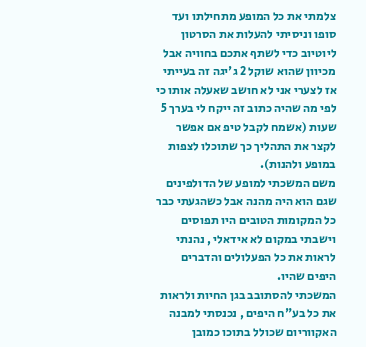צלמתי את כל המופע מתחילתו ועד סופו וניסיתי להעלות את הסרטון ליוטיוב כדי לשתף אתכם בחוויה אבל מכיוון שהוא שוקל 2 ג'יגה זה בעייתי אז לצערי אני לא חושב שאעלה אותו כי לפי מה שהיה כתוב זה ייקח לי בערך 5 שעות (אשמח לקבל טיפ אם אפשר לקצר את התהליך כך שתוכלו לצפות במופע ולהנות).
משם המשכתי למופע של הדולפינים שגם הוא היה מהנה אבל כשהגעתי כבר כל המקומות הטובים היו תפוסים וישבתי במקום לא אידאלי , נהנתי לראות את כל הפעלולים והדברים היפים שהיו.
המשכתי להסתובב בגן החיות ולראות את כל בע"ח היפים , נכנסתי למבנה האקווריום שכולל בתוכו כמובן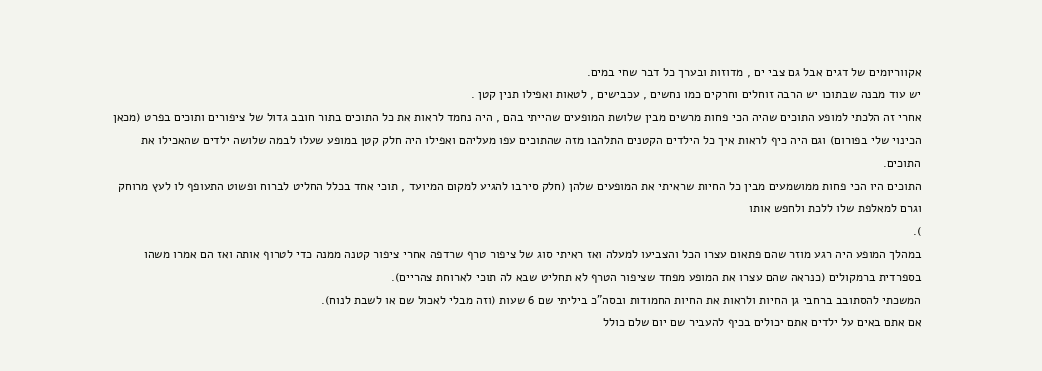אקווריומים של דגים אבל גם צבי ים , מדוזות ובערך כל דבר שחי במים.
יש עוד מבנה שבתוכו יש הרבה זוחלים וחרקים כמו נחשים , עכבישים , לטאות ואפילו תנין קטן .
אחרי זה הלכתי למופע התוכים שהיה הכי פחות מרשים מבין שלושת המופעים שהייתי בהם , היה נחמד לראות את כל התוכים בתור חובב גדול של ציפורים ותוכים בפרט (מכאן הכינוי שלי בפורום) וגם היה כיף לראות איך כל הילדים הקטנים התלהבו מזה שהתוכים עפו מעליהם ואפילו היה חלק קטן במופע שעלו לבמה שלושה ילדים שהאכילו את התוכים.
התוכים היו הכי פחות ממושמעים מבין כל החיות שראיתי את המופעים שלהן (חלק סירבו להגיע למקום המיועד , תוכי אחד בכלל החליט לברוח ופשוט התעופף לו לעץ מרוחק וגרם למאלפת שלו ללכת ולחפש אותו
).
במהלך המופע היה רגע מוזר שהם פתאום עצרו הכל והצביעו למעלה ואז ראיתי סוג של ציפור טרף שרדפה אחרי ציפור קטנה ממנה כדי לטרוף אותה ואז הם אמרו משהו בספרדית ברמקולים (כנראה שהם עצרו את המופע מפחד שציפור הטרף לא תחליט שבא לה תוכי לארוחת צהריים).
המשכתי להסתובב ברחבי גן החיות ולראות את החיות החמודות ובסה"כ ביליתי שם 6 שעות (וזה מבלי לאכול שם או לשבת לנוח).
אם אתם באים על ילדים אתם יכולים בכיף להעביר שם יום שלם כולל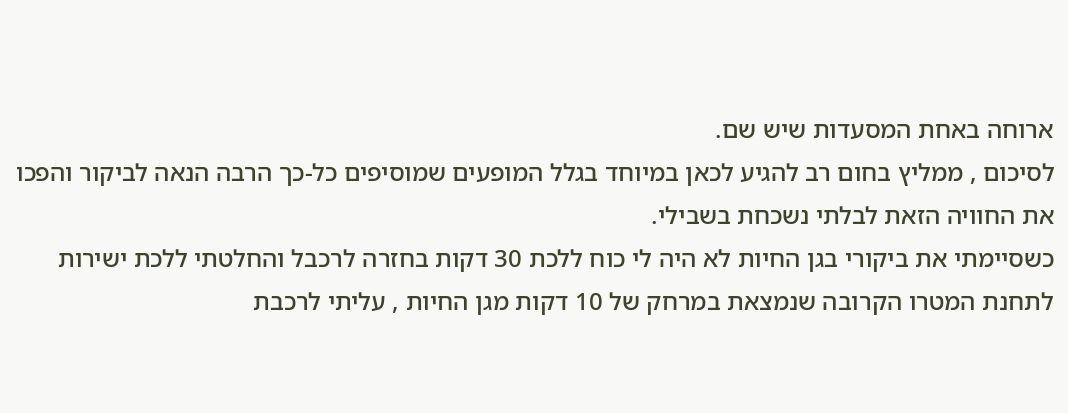ארוחה באחת המסעדות שיש שם.
לסיכום , ממליץ בחום רב להגיע לכאן במיוחד בגלל המופעים שמוסיפים כל-כך הרבה הנאה לביקור והפכו את החוויה הזאת לבלתי נשכחת בשבילי.
כשסיימתי את ביקורי בגן החיות לא היה לי כוח ללכת 30 דקות בחזרה לרכבל והחלטתי ללכת ישירות לתחנת המטרו הקרובה שנמצאת במרחק של 10 דקות מגן החיות , עליתי לרכבת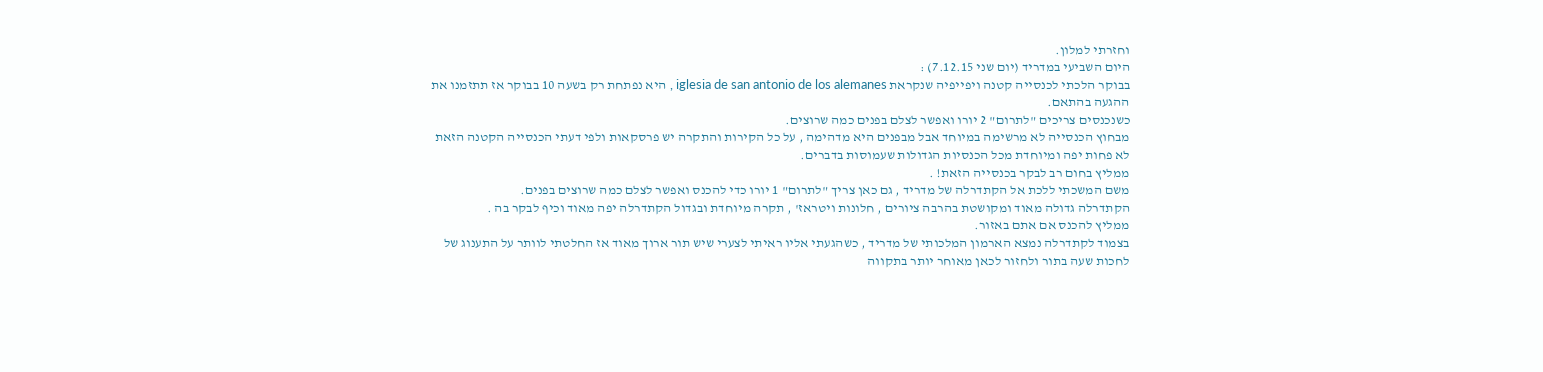וחזרתי למלון.
היום השביעי במדריד (יום שני 7.12.15) :
בבוקר הלכתי לכנסייה קטנה ויפייפיה שנקראת iglesia de san antonio de los alemanes , היא נפתחת רק בשעה 10 בבוקר אז תתזמנו את ההגעה בהתאם.
כשנכנסים צריכים "לתרום" 2 יורו ואפשר לצלם בפנים כמה שרוצים.
מבחוץ הכנסייה לא מרשימה במיוחד אבל מבפנים היא מדהימה , על כל הקירות והתקרה יש פרסקאות ולפי דעתי הכנסייה הקטנה הזאת לא פחות יפה ומיוחדת מכל הכנסיות הגדולות שעמוסות בדברים.
ממליץ בחום רב לבקר בכנסייה הזאת! .
משם המשכתי ללכת אל הקתדרלה של מדריד , גם כאן צריך "לתרום" 1 יורו כדי להכנס ואפשר לצלם כמה שרוצים בפנים.
הקתדרלה גדולה מאוד ומקושטת בהרבה ציורים , חלונות ויטראז' , תקרה מיוחדת ובגדול הקתדרלה יפה מאוד וכיף לבקר בה .
ממליץ להכנס אם אתם באזור.
בצמוד לקתדרלה נמצא הארמון המלכותי של מדריד , כשהגעתי אליו ראיתי לצערי שיש תור ארוך מאוד אז החלטתי לוותר על התענוג של לחכות שעה בתור ולחזור לכאן מאוחר יותר בתקווה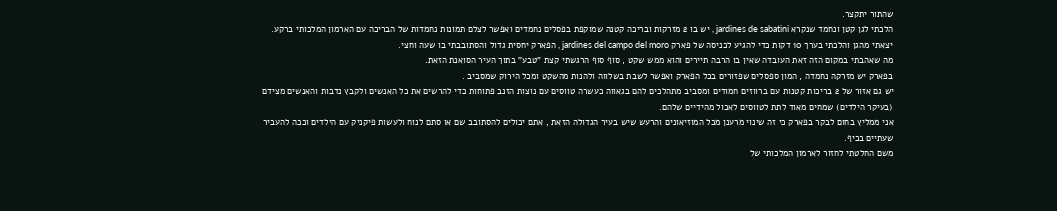שהתור יתקצר.
הלכתי לגן קטן ונחמד שנקרא jardines de sabatini , יש בו 2 מזרקות ובריכה קטנה שמוקפת בפסלים נחמדים ואפשר לצלם תמונות נחמדות של הבריכה עם הארמון המלכותי ברקע.
יצאתי מהגן והלכתי בערך 10 דקות כדי להגיע לכניסה של פארק jardines del campo del moro , הפארק יחסית גדול והסתובבתי בו שעה וחצי.
מה שאהבתי במקום הזה זאת העובדה שאין בו הרבה תיירים והוא ממש שקט , סוף סוף הרגשתי קצת "טבע" בתוך העיר הסואנת הזאת.
בפארק יש מזרקה נחמדה , המון ספסלים שפזורים בכל הפארק ואפשר לשבת בשלווה ולהנות מהשקט ומכל הירוק שמסביב .
יש גם אזור של 2 בריכות קטנות עם ברווזים חמודים ומסביב מתהלכים להם בגאווה כעשרה טווסים עם נוצות הזנב פתוחות כדי להרשים את כל האנשים ולקבץ נדבות והאנשים מצידם (בעיקר הילדים) שמחים מאוד לתת לטווסים לאכול מהידיים שלהם.
אני ממליץ בחום לבקר בפארק כי זה שינוי מרענן מכל המוזיאונים והרעש שיש בעיר הגדולה הזאת , אתם יכולים להסתובב שם או סתם לנוח ולעשות פיקניק עם הילדים וככה להעביר שעתיים בכיף.
משם החלטתי לחזור לארמון המלכותי של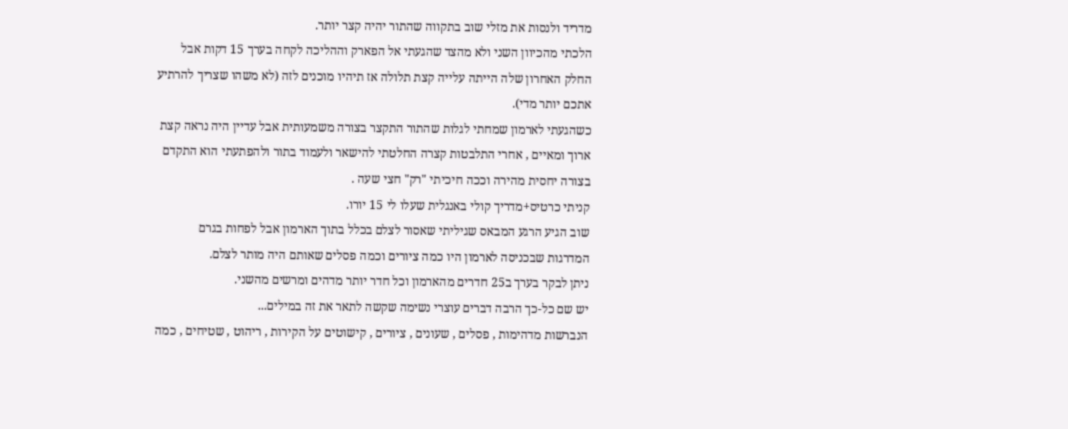מדריד ולנסות את מזלי שוב בתקווה שהתור יהיה קצר יותר.
הלכתי מהכיוון השני ולא מהצד שהגעתי אל הפארק וההליכה לקחה בערך 15 דקות אבל החלק האחרון שלה הייתה עלייה קצת תלולה אז תיהיו מוכנים לזה (לא משהו שצריך להרתיע אתכם יותר מדי).
כשהגעתי לארמון שמחתי לגלות שהתור התקצר בצורה משמעותית אבל עדיין היה נראה קצת ארוך ומאיים , אחרי התלבטות קצרה החלטתי להישאר ולעמוד בתור ולהפתעתי הוא התקדם בצורה יחסית מהירה וככה חיכיתי "רק" חצי שעה .
קניתי כרטיס+מדריך קולי באנגלית שעלו לי 15 יורו.
שוב הגיע הרגע המבאס שגיליתי שאסור לצלם בכלל בתוך הארמון אבל לפחות בגרם המדרגות שבכניסה לארמון היו כמה ציורים וכמה פסלים שאותם היה מותר לצלם.
ניתן לבקר בערך ב25 חדרים מהארמון וכל חדר יותר מדהים ומרשים מהשני.
יש שם כל-כך הרבה דברים עוצרי נשימה שקשה לתאר את זה במילים...
הנברשות מדהימות , פסלים , שעונים , ציורים , קישוטים על הקירות , ריהוט , שטיחים , כמה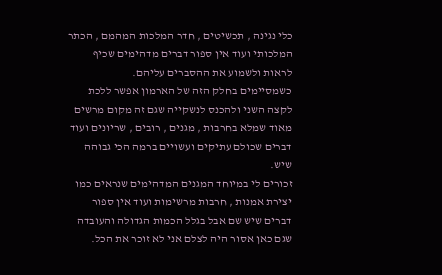כלי נגינה , תכשיטים , חדר המלכות המהמם , הכתר המלכותי ועוד אין ספור דברים מדהימים שכיף לראות ולשמוע את ההסברים עליהם.
כשמסיימים בחלק הזה של הארמון אפשר ללכת לקצה השני ולהכנס לנשקייה שגם זה מקום מרשים מאוד שמלא בחרבות , מגנים , רובים , שריונים ועוד דברים שכולם עתיקים ועשויים ברמה הכי גבוהה שיש.
זכורים לי במיוחד המגנים המדהימים שנראים כמו יצירת אמנות , חרבות מרשימות ועוד אין ספור דברים שיש שם אבל בגלל הכמות הגדולה והעובדה שגם כאן אסור היה לצלם אני לא זוכר את הכל.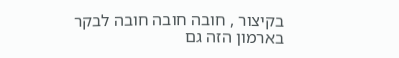בקיצור , חובה חובה חובה לבקר בארמון הזה גם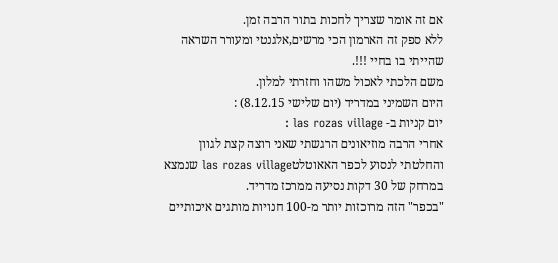אם זה אומר שצריך לחכות בתור הרבה זמן.
ללא ספק זה הארמון הכי מרשים,אלגנטי ומעורר השראה שהייתי בו בחיי !!!.
משם הלכתי לאכול משהו וחזרתי למלון.
היום השמיני במדריד (יום שלישי 8.12.15) :
יום קניות ב- las rozas village :
אחרי הרבה מוזיאונים הרגשתי שאני רוצה קצת לגוון והחלטתי לנסוע לכפר האאוטלטlas rozas village שנמצא במרחק של 30 דקות נסיעה ממרכז מדריד.
"בכפר" הזה מרוכזות יותר מ-100 חנויות מותגים איכותיים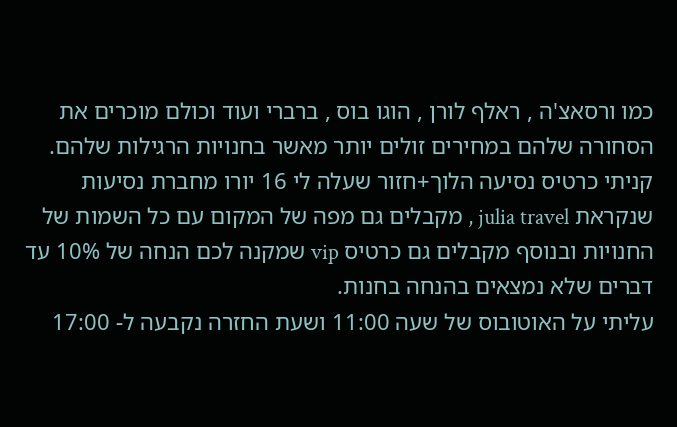כמו ורסאצ'ה , ראלף לורן , הוגו בוס , ברברי ועוד וכולם מוכרים את הסחורה שלהם במחירים זולים יותר מאשר בחנויות הרגילות שלהם.
קניתי כרטיס נסיעה הלוך+חזור שעלה לי 16 יורו מחברת נסיעות שנקראת julia travel , מקבלים גם מפה של המקום עם כל השמות של החנויות ובנוסף מקבלים גם כרטיס vip שמקנה לכם הנחה של 10% עד דברים שלא נמצאים בהנחה בחנות.
עליתי על האוטובוס של שעה 11:00 ושעת החזרה נקבעה ל- 17:00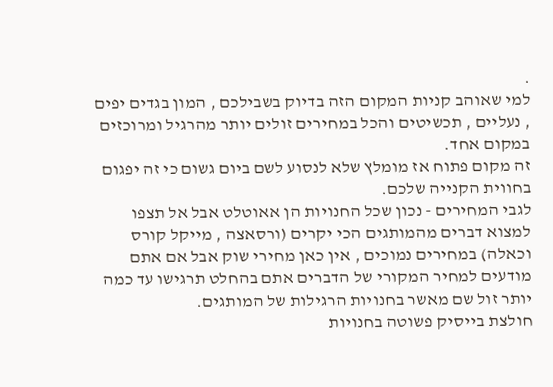.
למי שאוהב קניות המקום הזה בדיוק בשבילכם , המון בגדים יפים , נעליים , תכשיטים והכל במחירים זולים יותר מהרגיל ומרוכזים במקום אחד.
זה מקום פתוח אז מומלץ שלא לנסוע לשם ביום גשום כי זה יפגום בחווית הקנייה שלכם.
לגבי המחירים - נכון שכל החנויות הן אאוטלט אבל אל תצפו למצוא דברים מהמותגים הכי יקרים (ורסאצה , מייקל קורס וכאלה) במחירים נמוכים , אין כאן מחירי שוק אבל אם אתם מודעים למחיר המקורי של הדברים אתם בהחלט תרגישו עד כמה יותר זול שם מאשר בחנויות הרגילות של המותגים.
חולצת בייסיק פשוטה בחנויות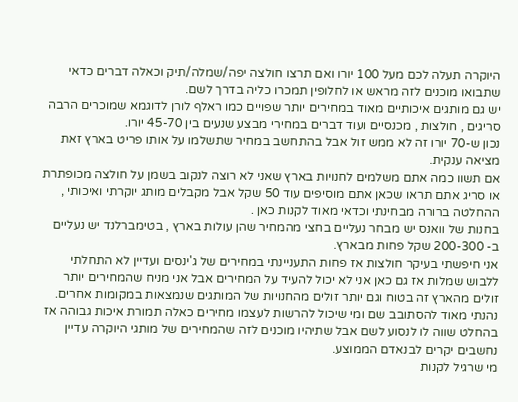היוקרה תעלה לכם מעל 100 יורו ואם תרצו חולצה יפה/שמלה/תיק וכאלה דברים כדאי שתבואו מוכנים לזה מראש או לחלופין תמכרו כליה בדרך לשם.
יש גם מותגים איכותיים מאוד במחירים יותר שפויים כמו ראלף לורן לדוגמא שמוכרים הרבה סריגים , חולצות , מכנסיים ועוד דברים במחירי מבצע שנעים בין 45-70 יורו.
נכון ש-70 יורו זה לא ממש זול אבל בהתחשב במחיר שתשלמו על אותו פריט בארץ זאת מציאה ענקית.
אם תשוו כמה אתם משלמים לחנויות בארץ שאני לא רוצה לנקוב בשמן על חולצה מכופתרת או סריג אתם תראו שכאן אתם מוסיפים עוד 50 שקל אבל מקבלים מותג יוקרתי ואיכותי , ההחלטה ברורה מבחינתי וכדאי מאוד לקנות כאן .
בחנות של וואנס יש מבחר נעליים בחצי מהמחיר שהן עולות בארץ , בטימברלנד יש נעליים ב- 200-300 שקל פחות מבארץ.
אני חיפשתי בעיקר חולצות אז פחות התעניינתי במחירים של ג'ינסים ועדיין לא התחלתי ללבוש שמלות אז גם כאן אני לא יכול להעיד על המחירים אבל אני מניח שהמחירים יותר זולים מהארץ זה בטוח וגם יותר זולים מהחנויות של המותגים שנמצאות במקומות אחרים.
נהנתי מאוד להסתובב שם ומי שיכול להרשות לעצמו מחירים כאלה תמורת איכות גבוהה אז בהחלט שווה לו לנסוע לשם אבל שתיהיו מוכנים לזה שהמחירים של מותגי היוקרה עדיין נחשבים יקרים לבנאדם הממוצע.
מי שרגיל לקנות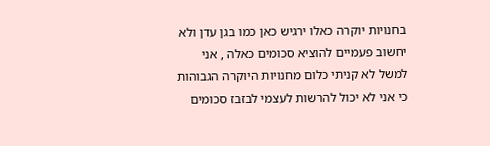בחנויות יוקרה כאלו ירגיש כאן כמו בגן עדן ולא יחשוב פעמיים להוציא סכומים כאלה , אני למשל לא קניתי כלום מחנויות היוקרה הגבוהות כי אני לא יכול להרשות לעצמי לבזבז סכומים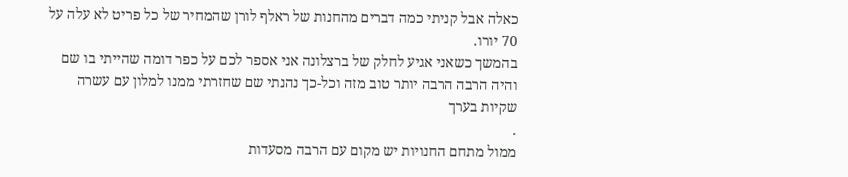כאלה אבל קניתי כמה דברים מהחנות של ראלף לורן שהמחיר של כל פריט לא עלה על 70 יורו.
בהמשך כשאני אגיע לחלק של ברצלונה אני אספר לכם על כפר דומה שהייתי בו שם והיה הרבה הרבה יותר טוב מזה וכל-כך נהנתי שם שחזרתי ממנו למלון עם עשרה שקיות בערך
.
ממול מתחם החנויות יש מקום עם הרבה מסעדות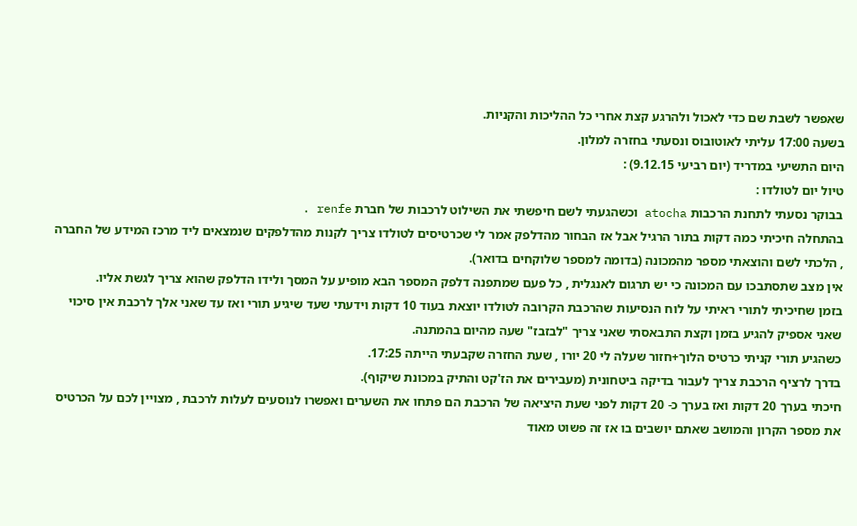שאפשר לשבת שם כדי לאכול ולהרגע קצת אחרי כל ההליכות והקניות.
בשעה 17:00 עליתי לאוטובוס ונסעתי בחזרה למלון.
היום התשיעי במדריד (יום רביעי 9.12.15) :
טיול יום לטולדו :
בבוקר נסעתי לתחנת הרכבות atocha וכשהגעתי לשם חיפשתי את השילוט לרכבות של חברת renfe .
בהתחלה חיכיתי כמה דקות בתור הרגיל אבל אז הבחור מהדלפק אמר לי שכרטיסים לטולדו צריך לקנות מהדלפקים שנמצאים ליד מרכז המידע של החברה , הלכתי לשם והוצאתי מספר מהמכונה (בדומה למספר שלוקחים בדואר).
אין מצב שתסתבכו עם המכונה כי יש תרגום לאנגלית , כל פעם שמתפנה דלפק המספר הבא מופיע על המסך ולידו הדלפק שהוא צריך לגשת אליו.
בזמן שחיכיתי לתורי ראיתי על לוח הנסיעות שהרכבת הקרובה לטולדו יוצאת בעוד 10 דקות וידעתי שעד שיגיע תורי ואז עד שאני אלך לרכבת אין סיכוי שאני אספיק להגיע בזמן וקצת התבאסתי שאני צריך "לבזבז" שעה מהיום בהמתנה.
כשהגיע תורי קניתי כרטיס הלוך+חזור שעלה לי 20 יורו , שעת החזרה שקבעתי הייתה 17:25.
בדרך לרציף הרכבת צריך לעבור בדיקה ביטחונית (מעבירים את הז'קט והתיק במכונת שיקוף).
חיכתי בערך 20 דקות ואז בערך כ- 20 דקות לפני שעת היציאה של הרכבת הם פתחו את השערים ואפשרו לנוסעים לעלות לרכבת , מצויין לכם על הכרטיס את מספר הקרון והמושב שאתם יושבים בו אז זה פשוט מאוד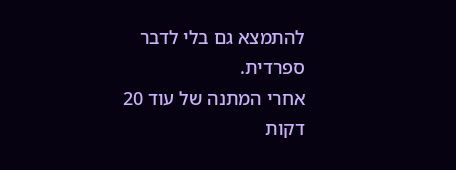להתמצא גם בלי לדבר ספרדית.
אחרי המתנה של עוד 20 דקות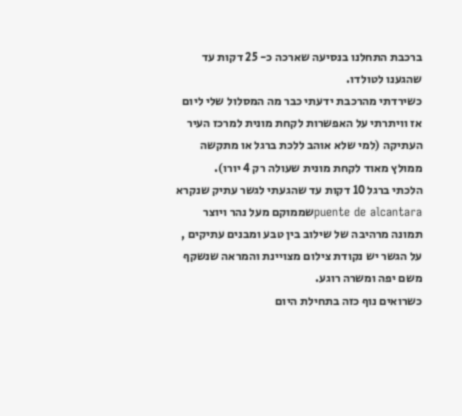ברכבת התחלנו בנסיעה שארכה כ- 25 דקות עד שהגענו לטולדו.
כשירדתי מהרכבת ידעתי כבר מה המסלול שלי ליום אז וויתרתי על האפשרות לקחת מונית למרכז העיר העתיקה (למי שלא אוהב ללכת ברגל או מתקשה ממולץ מאוד לקחת מונית שעולה רק 4 יורו).
הלכתי ברגל 10 דקות עד שהגעתי לגשר עתיק שנקרא puente de alcantaraשממוקם מעל נהר ויוצר תמונה מרהיבה של שילוב בין טבע ומבנים עתיקים , על הגשר יש נקודת צילום מצויינת והמראה שנשקף משם יפה ומשרה רוגע.
כשרואים נוף כזה בתחילת היום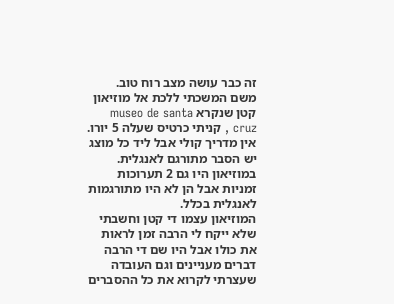זה כבר עושה מצב רוח טוב.
משם המשכתי ללכת אל מוזיאון קטן שנקרא museo de santa cruz , קניתי כרטיס שעלה 5 יורו.
אין מדריך קולי אבל ליד כל מוצג יש הסבר מתורגם לאנגלית.
במוזיאון היו גם 2 תערוכות זמניות אבל הן לא היו מתורגמות לאנגלית בכלל.
המוזיאון עצמו די קטן וחשבתי שלא ייקח לי הרבה זמן לראות את כולו אבל היו שם די הרבה דברים מעניינים וגם העובדה שעצרתי לקרוא את כל ההסברים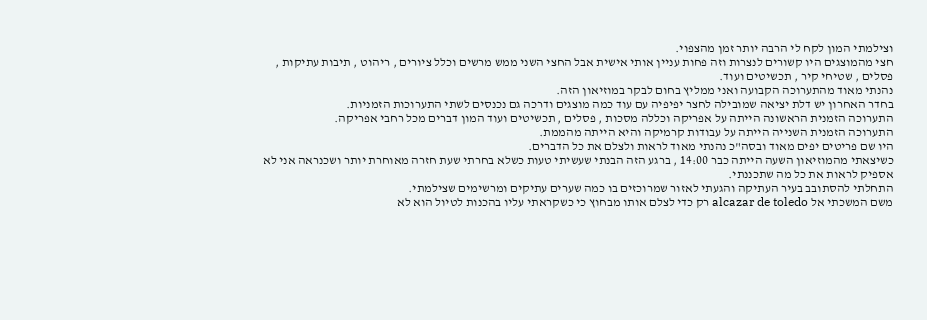וצילמתי המון לקח לי הרבה יותר זמן מהצפוי.
חצי מהמוצגים היו קשורים לנצרות וזה פחות עניין אותי אישית אבל החצי השני ממש מרשים וכלל ציורים , ריהוט , תיבות עתיקות , פסלים , שטיחי קיר , תכשיטים ועוד.
נהנתי מאוד מהתערוכה הקבועה ואני ממליץ בחום לבקר במוזיאון הזה.
בחדר האחרון יש דלת יציאה שמובילה לחצר יפיפיה עם עוד כמה מוצגים ודרכה גם נכנסים לשתי התערוכות הזמניות.
התערוכה הזמנית הראשונה הייתה על אפריקה וכללה מסכות , פסלים , תכשיטים ועוד המון דברים מכל רחבי אפריקה.
התערוכה הזמנית השנייה הייתה על עבודות קרמיקה והיא הייתה מהממת.
היו שם פריטים יפים מאוד ובסה"כ נהנתי מאוד לראות ולצלם את כל הדברים.
כשיצאתי מהמוזיאון השעה הייתה כבר 14:00 , ברגע הזה הבנתי שעשיתי טעות כשלא בחרתי שעת חזרה מאוחרת יותר ושכנראה אני לא אספיק לראות את כל מה שתכננתי.
התחלתי להסתובב בעיר העתיקה והגעתי לאזור שמרוכזים בו כמה שערים עתיקים ומרשימים שצילמתי.
משם המשכתי אל alcazar de toledo רק כדי לצלם אותו מבחוץ כי כשקראתי עליו בהכנות לטיול הוא לא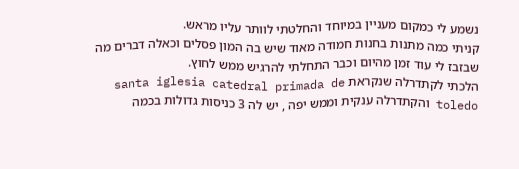נשמע לי כמקום מעניין במיוחד והחלטתי לוותר עליו מראש.
קניתי כמה מתנות בחנות חמודה מאוד שיש בה המון פסלים וכאלה דברים מה שבזבז לי עוד זמן מהיום וכבר התחלתי להרגיש ממש לחוץ.
הלכתי לקתדרלה שנקראת santa iglesia catedral primada de toledo והקתדרלה ענקית וממש יפה , יש לה 3 כניסות גדולות בכמה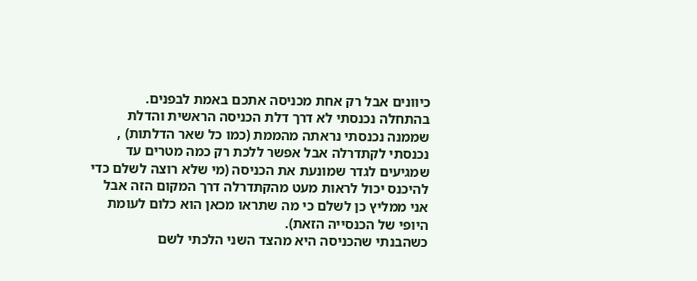כיוונים אבל רק אחת מכניסה אתכם באמת לבפנים.
בהתחלה נכנסתי לא דרך דלת הכניסה הראשית והדלת שממנה נכנסתי נראתה מהממת (כמו כל שאר הדלתות) , נכנסתי לקתדרלה אבל אפשר ללכת רק כמה מטרים עד שמגיעים לגדר שמונעת את הכניסה (מי שלא רוצה לשלם כדי להיכנס יכול לראות מעט מהקתדרלה דרך המקום הזה אבל אני ממליץ כן לשלם כי מה שתראו מכאן הוא כלום לעומת היופי של הכנסייה הזאת).
כשהבנתי שהכניסה היא מהצד השני הלכתי לשם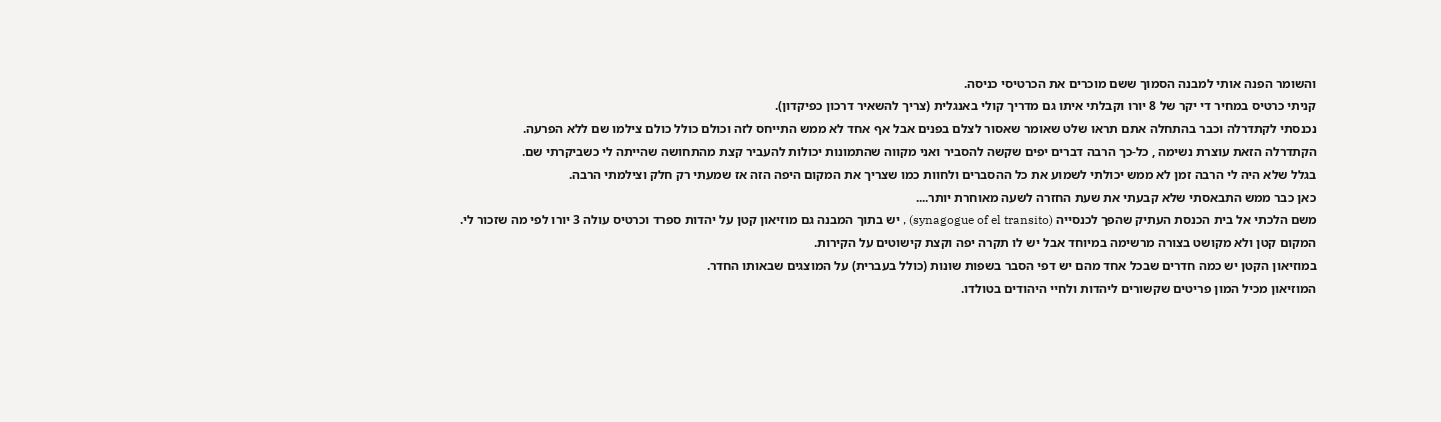והשומר הפנה אותי למבנה הסמוך ששם מוכרים את הכרטיסי כניסה.
קניתי כרטיס במחיר די יקר של 8 יורו וקבלתי איתו גם מדריך קולי באנגלית (צריך להשאיר דרכון כפיקדון).
נכנסתי לקתדרלה וכבר בהתחלה אתם תראו שלט שאומר שאסור לצלם בפנים אבל אף אחד לא ממש התייחס לזה וכולם כולל כולם צילמו שם ללא הפרעה.
הקתדרלה הזאת עוצרת נשימה , כל-כך הרבה דברים יפים שקשה להסביר ואני מקווה שהתמונות יכולות להעביר קצת מהתחושה שהייתה לי כשביקרתי שם.
בגלל שלא היה לי הרבה זמן לא ממש יכולתי לשמוע את כל ההסברים ולחוות כמו שצריך את המקום היפה הזה אז שמעתי רק חלק וצילמתי הרבה.
כאן כבר ממש התבאסתי שלא קבעתי את שעת החזרה לשעה מאוחרת יותר....
משם הלכתי אל בית הכנסת העתיק שהפך לכנסייה (synagogue of el transito) , יש בתוך המבנה גם מוזיאון קטן על יהדות ספרד וכרטיס עולה 3 יורו לפי מה שזכור לי.
המקום קטן ולא מקושט בצורה מרשימה במיוחד אבל יש לו תקרה יפה וקצת קישוטים על הקירות.
במוזיאון הקטן יש כמה חדרים שבכל אחד מהם יש דפי הסבר בשפות שונות (כולל בעברית) על המוצגים שבאותו החדר.
המוזיאון מכיל המון פריטים שקשורים ליהדות ולחיי היהודים בטולדו.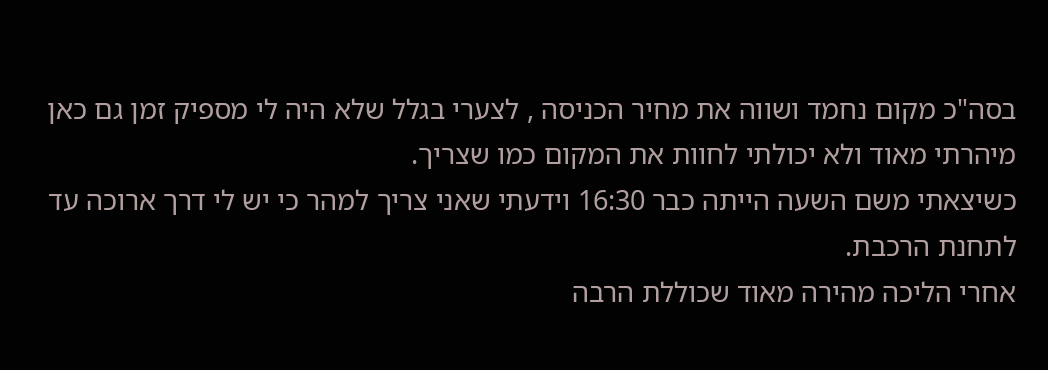בסה"כ מקום נחמד ושווה את מחיר הכניסה , לצערי בגלל שלא היה לי מספיק זמן גם כאן מיהרתי מאוד ולא יכולתי לחוות את המקום כמו שצריך.
כשיצאתי משם השעה הייתה כבר 16:30 וידעתי שאני צריך למהר כי יש לי דרך ארוכה עד לתחנת הרכבת.
אחרי הליכה מהירה מאוד שכוללת הרבה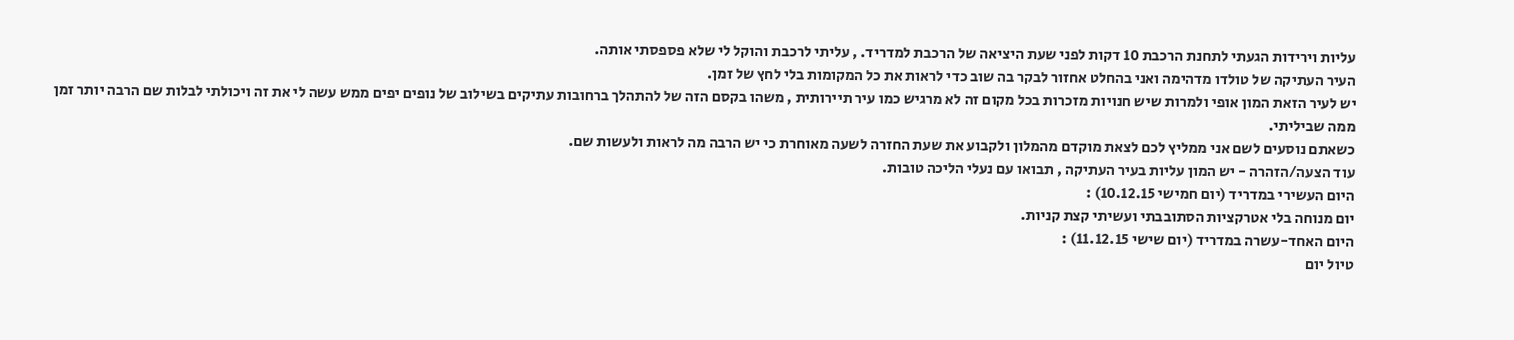עליות וירידות הגעתי לתחנת הרכבת 10 דקות לפני שעת היציאה של הרכבת למדריד. , עליתי לרכבת והוקל לי שלא פספסתי אותה.
העיר העתיקה של טולדו מדהימה ואני בהחלט אחזור לבקר בה שוב כדי לראות את כל המקומות בלי לחץ של זמן.
יש לעיר הזאת המון אופי ולמרות שיש חנויות מזכרות בכל מקום זה לא מרגיש כמו עיר תיירותית , משהו בקסם הזה של להתהלך ברחובות עתיקים בשילוב של נופים יפים ממש עשה לי את זה ויכולתי לבלות שם הרבה יותר זמן ממה שביליתי.
כשאתם נוסעים לשם אני ממליץ לכם לצאת מוקדם מהמלון ולקבוע את שעת החזרה לשעה מאוחרת כי יש הרבה מה לראות ולעשות שם.
עוד הצעה/הזהרה - יש המון עליות בעיר העתיקה , תבואו עם נעלי הליכה טובות.
היום העשירי במדריד (יום חמישי 10.12.15) :
יום מנוחה בלי אטרקציות הסתובבתי ועשיתי קצת קניות.
היום האחד-עשרה במדריד (יום שישי 11.12.15) :
טיול יום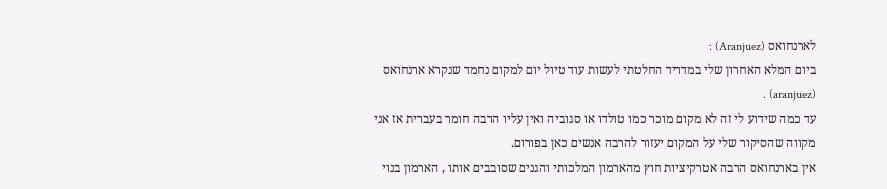לארנחואס (Aranjuez) :
ביום המלא האחרון שלי במדריד החלטתי לעשות עוד טיול יום למקום נחמד שנקרא ארנחואס (aranjuez) .
עד כמה שידוע לי זה לא מקום מוכר כמו טולדו או סגוביה ואין עליו הרבה חומר בעברית אז אני מקווה שהסיקור שלי על המקום יעזור להרבה אנשים כאן בפורום.
אין בארנחואס הרבה אטרקיציות חוץ מהארמון המלכותי והגנים שסובבים אותו , הארמון בנוי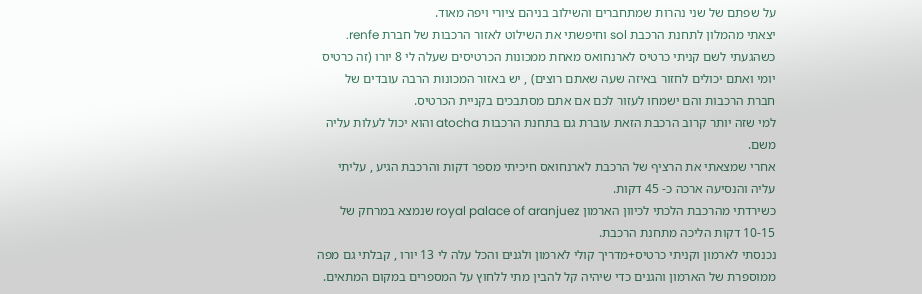על שפתם של שני נהרות שמתחברים והשילוב בניהם ציורי ויפה מאוד.
יצאתי מהמלון לתחנת הרכבת sol וחיפשתי את השילוט לאזור הרכבות של חברת renfe.
כשהגעתי לשם קניתי כרטיס לארנחואס מאחת ממכונות הכרטיסים שעלה לי 8 יורו (זה כרטיס יומי ואתם יכולים לחזור באיזה שעה שאתם רוצים) , יש באזור המכונות הרבה עובדים של חברת הרכבות והם ישמחו לעזור לכם אם אתם מסתבכים בקניית הכרטיס.
למי שזה יותר קרוב הרכבת הזאת עוברת גם בתחנת הרכבות atocha והוא יכול לעלות עליה משם.
אחרי שמצאתי את הרציף של הרכבת לארנחואס חיכיתי מספר דקות והרכבת הגיע , עליתי עליה והנסיעה ארכה כ- 45 דקות.
כשירדתי מהרכבת הלכתי לכיוון הארמון royal palace of aranjuez שנמצא במרחק של 10-15 דקות הליכה מתחנת הרכבת.
נכנסתי לארמון וקניתי כרטיס+מדריך קולי לארמון ולגנים והכל עלה לי 13 יורו , קבלתי גם מפה ממוספרת של הארמון והגנים כדי שיהיה קל להבין מתי ללחוץ על המספרים במקום המתאים.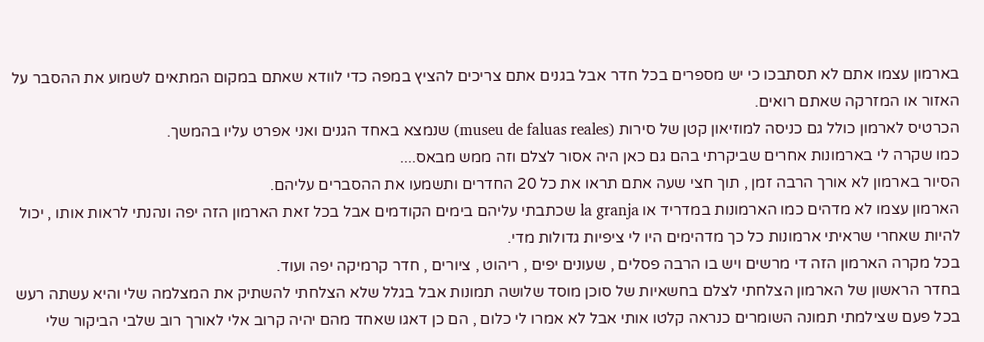בארמון עצמו אתם לא תסתבכו כי יש מספרים בכל חדר אבל בגנים אתם צריכים להציץ במפה כדי לוודא שאתם במקום המתאים לשמוע את ההסבר על האזור או המזרקה שאתם רואים.
הכרטיס לארמון כולל גם כניסה למוזיאון קטן של סירות (museu de faluas reales) שנמצא באחד הגנים ואני אפרט עליו בהמשך.
כמו שקרה לי בארמונות אחרים שביקרתי בהם גם כאן היה אסור לצלם וזה ממש מבאס....
הסיור בארמון לא אורך הרבה זמן , תוך חצי שעה אתם תראו את כל 20 החדרים ותשמעו את ההסברים עליהם.
הארמון עצמו לא מדהים כמו הארמונות במדריד או la granja שכתבתי עליהם בימים הקודמים אבל בכל זאת הארמון הזה יפה ונהנתי לראות אותו , יכול להיות שאחרי שראיתי ארמונות כל כך מדהימים היו לי ציפיות גדולות מדי.
בכל מקרה הארמון הזה די מרשים ויש בו הרבה פסלים , שעונים יפים , ריהוט , ציורים , חדר קרמיקה יפה ועוד.
בחדר הראשון של הארמון הצלחתי לצלם בחשאיות של סוכן מוסד שלושה תמונות אבל בגלל שלא הצלחתי להשתיק את המצלמה שלי והיא עשתה רעש בכל פעם שצילמתי תמונה השומרים כנראה קלטו אותי אבל לא אמרו לי כלום , הם כן דאגו שאחד מהם יהיה קרוב אלי לאורך רוב שלבי הביקור שלי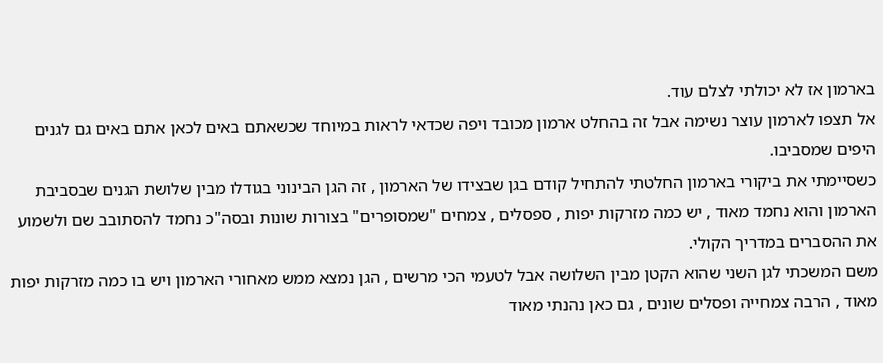בארמון אז לא יכולתי לצלם עוד.
אל תצפו לארמון עוצר נשימה אבל זה בהחלט ארמון מכובד ויפה שכדאי לראות במיוחד שכשאתם באים לכאן אתם באים גם לגנים היפים שמסביבו.
כשסיימתי את ביקורי בארמון החלטתי להתחיל קודם בגן שבצידו של הארמון , זה הגן הבינוני בגודלו מבין שלושת הגנים שבסביבת הארמון והוא נחמד מאוד , יש כמה מזרקות יפות , ספסלים , צמחים "שמסופרים" בצורות שונות ובסה"כ נחמד להסתובב שם ולשמוע את ההסברים במדריך הקולי.
משם המשכתי לגן השני שהוא הקטן מבין השלושה אבל לטעמי הכי מרשים , הגן נמצא ממש מאחורי הארמון ויש בו כמה מזרקות יפות מאוד , הרבה צמחייה ופסלים שונים , גם כאן נהנתי מאוד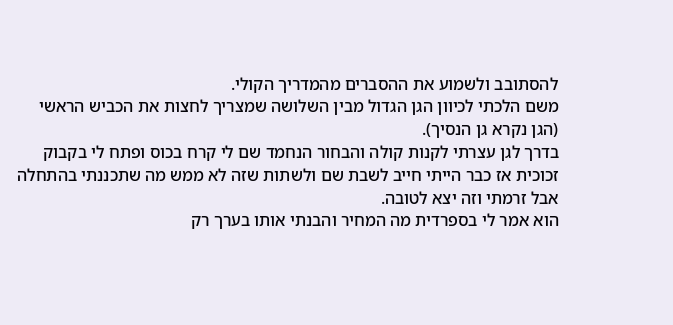להסתובב ולשמוע את ההסברים מהמדריך הקולי.
משם הלכתי לכיוון הגן הגדול מבין השלושה שמצריך לחצות את הכביש הראשי (הגן נקרא גן הנסיך).
בדרך לגן עצרתי לקנות קולה והבחור הנחמד שם לי קרח בכוס ופתח לי בקבוק זכוכית אז כבר הייתי חייב לשבת שם ולשתות שזה לא ממש מה שתכננתי בהתחלה אבל זרמתי וזה יצא לטובה.
הוא אמר לי בספרדית מה המחיר והבנתי אותו בערך רק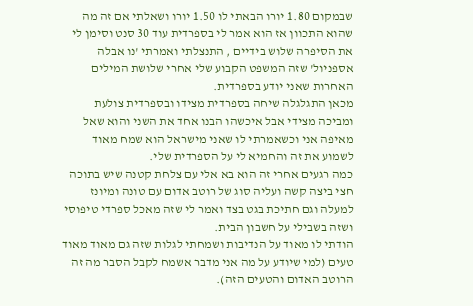שבמקום 1.80 יורו הבאתי לו 1.50 יורו ושאלתי אם זה מה שהוא התכוון אז הוא אמר לי בספרדית עוד 30 סנט וסימן לי את הסיפרה שלוש בידיים , התנצלתי ואמרתי 'נו אבלה אספניול' שזה המשפט הקבוע שלי אחרי שלושת המילים האחרות שאני יודע בספרדית.
מכאן התגלגלה שיחה בספרדית מצידו ובספרדית צולעת ומביכה מצידי אבל איכשהו הבנו אחד את השני והוא שאל מאיפה אני וכשאמרתי לו שאני מישראל הוא שמח מאוד לשמוע את זה והחמיא לי על הספרדית שלי.
כמה רגעים אחרי זה הוא בא אלי עם צלחת קטנה שיש בתוכה חצי ביצה קשה ועליה סוג של רוטב אדום עם טונה ומיונז למעלה וגם חתיכת בגט בצד ואמר לי שזה מאכל ספרדי טיפוסי ושזה בשבילי על חשבון הבית.
הודתי לו מאוד על הנדיבות ושמחתי לגלות שזה גם מאוד מאוד טעים (למי שיודע על מה אני מדבר אשמח לקבל הסבר מה זה הרוטב האדום והטעים הזה).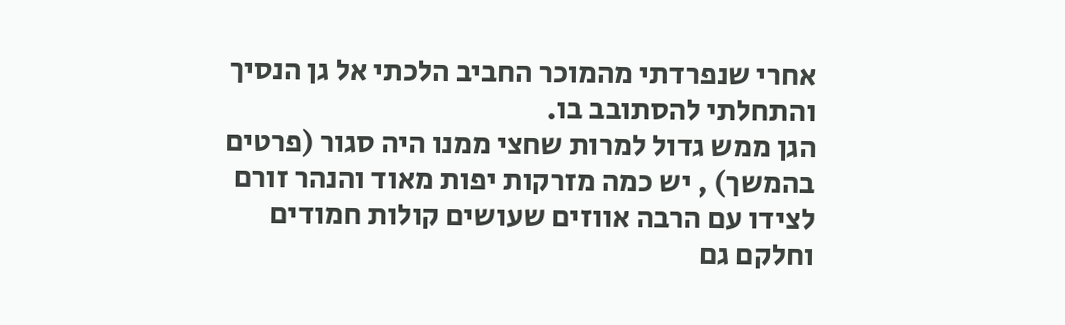אחרי שנפרדתי מהמוכר החביב הלכתי אל גן הנסיך והתחלתי להסתובב בו.
הגן ממש גדול למרות שחצי ממנו היה סגור (פרטים בהמשך) , יש כמה מזרקות יפות מאוד והנהר זורם לצידו עם הרבה אווזים שעושים קולות חמודים וחלקם גם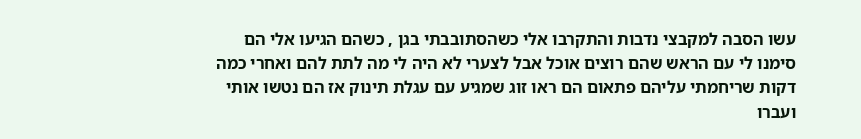עשו הסבה למקבצי נדבות והתקרבו אלי כשהסתובבתי בגן , כשהם הגיעו אלי הם סימנו לי עם הראש שהם רוצים אוכל אבל לצערי לא היה לי מה לתת להם ואחרי כמה דקות שריחמתי עליהם פתאום הם ראו זוג שמגיע עם עגלת תינוק אז הם נטשו אותי ועברו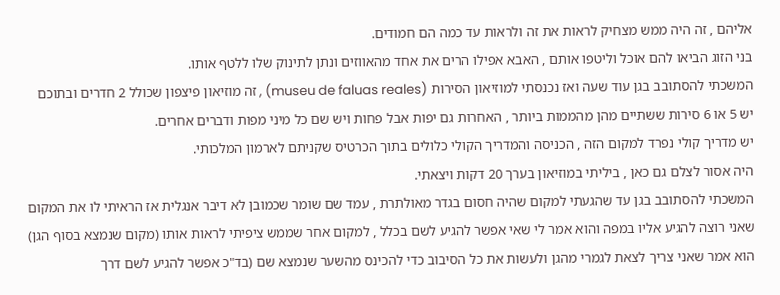אליהם , זה היה ממש מצחיק לראות את זה ולראות עד כמה הם חמודים.
בני הזוג הביאו להם אוכל וליטפו אותם , האבא אפילו הרים את אחד מהאווזים ונתן לתינוק שלו ללטף אותו.
המשכתי להסתובב בגן עוד שעה ואז נכנסתי למוזיאון הסירות (museu de faluas reales) , זה מוזיאון פיצפון שכולל 2 חדרים ובתוכם יש 5 או 6 סירות ששתיים מהן מהממות ביותר , האחרות גם יפות אבל פחות ויש שם כל מיני מפות ודברים אחרים.
יש מדריך קולי נפרד למקום הזה , הכניסה והמדריך הקולי כלולים בתוך הכרטיס שקניתם לארמון המלכותי.
היה אסור לצלם גם כאן , ביליתי במוזיאון בערך 20 דקות ויצאתי.
המשכתי להסתובב בגן עד שהגעתי למקום שהיה חסום בגדר מאולתרת , עמד שם שומר שכמובן לא דיבר אנגלית אז הראיתי לו את המקום שאני רוצה להגיע אליו במפה והוא אמר לי שאי אפשר להגיע לשם בכלל , למקום אחר שממש ציפיתי לראות אותו (מקום שנמצא בסוף הגן) הוא אמר שאני צריך לצאת לגמרי מהגן ולעשות את כל הסיבוב כדי להכינס מהשער שנמצא שם (בד"כ אפשר להגיע לשם דרך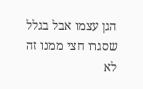הגן עצמו אבל בגלל שסגרו חצי ממנו זה לא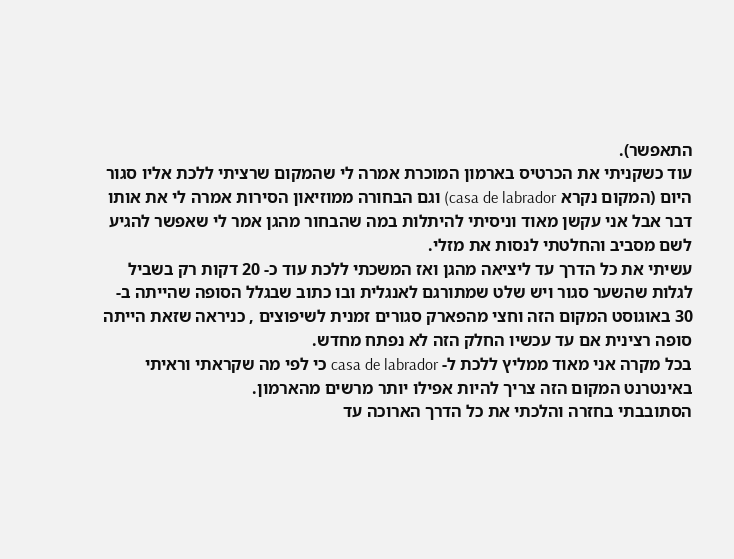התאפשר).
עוד כשקניתי את הכרטיס בארמון המוכרת אמרה לי שהמקום שרציתי ללכת אליו סגור היום (המקום נקרא casa de labrador) וגם הבחורה ממוזיאון הסירות אמרה לי את אותו דבר אבל אני עקשן מאוד וניסיתי להיתלות במה שהבחור מהגן אמר לי שאפשר להגיע לשם מסביב והחלטתי לנסות את מזלי.
עשיתי את כל הדרך עד ליציאה מהגן ואז המשכתי ללכת עוד כ- 20 דקות רק בשביל לגלות שהשער סגור ויש שלט שמתורגם לאנגלית ובו כתוב שבגלל הסופה שהייתה ב- 30 באוגוסט המקום הזה וחצי מהפארק סגורים זמנית לשיפוצים , כניראה שזאת הייתה סופה רצינית אם עד עכשיו החלק הזה לא נפתח מחדש.
בכל מקרה אני מאוד ממליץ ללכת ל- casa de labrador כי לפי מה שקראתי וראיתי באינטרנט המקום הזה צריך להיות אפילו יותר מרשים מהארמון.
הסתובבתי בחזרה והלכתי את כל הדרך הארוכה עד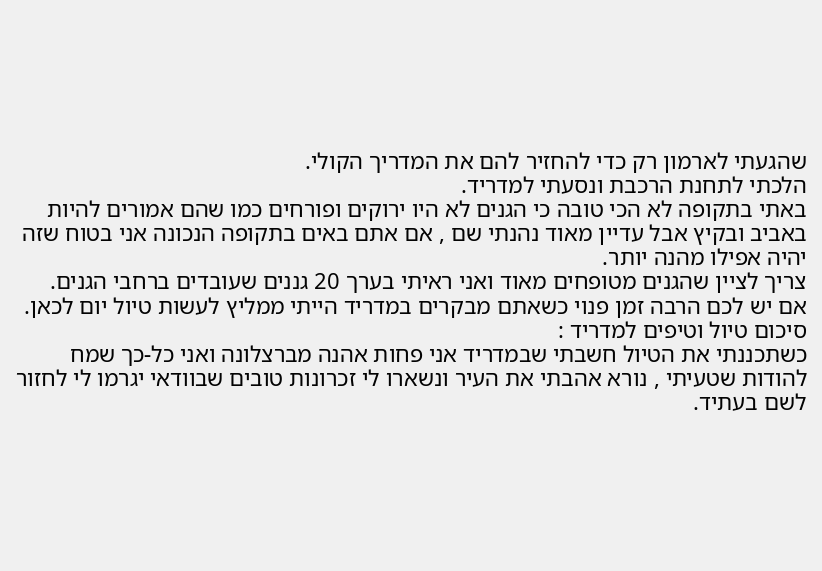שהגעתי לארמון רק כדי להחזיר להם את המדריך הקולי.
הלכתי לתחנת הרכבת ונסעתי למדריד.
באתי בתקופה לא הכי טובה כי הגנים לא היו ירוקים ופורחים כמו שהם אמורים להיות באביב ובקיץ אבל עדיין מאוד נהנתי שם , אם אתם באים בתקופה הנכונה אני בטוח שזה יהיה אפילו מהנה יותר.
צריך לציין שהגנים מטופחים מאוד ואני ראיתי בערך 20 גננים שעובדים ברחבי הגנים.
אם יש לכם הרבה זמן פנוי כשאתם מבקרים במדריד הייתי ממליץ לעשות טיול יום לכאן.
סיכום טיול וטיפים למדריד :
כשתכננתי את הטיול חשבתי שבמדריד אני פחות אהנה מברצלונה ואני כל-כך שמח להודות שטעיתי , נורא אהבתי את העיר ונשארו לי זכרונות טובים שבוודאי יגרמו לי לחזור לשם בעתיד.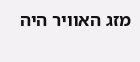מזג האוויר היה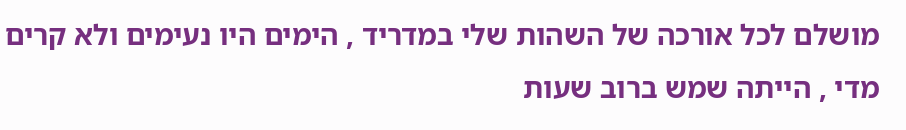מושלם לכל אורכה של השהות שלי במדריד , הימים היו נעימים ולא קרים מדי , הייתה שמש ברוב שעות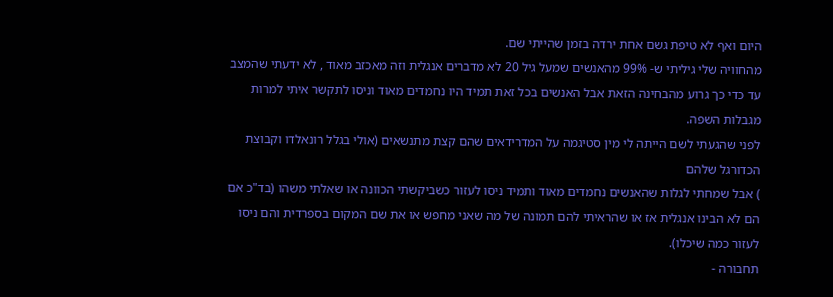היום ואף לא טיפת גשם אחת ירדה בזמן שהייתי שם.
מהחוויה שלי גיליתי ש- 99% מהאנשים שמעל גיל 20 לא מדברים אנגלית וזה מאכזב מאוד , לא ידעתי שהמצב עד כדי כך גרוע מהבחינה הזאת אבל האנשים בכל זאת תמיד היו נחמדים מאוד וניסו לתקשר איתי למרות מגבלות השפה.
לפני שהגעתי לשם הייתה לי מין סטיגמה על המדרידאים שהם קצת מתנשאים (אולי בגלל רונאלדו וקבוצת הכדורגל שלהם
) אבל שמחתי לגלות שהאנשים נחמדים מאוד ותמיד ניסו לעזור כשביקשתי הכוונה או שאלתי משהו (בד"כ אם הם לא הבינו אנגלית אז או שהראיתי להם תמונה של מה שאני מחפש או את שם המקום בספרדית והם ניסו לעזור כמה שיכלו).
תחבורה -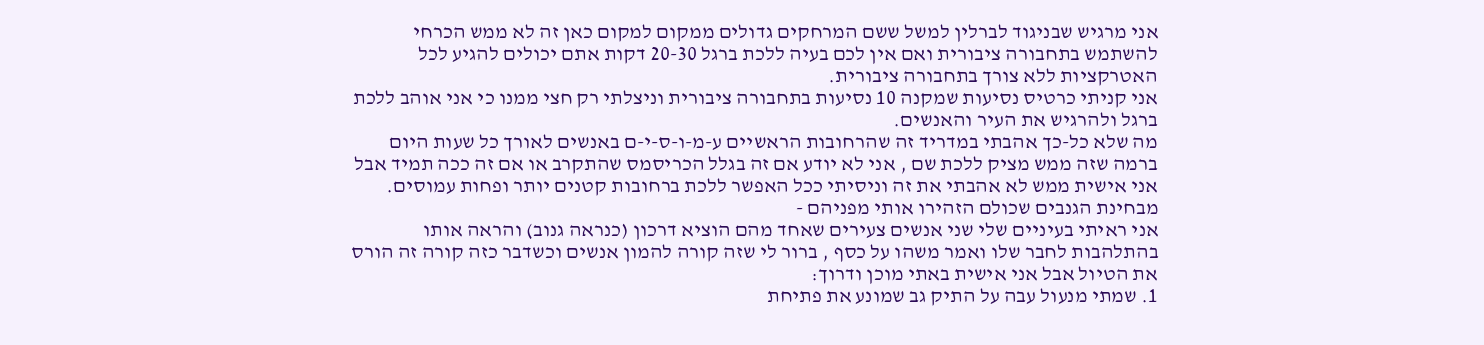אני מרגיש שבניגוד לברלין למשל ששם המרחקים גדולים ממקום למקום כאן זה לא ממש הכרחי להשתמש בתחבורה ציבורית ואם אין לכם בעיה ללכת ברגל 20-30 דקות אתם יכולים להגיע לכל האטרקציות ללא צורך בתחבורה ציבורית.
אני קניתי כרטיס נסיעות שמקנה 10 נסיעות בתחבורה ציבורית וניצלתי רק חצי ממנו כי אני אוהב ללכת ברגל ולהרגיש את העיר והאנשים.
מה שלא כל-כך אהבתי במדריד זה שהרחובות הראשיים ע-מ-ו-ס-י-ם באנשים לאורך כל שעות היום ברמה שזה ממש מציק ללכת שם , אני לא יודע אם זה בגלל הכריסמס שהתקרב או אם זה ככה תמיד אבל אני אישית ממש לא אהבתי את זה וניסיתי ככל האפשר ללכת ברחובות קטנים יותר ופחות עמוסים.
מבחינת הגנבים שכולם הזהירו אותי מפניהם -
אני ראיתי בעיניים שלי שני אנשים צעירים שאחד מהם הוציא דרכון (כנראה גנוב) והראה אותו בהתלהבות לחבר שלו ואמר משהו על כסף , ברור לי שזה קורה להמון אנשים וכשדבר כזה קורה זה הורס את הטיול אבל אני אישית באתי מוכן ודרוך:
1. שמתי מנעול עבה על התיק גב שמונע את פתיחת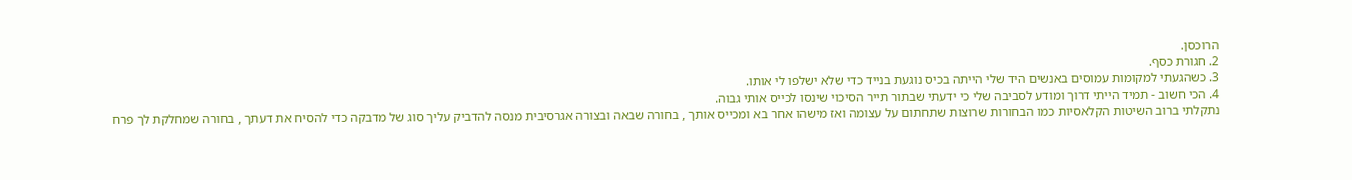הרוכסן.
2. חגורת כסף.
3. כשהגעתי למקומות עמוסים באנשים היד שלי הייתה בכיס נוגעת בנייד כדי שלא ישלפו לי אותו.
4. הכי חשוב - תמיד הייתי דרוך ומודע לסביבה שלי כי ידעתי שבתור תייר הסיכוי שינסו לכייס אותי גבוה.
נתקלתי ברוב השיטות הקלאסיות כמו הבחורות שרוצות שתחתום על עצומה ואז מישהו אחר בא ומכייס אותך , בחורה שבאה ובצורה אגרסיבית מנסה להדביק עליך סוג של מדבקה כדי להסיח את דעתך , בחורה שמחלקת לך פרח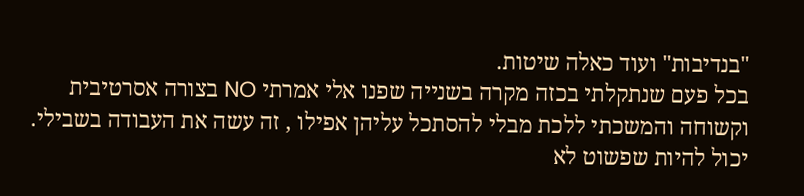"בנדיבות" ועוד כאלה שיטות.
בכל פעם שנתקלתי בכזה מקרה בשנייה שפנו אלי אמרתי NO בצורה אסרטיבית וקשוחה והמשכתי ללכת מבלי להסתכל עליהן אפילו , זה עשה את העבודה בשבילי.
יכול להיות שפשוט לא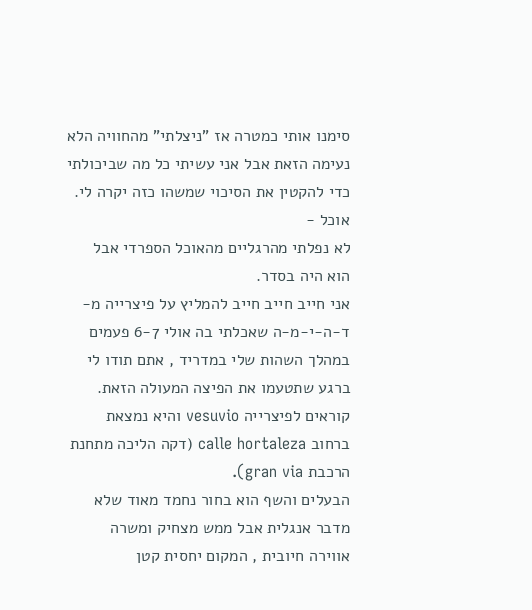סימנו אותי כמטרה אז "ניצלתי" מהחוויה הלא נעימה הזאת אבל אני עשיתי כל מה שביכולתי כדי להקטין את הסיכוי שמשהו כזה יקרה לי.
אוכל -
לא נפלתי מהרגליים מהאוכל הספרדי אבל הוא היה בסדר.
אני חייב חייב חייב להמליץ על פיצרייה מ-ד-ה-י-מ-ה שאכלתי בה אולי 6-7 פעמים במהלך השהות שלי במדריד , אתם תודו לי ברגע שתטעמו את הפיצה המעולה הזאת.
קוראים לפיצרייה vesuvio והיא נמצאת ברחוב calle hortaleza (דקה הליכה מתחנת הרכבת gran via).
הבעלים והשף הוא בחור נחמד מאוד שלא מדבר אנגלית אבל ממש מצחיק ומשרה אווירה חיובית , המקום יחסית קטן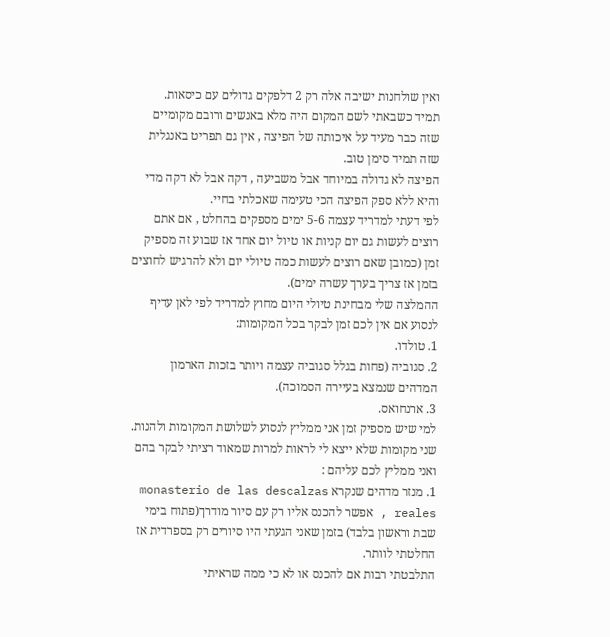ואין שולחנות ישיבה אלה רק 2 דלפקים גדולים עם כיסאות.
תמיד כשבאתי לשם המקום היה מלא באנשים ורובם מקומיים שזה כבר מעיד על איכותה של הפיצה , אין גם תפריט באנגלית שזה תמיד סימן טוב.
הפיצה לא גדולה במיוחד אבל משביעה , דקה אבל לא דקה מדי והיא ללא ספק הפיצה הכי טעימה שאכלתי בחיי.
לפי דעתי למדריד עצמה 5-6 ימים מספקים בהחלט , אם אתם רוצים לעשות גם יום קניות או טיול יום אחד אז שבוע זה מספיק זמן (כמובן שאם רוצים לעשות כמה טיולי יום ולא להרגיש לחוצים בזמן אז צריך בערך עשרה ימים).
ההמלצה שלי מבחינת טיולי היום מחוץ למדריד לפי לאן עדיף לנסוע אם אין לכם זמן לבקר בכל המקומות:
1. טולדו.
2. סגוביה (פחות בגלל סגוביה עצמה ויותר בזכות הארמון המדהים שנמצא בעיירה הסמוכה).
3. ארנחואס.
למי שיש מספיק זמן אני ממליץ לנסוע לשלושת המקומות ולהנות.
שני מקומות שלא ייצא לי לראות למרות שמאוד רציתי לבקר בהם ואני ממליץ לכם עליהם :
1. מנזר מדהים שנקרא monasterio de las descalzas reales , אפשר להכנס אליו רק עם סיור מודרך(פתוח בימי שבת וראשון בלבד) בזמן שאני הגעתי היו סיורים רק בספרדית אז החלטתי לוותר.
התלבטתי רבות אם להכנס או לא כי ממה שראיתי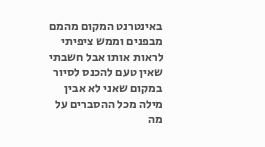באינטרנט המקום מהמם מבפנים וממש ציפיתי לראות אותו אבל חשבתי שאין טעם להכנס לסיור במקום שאני לא אבין מילה מכל ההסברים על מה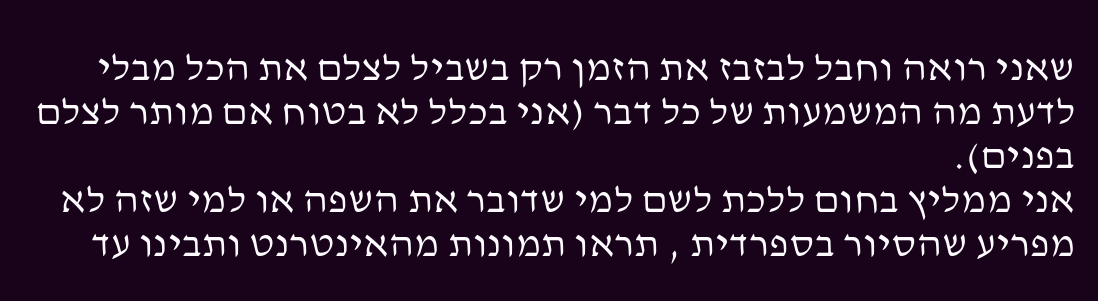שאני רואה וחבל לבזבז את הזמן רק בשביל לצלם את הכל מבלי לדעת מה המשמעות של כל דבר (אני בכלל לא בטוח אם מותר לצלם בפנים).
אני ממליץ בחום ללכת לשם למי שדובר את השפה או למי שזה לא מפריע שהסיור בספרדית , תראו תמונות מהאינטרנט ותבינו עד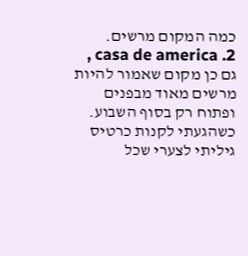כמה המקום מרשים.
2. casa de america , גם כן מקום שאמור להיות מרשים מאוד מבפנים ופתוח רק בסוף השבוע.
כשהגעתי לקנות כרטיס גיליתי לצערי שכל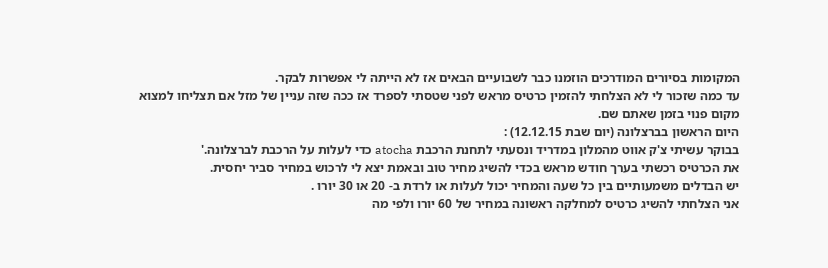המקומות בסיורים המודרכים הוזמנו כבר לשבועיים הבאים אז לא הייתה לי אפשרות לבקר.
עד כמה שזכור לי לא הצלחתי להזמין כרטיס מראש לפני שטסתי לספרד אז ככה שזה עניין של מזל אם תצליחו למצוא מקום פנוי בזמן שאתם שם.
היום הראשון בברצלונה (יום שבת 12.12.15) :
בבוקר עשיתי צ'ק אווט מהמלון במדריד ונסעתי לתחנת הרכבת atocha כדי לעלות על הרכבת לברצלונה.'
את הכרטיס רכשתי בערך חודש מראש בכדי להשיג מחיר טוב ובאמת יצא לי לרכוש במחיר סביר יחסית.
יש הבדלים משמעותיים בין כל שעה והמחיר יכול לעלות או לרדת ב- 20 או 30 יורו .
אני הצלחתי להשיג כרטיס למחלקה ראשונה במחיר של 60 יורו ולפי מה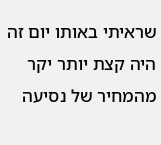שראיתי באותו יום זה היה קצת יותר יקר מהמחיר של נסיעה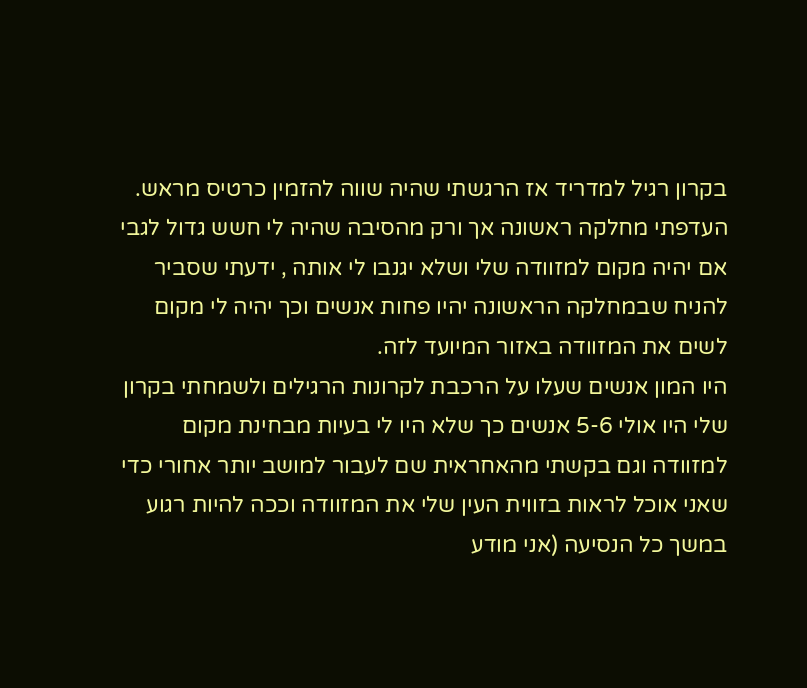בקרון רגיל למדריד אז הרגשתי שהיה שווה להזמין כרטיס מראש.
העדפתי מחלקה ראשונה אך ורק מהסיבה שהיה לי חשש גדול לגבי אם יהיה מקום למזוודה שלי ושלא יגנבו לי אותה , ידעתי שסביר להניח שבמחלקה הראשונה יהיו פחות אנשים וכך יהיה לי מקום לשים את המזוודה באזור המיועד לזה.
היו המון אנשים שעלו על הרכבת לקרונות הרגילים ולשמחתי בקרון שלי היו אולי 5-6 אנשים כך שלא היו לי בעיות מבחינת מקום למזוודה וגם בקשתי מהאחראית שם לעבור למושב יותר אחורי כדי שאני אוכל לראות בזווית העין שלי את המזוודה וככה להיות רגוע במשך כל הנסיעה (אני מודע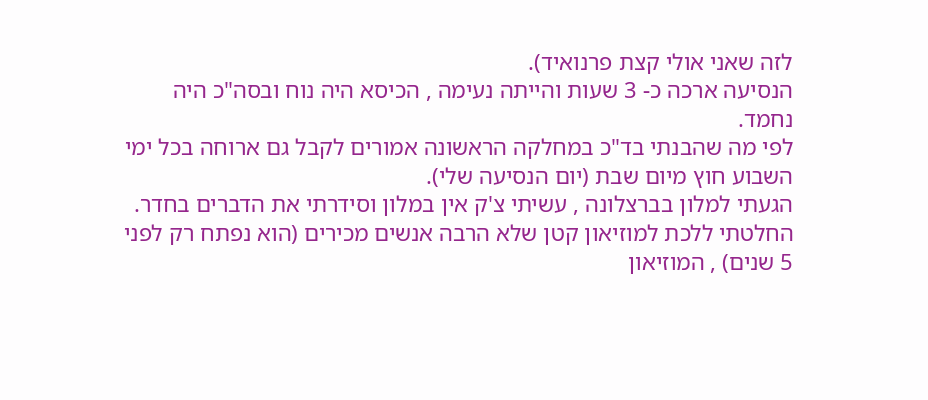לזה שאני אולי קצת פרנואיד).
הנסיעה ארכה כ- 3 שעות והייתה נעימה , הכיסא היה נוח ובסה"כ היה נחמד.
לפי מה שהבנתי בד"כ במחלקה הראשונה אמורים לקבל גם ארוחה בכל ימי השבוע חוץ מיום שבת (יום הנסיעה שלי).
הגעתי למלון בברצלונה , עשיתי צ'ק אין במלון וסידרתי את הדברים בחדר.
החלטתי ללכת למוזיאון קטן שלא הרבה אנשים מכירים (הוא נפתח רק לפני 5 שנים) , המוזיאון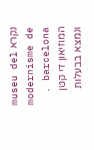נקרא museu del modernisme de barcelona .
המוזיאון די קטן ונמצא בבעלות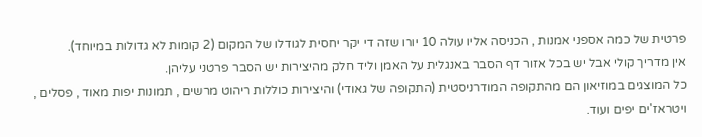פרטית של כמה אספני אמנות , הכניסה אליו עולה 10 יורו שזה די יקר יחסית לגודלו של המקום (2 קומות לא גדולות במיוחד).
אין מדריך קולי אבל יש בכל אזור דף הסבר באנגלית על האמן וליד חלק מהיצירות יש הסבר פרטני עליהן.
כל המוצגים במוזיאון הם מהתקופה המודרניסטית (התקופה של גאודי) והיצירות כוללות ריהוט מרשים , תמונות יפות מאוד , פסלים , ויטראז'ים יפים ועוד.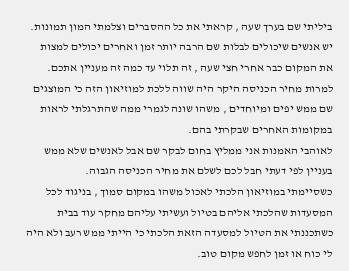ביליתי שם בערך שעה , קראתי את כל ההסברים וצלמתי המון תמונות.
יש אנשים שיכולים לבלות שם הרבה יותר זמן ואחרים יכולים למצות את המקום כבר אחרי חצי שעה , זה תלוי עד כמה זה מעניין אתכם.
למרות מחיר הכניסה היקר היה שווה ללכת למוזיאון הזה כי המוצגים שם ממש יפים ומיוחדים , משהו שונה לגמרי ממה שהתרגלתי לראות במקומות האחרים שבקרתי בהם.
לאוהבי האמנות אני ממליץ בחום לבקר שם אבל לאנשים שלא ממש בעניין לפי דעתי חבל לכם לשלם את מחיר הכניסה הגבוה.
כשסיימתי במוזיאון הלכתי לאכול משהו במקום סמוך , בניגוד לכל המסעדות שהלכתי אליהם בטיול ועשיתי עליהם מחקר עוד בבית כשתכננתי את הטיול למסעדה הזאת הלכתי כי הייתי ממש רעב ולא היה לי כוח או זמן לחפש מקום טוב.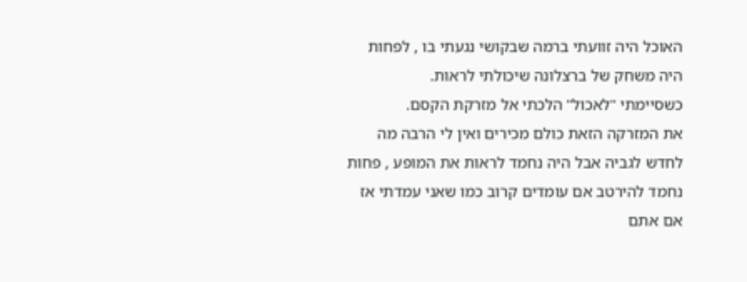האוכל היה זוועתי ברמה שבקושי נגעתי בו , לפחות היה משחק של ברצלונה שיכולתי לראות.
כשסיימתי "לאכול" הלכתי אל מזרקת הקסם.
את המזרקה הזאת כולם מכירים ואין לי הרבה מה לחדש לגביה אבל היה נחמד לראות את המופע , פחות נחמד להירטב אם עומדים קרוב כמו שאני עמדתי אז אם אתם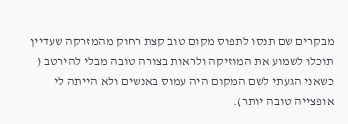מבקרים שם תנסו לתפוס מקום טוב קצת רחוק מהמזרקה שעדיין תוכלו לשמוע את המוזיקה ולראות בצורה טובה מבלי להירטב ( כשאני הגעתי לשם המקום היה עמוס באנשים ולא הייתה לי אופצייה טובה יותר).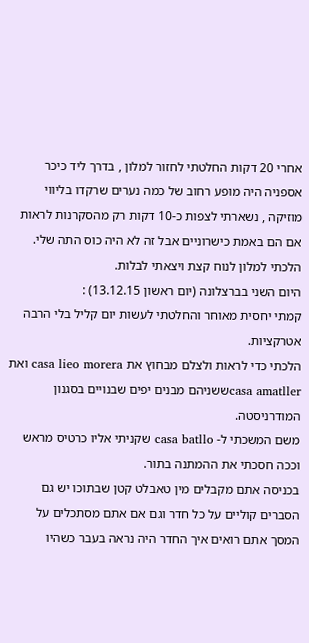אחרי 20 דקות החלטתי לחזור למלון , בדרך ליד כיכר אספניה היה מופע רחוב של כמה נערים שרקדו בליווי מוזיקה , נשארתי לצפות כ-10 דקות רק מהסקרנות לראות אם הם באמת כישרוניים אבל זה לא היה כוס התה שלי.
הלכתי למלון לנוח קצת ויצאתי לבלות.
היום השני בברצלונה (יום ראשון 13.12.15) :
קמתי יחסית מאוחר והחלטתי לעשות יום קליל בלי הרבה אטרקציות.
הלכתי כדי לראות ולצלם מבחוץ את casa lieo morera ואת casa amatllerששניהם מבנים יפים שבנויים בסגנון המודרניסטה.
משם המשכתי ל- casa batllo שקניתי אליו כרטיס מראש וככה חסכתי את ההמתנה בתור.
בכניסה אתם מקבלים מין טאבלט קטן שבתוכו יש גם הסברים קוליים על כל חדר וגם אם אתם מסתכלים על המסך אתם רואים איך החדר היה נראה בעבר כשהיו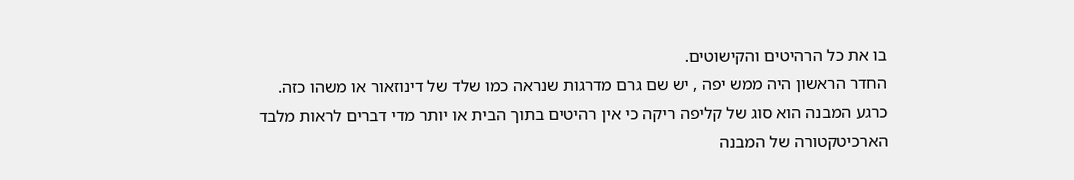בו את כל הרהיטים והקישוטים.
החדר הראשון היה ממש יפה , יש שם גרם מדרגות שנראה כמו שלד של דינוזאור או משהו כזה.
כרגע המבנה הוא סוג של קליפה ריקה כי אין רהיטים בתוך הבית או יותר מדי דברים לראות מלבד הארכיטקטורה של המבנה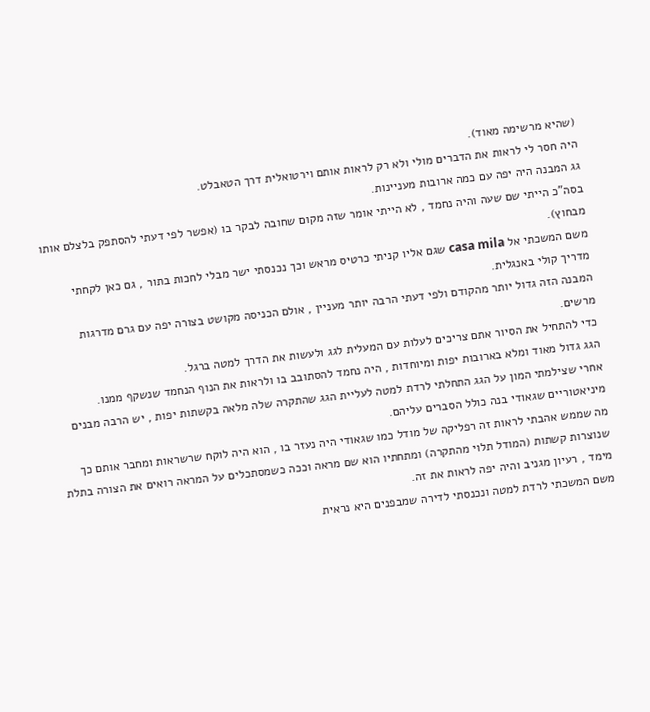(שהיא מרשימה מאוד).
היה חסר לי לראות את הדברים מולי ולא רק לראות אותם וירטואלית דרך הטאבלט.
גג המבנה היה יפה עם כמה ארובות מעניינות.
בסה"כ הייתי שם שעה והיה נחמד , לא הייתי אומר שזה מקום שחובה לבקר בו (אפשר לפי דעתי להסתפק בלצלם אותו מבחוץ).
משם המשכתי אל casa mila שגם אליו קניתי כרטיס מראש וכך נכנסתי ישר מבלי לחכות בתור , גם כאן לקחתי מדריך קולי באנגלית.
המבנה הזה גדול יותר מהקודם ולפי דעתי הרבה יותר מעניין , אולם הכניסה מקושט בצורה יפה עם גרם מדרגות מרשים.
כדי להתחיל את הסיור אתם צריכים לעלות עם המעלית לגג ולעשות את הדרך למטה ברגל.
הגג גדול מאוד ומלא בארובות יפות ומיוחדות , היה נחמד להסתובב בו ולראות את הנוף הנחמד שנשקף ממנו.
אחרי שצילמתי המון על הגג התחלתי לרדת למטה לעליית הגג שהתקרה שלה מלאה בקשתות יפות , יש הרבה מבנים מיניאטוריים שגאודי בנה כולל הסברים עליהם.
מה שממש אהבתי לראות זה רפליקה של מודל כמו שגאודי היה נעזר בו , הוא היה לוקח שרשראות ומחבר אותם כך שנוצרות קשתות (המודל תלוי מהתקרה) ומתחתיו הוא שם מראה וככה כשמסתכלים על המראה רואים את הצורה בתלת מימד , רעיון מגניב והיה יפה לראות את זה.
משם המשכתי לרדת למטה ונכנסתי לדירה שמבפנים היא נראית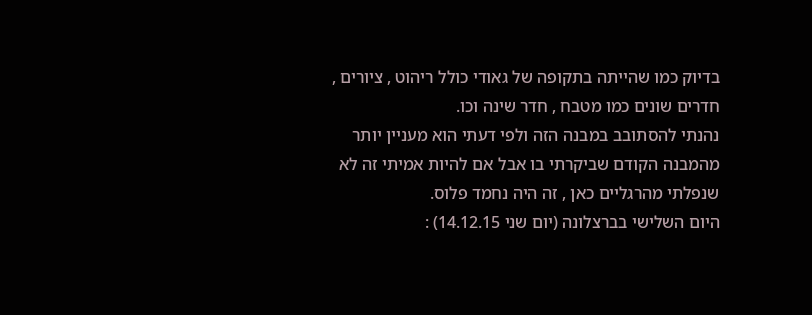בדיוק כמו שהייתה בתקופה של גאודי כולל ריהוט , ציורים , חדרים שונים כמו מטבח , חדר שינה וכו.
נהנתי להסתובב במבנה הזה ולפי דעתי הוא מעניין יותר מהמבנה הקודם שביקרתי בו אבל אם להיות אמיתי זה לא שנפלתי מהרגליים כאן , זה היה נחמד פלוס.
היום השלישי בברצלונה (יום שני 14.12.15) :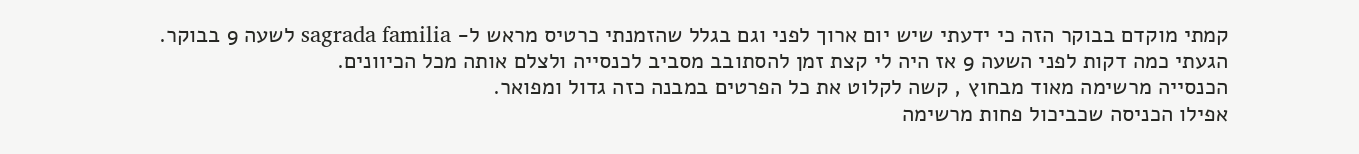קמתי מוקדם בבוקר הזה כי ידעתי שיש יום ארוך לפני וגם בגלל שהזמנתי כרטיס מראש ל- sagrada familia לשעה 9 בבוקר.
הגעתי כמה דקות לפני השעה 9 אז היה לי קצת זמן להסתובב מסביב לכנסייה ולצלם אותה מכל הכיוונים.
הכנסייה מרשימה מאוד מבחוץ , קשה לקלוט את כל הפרטים במבנה כזה גדול ומפואר.
אפילו הכניסה שכביכול פחות מרשימה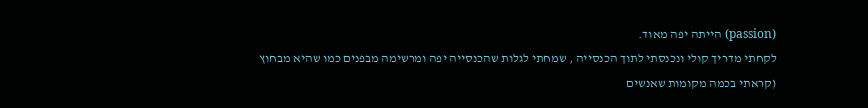(passion) הייתה יפה מאוד.
לקחתי מדריך קולי ונכנסתי לתוך הכנסייה , שמחתי לגלות שהכנסייה יפה ומרשימה מבפנים כמו שהיא מבחוץ (קראתי בכמה מקומות שאנשים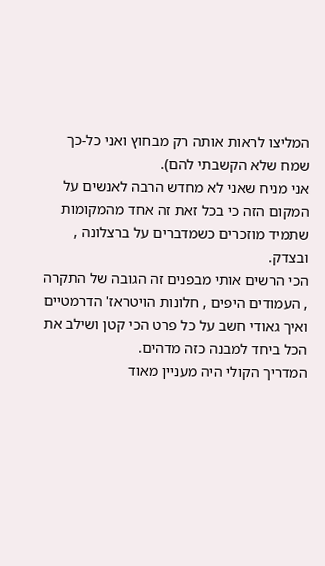המליצו לראות אותה רק מבחוץ ואני כל-כך שמח שלא הקשבתי להם).
אני מניח שאני לא מחדש הרבה לאנשים על המקום הזה כי בכל זאת זה אחד מהמקומות שתמיד מוזכרים כשמדברים על ברצלונה , ובצדק.
הכי הרשים אותי מבפנים זה הגובה של התקרה , העמודים היפים , חלונות הויטראז' הדרמטיים ואיך גאודי חשב על כל פרט הכי קטן ושילב את הכל ביחד למבנה כזה מדהים.
המדריך הקולי היה מעניין מאוד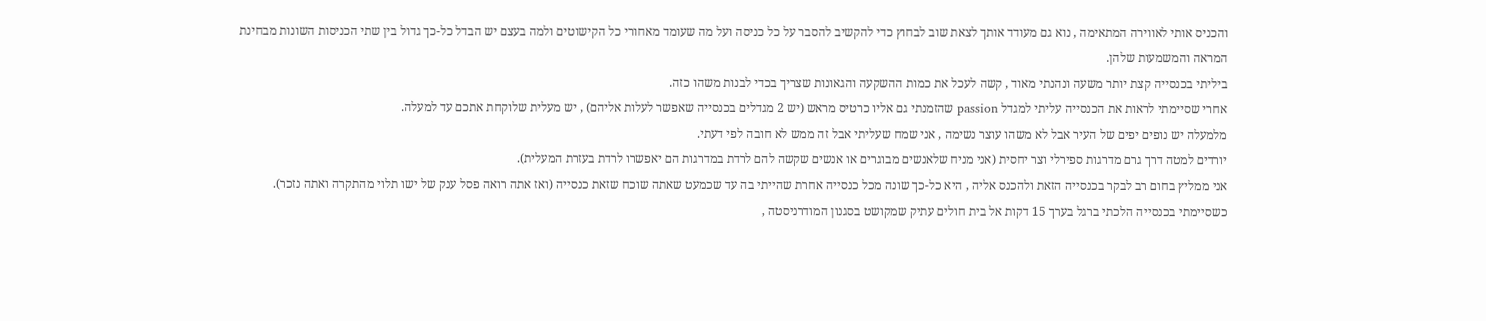והכניס אותי לאווירה המתאימה , נוא גם מעודד אותך לצאת שוב לבחוץ כדי להקשיב להסבר על כל כניסה ועל מה שעומד מאחורי כל הקישוטים ולמה בעצם יש הבדל כל-כך גדול בין שתי הכניסות השונות מבחינת המראה והמשמעות שלהן.
ביליתי בכנסייה קצת יותר משעה ונהנתי מאוד , קשה לעכל את כמות ההשקעה והגאונות שצריך בכדי לבנות משהו כזה.
אחרי שסיימתי לראות את הכנסייה עליתי למגדל passion שהזמנתי גם אליו כרטיס מראש (יש 2 מגדלים בכנסייה שאפשר לעלות אליהם) , יש מעלית שלוקחת אתכם עד למעלה.
מלמעלה יש נופים יפים של העיר אבל לא משהו עוצר נשימה , אני שמח שעליתי אבל זה ממש לא חובה לפי דעתי.
יורדים למטה דרך גרם מדרגות ספירלי וצר יחסית (אני מניח שלאנשים מבוגרים או אנשים שקשה להם לרדת במדרגות הם יאפשרו לרדת בעזרת המעלית).
אני ממליץ בחום רב לבקר בכנסייה הזאת ולהכנס אליה , היא כל-כך שונה מכל כנסייה אחרת שהייתי בה עד שכמעט שאתה שוכח שזאת כנסייה (ואז אתה רואה פסל ענק של ישו תלוי מהתקרה ואתה נזכר).
כשסיימתי בכנסייה הלכתי ברגל בערך 15 דקות אל בית חולים עתיק שמקושט בסגנון המודרניסטה ,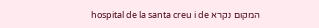המקום נקרא hospital de la santa creu i de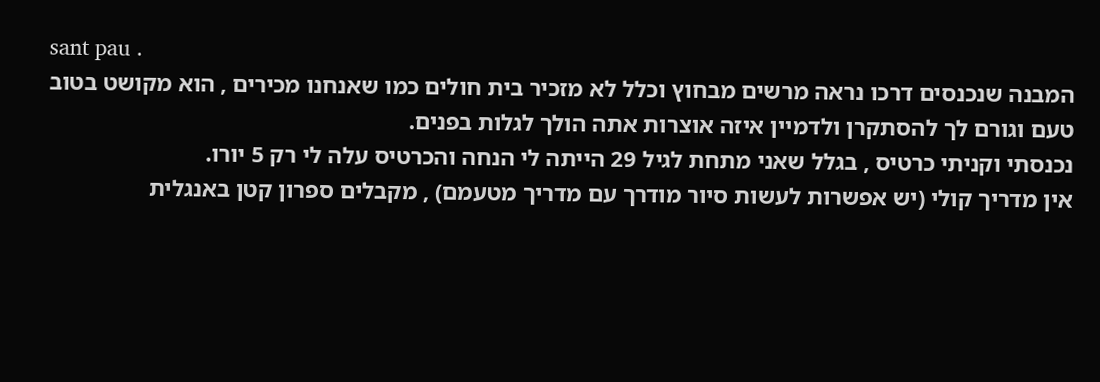sant pau .
המבנה שנכנסים דרכו נראה מרשים מבחוץ וכלל לא מזכיר בית חולים כמו שאנחנו מכירים , הוא מקושט בטוב טעם וגורם לך להסתקרן ולדמיין איזה אוצרות אתה הולך לגלות בפנים.
נכנסתי וקניתי כרטיס , בגלל שאני מתחת לגיל 29 הייתה לי הנחה והכרטיס עלה לי רק 5 יורו.
אין מדריך קולי (יש אפשרות לעשות סיור מודרך עם מדריך מטעמם) , מקבלים ספרון קטן באנגלית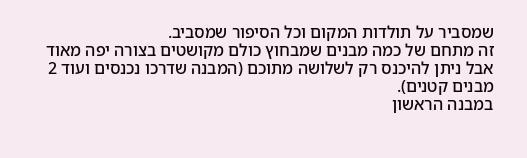שמסביר על תולדות המקום וכל הסיפור שמסביב.
זה מתחם של כמה מבנים שמבחוץ כולם מקושטים בצורה יפה מאוד אבל ניתן להיכנס רק לשלושה מתוכם (המבנה שדרכו נכנסים ועוד 2 מבנים קטנים).
במבנה הראשון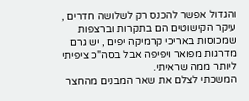והגדול אפשר להכנס רק לשלושה חדרים , עיקר הקישוטים הם בתקרות וברצפות שמכוסות באריכי קרמיקה יפים , יש גרם מדרגות מפואר ויפיפה אבל בסה"כ ציפיתי ליותר ממה שראיתי.
המשכתי לצלם את שאר המבנים מהחצר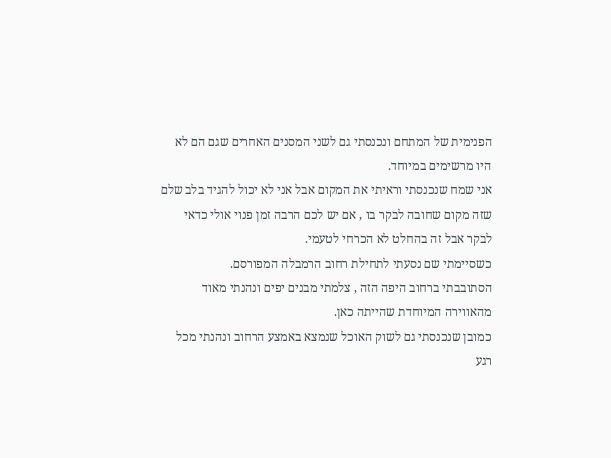הפנימית של המתחם ונכנסתי גם לשני המסנים האחרים שגם הם לא היו מרשימים במיוחד.
אני שמח שנכנסתי וראיתי את המקום אבל אני לא יכול להגיד בלב שלם שזה מקום שחובה לבקר בו , אם יש לכם הרבה זמן פנוי אולי כדאי לבקר אבל זה בהחלט לא הכרחי לטעמי.
כשסיימתי שם נסעתי לתחילת רחוב הרמבלה המפורסם.
הסתובבתי ברחוב היפה הזה , צלמתי מבנים יפים ונהנתי מאוד מהאווירה המיוחדת שהייתה כאן.
כמובן שנכנסתי גם לשוק האוכל שנמצא באמצע הרחוב ונהנתי מכל רגע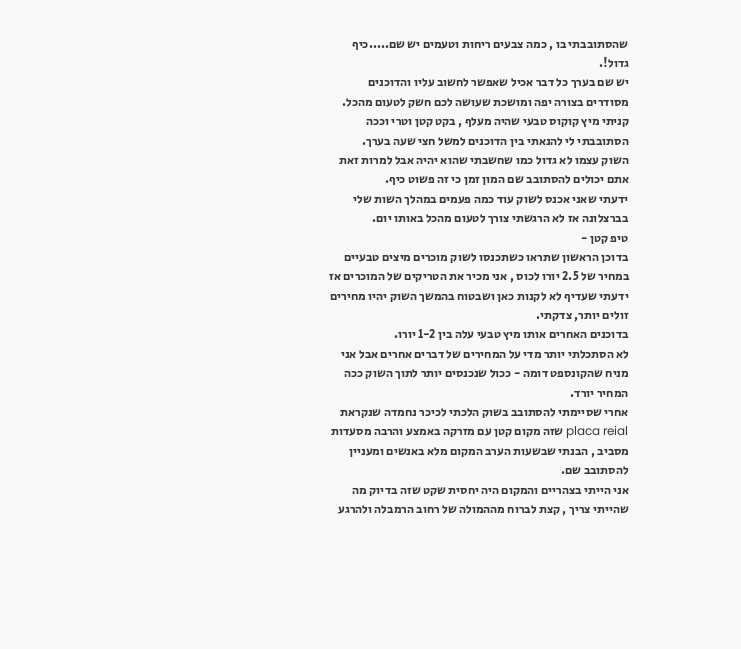שהסתובבתי בו , כמה צבעים ריחות וטעמים יש שם.....כיף גדול!.
יש שם בערך כל דבר אכיל שאפשר לחשוב עליו והדוכנים מסודרים בצורה יפה ומושכת שעושה לכם חשק לטעום מהכל.
קניתי מיץ קוקוס טבעי שהיה מעלף , בקט קטן וטרי וככה הסתובבתי לי להנאתי בין הדוכנים למשל חצי שעה בערך.
השוק עצמו לא גדול כמו שחשבתי שהוא יהיה אבל למרות זאת אתם יכולים להסתובב שם המון זמן כי זה פשוט כיף.
ידעתי שאני אכנס לשוק עוד כמה פעמים במהלך השות שלי בברצלונה אז לא הרגשתי צורך לטעום מהכל באותו יום.
טיפ קטן -
בדוכן הראשון שתראו כשתכנסו לשוק מוכרים מיצים טבעיים במחיר של 2.5 יורו לכוס , אני מכיר את הטריקים של המוכרים אז ידעתי שעדיף לא לקנות כאן ושבטוח בהמשך השוק יהיו מחירים זולים יותר, צדקתי.
בדוכנים האחרים אותו מיץ טבעי עלה בין 1-2 יורו.
לא הסתכלתי יותר מדי על המחירים של דברים אחרים אבל אני מניח שהקונספט דומה - ככול שנכנסים יותר לתוך השוק ככה המחיר יורד.
אחרי שסיימתי להסתובב בשוק הלכתי לכיכר נחמדה שנקראת placa reial שזה מקום קטן עם מזרקה באמצע והרבה מסעדות מסביב , הבנתי שבשעות הערב המקום מלא באנשים ומעניין להסתובב שם.
אני הייתי בצהריים והמקום היה יחסית שקט שזה בדיוק מה שהייתי צריך , קצת לברוח מההמולה של רחוב הרמבלה ולהרגע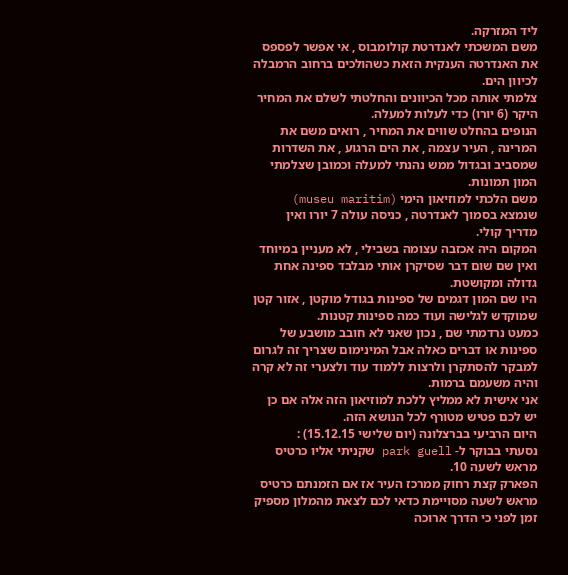ליד המזרקה.
משם המשכתי לאנדרטת קולומבוס , אי אפשר לפספס את האנדרטה הענקית הזאת כשהולכים ברחוב הרמבלה לכיוון הים.
צלמתי אותה מכל הכיוונים והחלטתי לשלם את המחיר היקר (6 יורו) כדי לעלות למעלה.
הנופים בהחלט שווים את המחיר , רואים משם את המרינה , העיר עצמה , את הים הרגוע , את השדרות שמסביב ובגדול ממש נהנתי למעלה וכמובן שצלמתי המון תמונות.
משם הלכתי למוזיאון הימי (museu maritim) שנמצא בסמוך לאנדרטה , כניסה עולה 7 יורו ואין מדריך קולי.
המקום היה אכזבה עצומה בשבילי , לא מעניין במיוחד ואין שם שום דבר שסיקרן אותי מבלבד ספינה אחת גדולה ומקושטת.
היו שם המון דגמים של ספינות בגודל מוקטן , אזור קטן שמוקדש לגלישה ועוד כמה ספינות קטנות.
כמעט נרדמתי שם , נכון שאני לא חובב מושבע של ספינות או דברים כאלה אבל המינימום שצריך זה לגרום למבקר להסתקרן ולרצות ללמוד עוד ולצערי זה לא קרה והיה משעמם ברמות.
אני אישית לא ממליץ ללכת למוזיאון הזה אלה אם כן יש לכם פטיש מטורף לכל הנושא הזה.
היום הרביעי בברצלונה (יום שלישי 15.12.15) :
נסעתי בבוקר ל- park guell שקניתי אליו כרטיס מראש לשעה 10.
הפארק קצת רחוק ממרכז העיר אז אם הזמנתם כרטיס מראש לשעה מסויימת כדאי לכם לצאת מהמלון מספיק זמן לפני כי הדרך ארוכה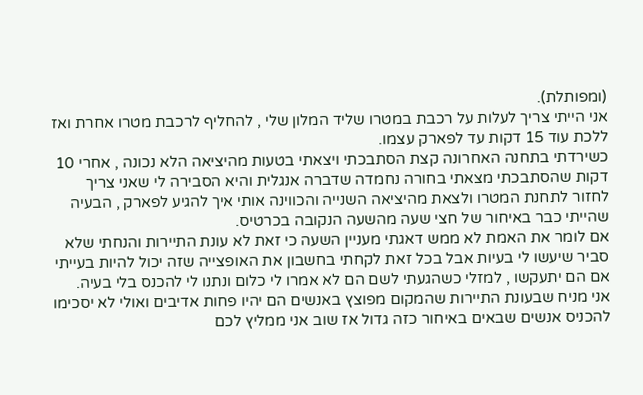(ומפותלת).
אני הייתי צריך לעלות על רכבת במטרו שליד המלון שלי , להחליף לרכבת מטרו אחרת ואז ללכת עוד 15 דקות עד לפארק עצמו.
כשירדתי בתחנה האחרונה קצת הסתבכתי ויצאתי בטעות מהיציאה הלא נכונה , אחרי 10 דקות שהסתבכתי מצאתי בחורה נחמדה שדברה אנגלית והיא הסבירה לי שאני צריך לחזור לתחנת המטרו ולצאת מהיציאה השנייה והכווינה אותי איך להגיע לפארק , הבעיה שהייתי כבר באיחור של חצי שעה מהשעה הנקובה בכרטיס.
אם לומר את האמת לא ממש דאגתי מעניין השעה כי זאת לא עונת התיירות והנחתי שלא סביר שיעשו לי בעיות אבל בכל זאת לקחתי בחשבון את האופצייה שזה יכול להיות בעייתי אם הם יתעקשו , למזלי כשהגעתי לשם הם לא אמרו לי כלום ונתנו לי להכנס בלי בעיה.
אני מניח שבעונת התיירות שהמקום מפוצץ באנשים הם יהיו פחות אדיבים ואולי לא יסכימו להכניס אנשים שבאים באיחור כזה גדול אז שוב אני ממליץ לכם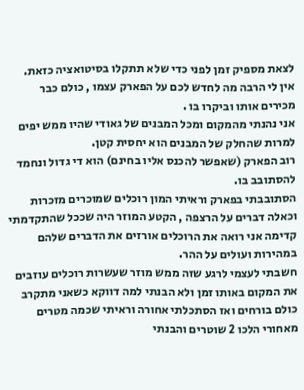לצאת מספיק זמן לפני כדי שלא תתקלו בסיטואציה כזאת.
אין לי הרבה מה לחדש לכם על הפארק עצמו , כולם כבר מכירים אותו וביקרו בו .
אני נהנתי מהמקום ומכל המבנים של גאודי שהיו ממש יפים למרות שהחלק של המבנים הוא יחסית קטן.
רוב הפארק (שאפשר להכנס אליו בחינם) הוא די גדול ונחמד להסתובב בו.
הסתובבתי בפארק וראיתי המון רוכלים שמוכרים מזכרות וכאלה דברים על הרצפה , הקטע המוזר היה שככל שהתקדמתי קדימה אני רואה את הרוכלים אורזים את הדברים שלהם במהירות ועולים על ההר.
חשבתי לעצמי לרגע שזה ממש מוזר שעשרות רוכלים עוזבים את המקום באותו זמן ולא הבנתי למה דווקא כשאני מתקרב כולם בורחים ואז הסתכלתי אחורה וראיתי שכמה מטרים מאחורי הלכו 2 שוטרים והבנתי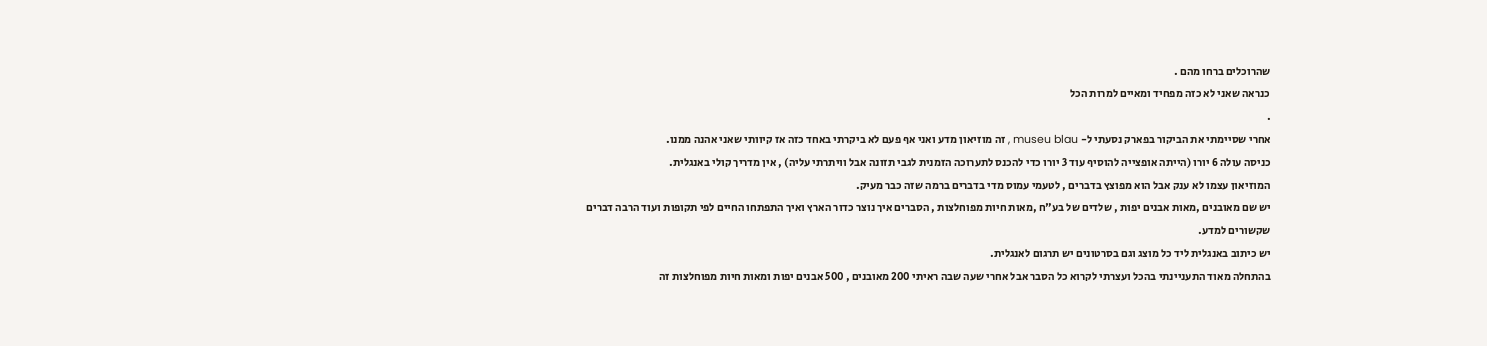שהרוכלים ברחו מהם .
כנראה שאני לא כזה מפחיד ומאיים למרות הכל
.
אחרי שסיימתי את הביקור בפארק נסעתי ל- museu blau , זה מוזיאון מדע ואני אף פעם לא ביקרתי באחד כזה אז קיוותי שאני אהנה ממנו.
כניסה עולה 6 יורו (הייתה אופצייה להוסיף עוד 3 יורו כדי להכנס לתערוכה הזמנית לגבי תזונה אבל וויתרתי עליה) , אין מדריך קולי באנגלית.
המוזיאון עצמו לא ענק אבל הוא מפוצץ בדברים , לטעמי עמוס מדי בדברים ברמה שזה כבר מעיק.
יש שם מאובנים ,מאות אבנים יפות , שלדים של בע"ח ,מאות חיות מפוחלצות , הסברים איך נוצר כדור הארץ ואיך התפתחו החיים לפי תקופות ועוד הרבה דברים שקשורים למדע.
יש כיתוב באנגלית ליד כל מוצג וגם בסרטונים יש תרגום לאנגלית.
בהתחלה מאוד התעניינתי בהכל ועצרתי לקרוא כל הסבר אבל אחרי שעה שבה ראיתי 200 מאובנים , 500 אבנים יפות ומאות חיות מפוחלצות זה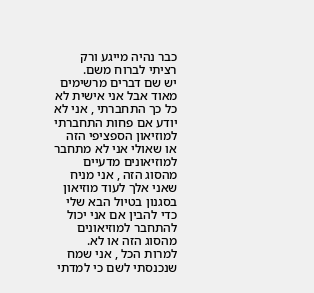כבר נהיה מייגע ורק רציתי לברוח משם.
יש שם דברים מרשימים מאוד אבל אני אישית לא כל כך התחברתי , אני לא יודע אם פחות התחברתי למוזיאון הספציפי הזה או שאולי אני לא מתחבר למוזיאונים מדעיים מהסוג הזה , אני מניח שאני אלך לעוד מוזיאון בסגנון בטיול הבא שלי כדי להבין אם אני יכול להתחבר למוזיאונים מהסוג הזה או לא.
למרות הכל , אני שמח שנכנסתי לשם כי למדתי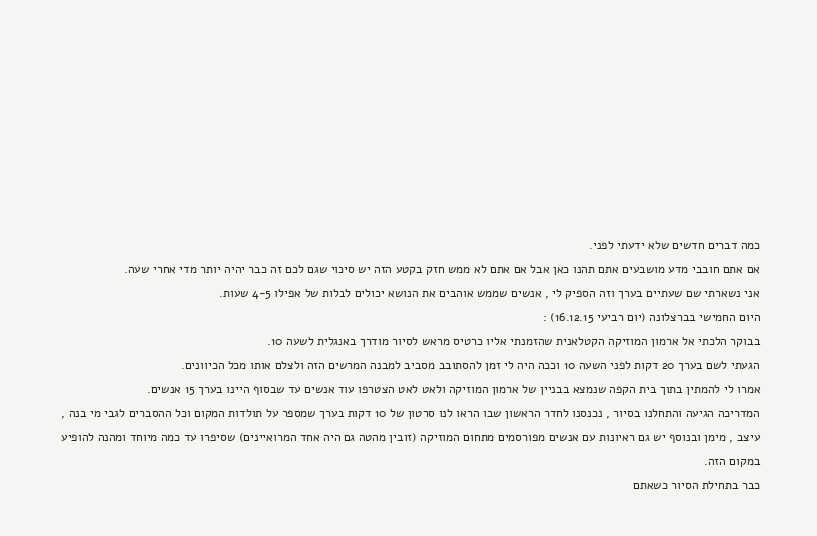כמה דברים חדשים שלא ידעתי לפני.
אם אתם חובבי מדע מושבעים אתם תהנו כאן אבל אם אתם לא ממש חזק בקטע הזה יש סיכוי שגם לכם זה כבר יהיה יותר מדי אחרי שעה.
אני נשארתי שם שעתיים בערך וזה הספיק לי , אנשים שממש אוהבים את הנושא יכולים לבלות של אפילו 4-5 שעות.
היום החמישי בברצלונה (יום רביעי 16.12.15) :
בבוקר הלכתי אל ארמון המוזיקה הקטלאנית שהזמנתי אליו כרטיס מראש לסיור מודרך באנגלית לשעה 10.
הגעתי לשם בערך 20 דקות לפני השעה 10 וככה היה לי זמן להסתובב מסביב למבנה המרשים הזה ולצלם אותו מכל הכיוונים.
אמרו לי להמתין בתוך בית הקפה שנמצא בבניין של ארמון המוזיקה ולאט לאט הצטרפו עוד אנשים עד שבסוף היינו בערך 15 אנשים.
המדריכה הגיעה והתחלנו בסיור , נכנסנו לחדר הראשון שבו הראו לנו סרטון של 10 דקות בערך שמספר על תולדות המקום וכל ההסברים לגבי מי בנה , עיצב , מימן ובנוסף יש גם ראיונות עם אנשים מפורסמים מתחום המוזיקה (זובין מהטה גם היה אחד המרואיינים) שסיפרו עד כמה מיוחד ומהנה להופיע במקום הזה.
כבר בתחילת הסיור כשאתם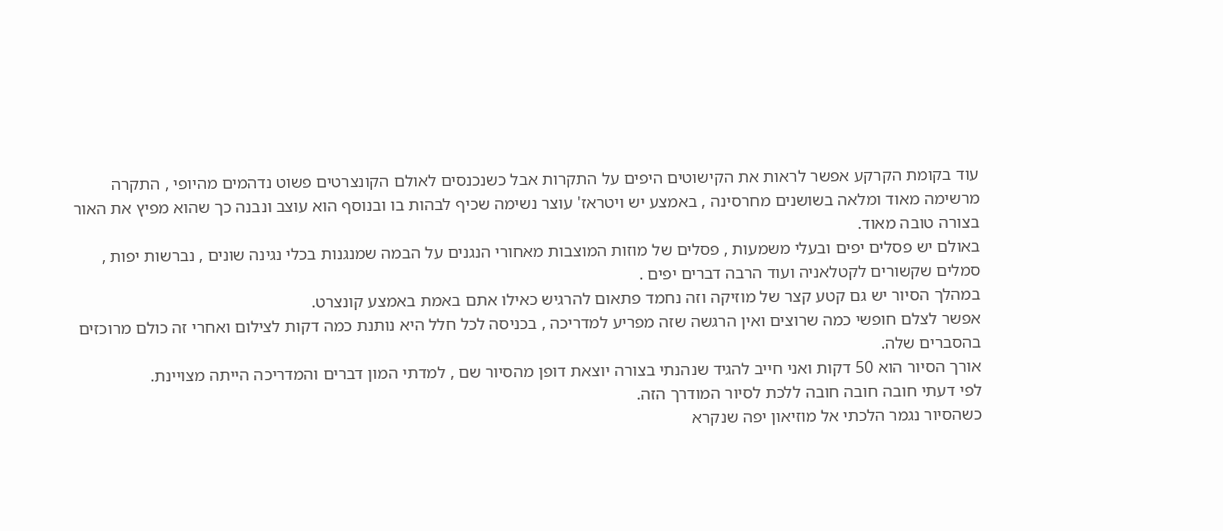עוד בקומת הקרקע אפשר לראות את הקישוטים היפים על התקרות אבל כשנכנסים לאולם הקונצרטים פשוט נדהמים מהיופי , התקרה מרשימה מאוד ומלאה בשושנים מחרסינה , באמצע יש ויטראז' עוצר נשימה שכיף לבהות בו ובנוסף הוא עוצב ונבנה כך שהוא מפיץ את האור בצורה טובה מאוד.
באולם יש פסלים יפים ובעלי משמעות , פסלים של מוזות המוצבות מאחורי הנגנים על הבמה שמנגנות בכלי נגינה שונים , נברשות יפות , סמלים שקשורים לקטלאניה ועוד הרבה דברים יפים .
במהלך הסיור יש גם קטע קצר של מוזיקה וזה נחמד פתאום להרגיש כאילו אתם באמת באמצע קונצרט.
אפשר לצלם חופשי כמה שרוצים ואין הרגשה שזה מפריע למדריכה , בכניסה לכל חלל היא נותנת כמה דקות לצילום ואחרי זה כולם מרוכזים בהסברים שלה.
אורך הסיור הוא 50 דקות ואני חייב להגיד שנהנתי בצורה יוצאת דופן מהסיור שם , למדתי המון דברים והמדריכה הייתה מצויינת.
לפי דעתי חובה חובה חובה ללכת לסיור המודרך הזה.
כשהסיור נגמר הלכתי אל מוזיאון יפה שנקרא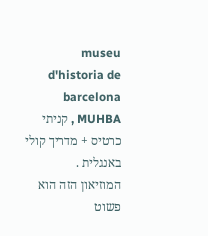museu d'historia de barcelona MUHBA , קניתי כרטיס + מדריך קולי באנגלית .
המוזיאון הזה הוא פשוט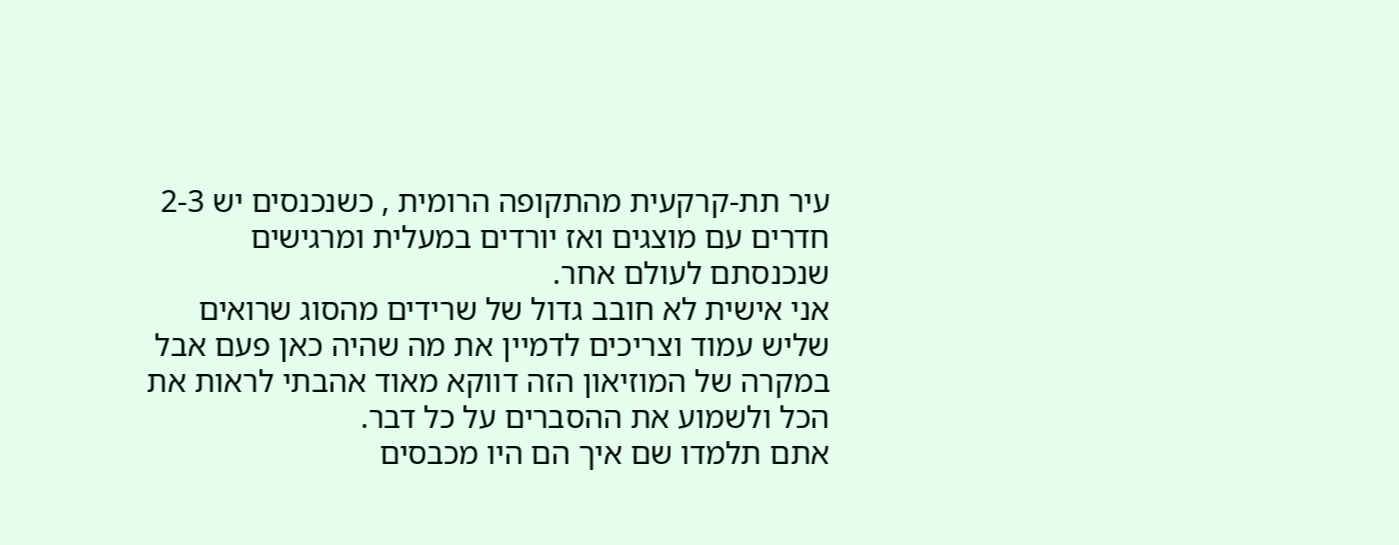עיר תת-קרקעית מהתקופה הרומית , כשנכנסים יש 2-3 חדרים עם מוצגים ואז יורדים במעלית ומרגישים שנכנסתם לעולם אחר.
אני אישית לא חובב גדול של שרידים מהסוג שרואים שליש עמוד וצריכים לדמיין את מה שהיה כאן פעם אבל במקרה של המוזיאון הזה דווקא מאוד אהבתי לראות את הכל ולשמוע את ההסברים על כל דבר.
אתם תלמדו שם איך הם היו מכבסים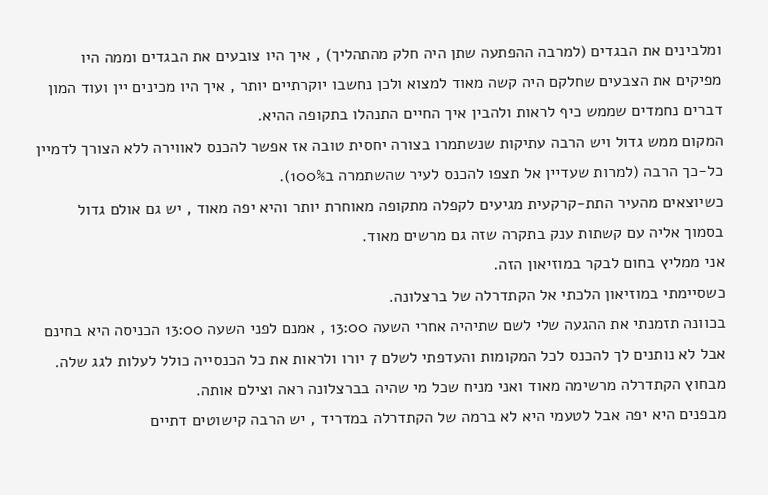ומלבינים את הבגדים (למרבה ההפתעה שתן היה חלק מהתהליך) , איך היו צובעים את הבגדים וממה היו מפיקים את הצבעים שחלקם היה קשה מאוד למצוא ולכן נחשבו יוקרתיים יותר , איך היו מכינים יין ועוד המון דברים נחמדים שממש כיף לראות ולהבין איך החיים התנהלו בתקופה ההיא.
המקום ממש גדול ויש הרבה עתיקות שנשתמרו בצורה יחסית טובה אז אפשר להכנס לאווירה ללא הצורך לדמיין כל-כך הרבה (למרות שעדיין אל תצפו להכנס לעיר שהשתמרה ב100%).
כשיוצאים מהעיר התת-קרקעית מגיעים לקפלה מתקופה מאוחרת יותר והיא יפה מאוד , יש גם אולם גדול בסמוך אליה עם קשתות ענק בתקרה שזה גם מרשים מאוד.
אני ממליץ בחום לבקר במוזיאון הזה.
כשסיימתי במוזיאון הלכתי אל הקתדרלה של ברצלונה.
בכוונה תזמנתי את ההגעה שלי לשם שתיהיה אחרי השעה 13:00 , אמנם לפני השעה 13:00 הכניסה היא בחינם אבל לא נותנים לך להכנס לכל המקומות והעדפתי לשלם 7 יורו ולראות את כל הכנסייה כולל לעלות לגג שלה.
מבחוץ הקתדרלה מרשימה מאוד ואני מניח שכל מי שהיה בברצלונה ראה וצילם אותה.
מבפנים היא יפה אבל לטעמי היא לא ברמה של הקתדרלה במדריד , יש הרבה קישוטים דתיים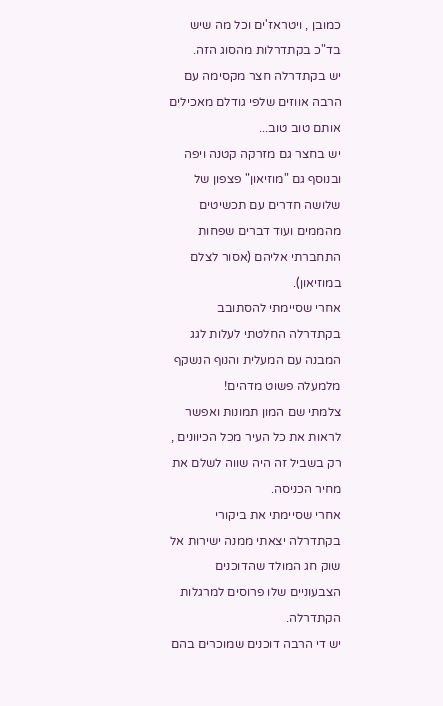כמובן , ויטראז'ים וכל מה שיש בד"כ בקתדרלות מהסוג הזה.
יש בקתדרלה חצר מקסימה עם הרבה אווזים שלפי גודלם מאכילים אותם טוב טוב...
יש בחצר גם מזרקה קטנה ויפה ובנוסף גם "מוזיאון" פצפון של שלושה חדרים עם תכשיטים מהממים ועוד דברים שפחות התחברתי אליהם (אסור לצלם במוזיאון).
אחרי שסיימתי להסתובב בקתדרלה החלטתי לעלות לגג המבנה עם המעלית והנוף הנשקף מלמעלה פשוט מדהים!
צלמתי שם המון תמונות ואפשר לראות את כל העיר מכל הכיוונים , רק בשביל זה היה שווה לשלם את מחיר הכניסה.
אחרי שסיימתי את ביקורי בקתדרלה יצאתי ממנה ישירות אל שוק חג המולד שהדוכנים הצבעוניים שלו פרוסים למרגלות הקתדרלה.
יש די הרבה דוכנים שמוכרים בהם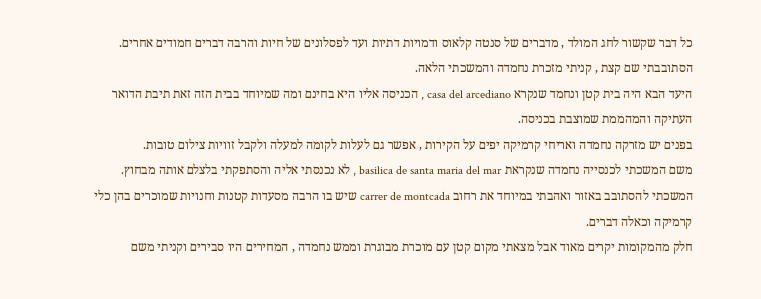כל דבר שקשור לחג המולד , מדברים של סנטה קלאוס ודמויות דתיות ועד לפסלונים של חיות והרבה דברים חמודים אחרים.
הסתובבתי שם קצת , קניתי מזכרת נחמדה והמשכתי הלאה.
היעד הבא היה בית קטן ונחמד שנקרא casa del arcediano , הכניסה אליו היא בחינם ומה שמיוחד בבית הזה זאת תיבת הדואר העתיקה והמהממת שמוצבת בכניסה.
בפנים יש מזרקה נחמדה ואריחי קרמיקה יפים על הקירות , אפשר גם לעלות לקומה למעלה ולקבל זוויות צילום טובות.
משם המשכתי לכנסייה נחמדה שנקראת basilica de santa maria del mar , לא נכנסתי אליה והסתפקתי בלצלם אותה מבחוץ.
המשכתי להסתובב באזור ואהבתי במיוחד את רחוב carrer de montcada שיש בו הרבה מסעדות קטנות וחנויות שמוכרים בהן כלי קרמיקה וכאלה דברים.
חלק מהמקומות יקרים מאוד אבל מצאתי מקום קטן עם מוכרת מבוגרת וממש נחמדה , המחירים היו סבירים וקניתי משם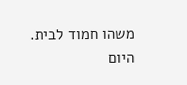משהו חמוד לבית.
היום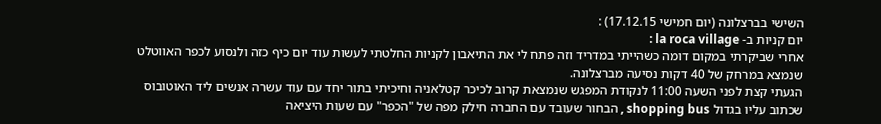השישי בברצלונה (יום חמישי 17.12.15) :
יום קניות ב- la roca village :
אחרי שביקרתי במקום דומה כשהייתי במדריד וזה פתח לי את התיאבון לקניות החלטתי לעשות עוד יום כיף כזה ולנסוע לכפר האווטלט שנמצא במרחק של 40 דקות נסיעה מברצלונה.
הגעתי קצת לפני השעה 11:00 לנקודת המפגש שנמצאת קרוב לכיכר קטלאניה וחיכיתי בתור יחד עם עוד עשרה אנשים ליד האוטובוס שכתוב עליו בגדול shopping bus , הבחור שעובד עם החברה חילק מפה של "הכפר" עם שעות היציאה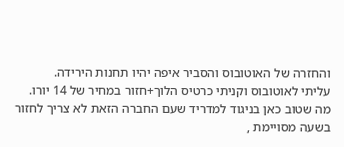והחזרה של האוטובוס והסביר איפה יהיו תחנות הירידה.
עליתי לאוטובוס וקניתי כרטיס הלוך+חזור במחיר של 14 יורו.
מה שטוב כאן בניגוד למדריד שעם החברה הזאת לא צריך לחזור בשעה מסויימת ,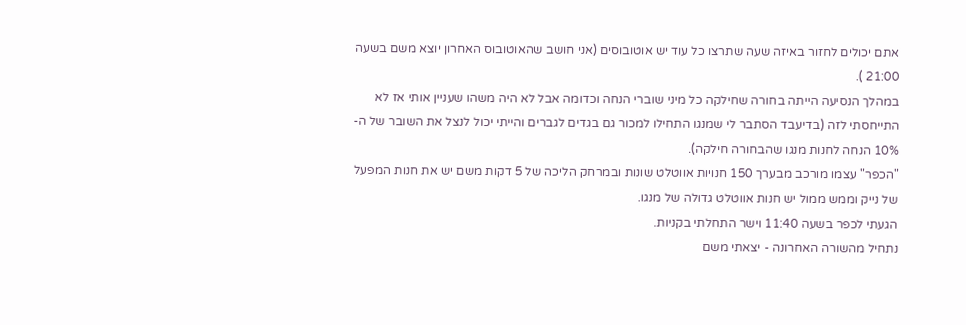אתם יכולים לחזור באיזה שעה שתרצו כל עוד יש אוטובוסים (אני חושב שהאוטובוס האחרון יוצא משם בשעה 21:00 ).
במהלך הנסיעה הייתה בחורה שחילקה כל מיני שוברי הנחה וכדומה אבל לא היה משהו שעניין אותי אז לא התייחסתי לזה (בדיעבד הסתבר לי שמנגו התחילו למכור גם בגדים לגברים והייתי יכול לנצל את השובר של ה- 10% הנחה לחנות מנגו שהבחורה חילקה).
"הכפר" עצמו מורכב מבערך 150 חנויות אווטלט שונות ובמרחק הליכה של 5 דקות משם יש את חנות המפעל של נייק וממש ממול יש חנות אווטלט גדולה של מנגו.
הגעתי לכפר בשעה 11:40 וישר התחלתי בקניות.
נתחיל מהשורה האחרונה - יצאתי משם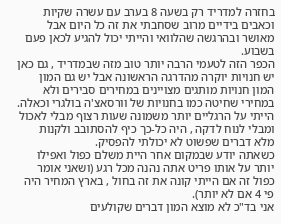בחזרה למדריד רק בשעה 8 בערב עם עשרה שקיות וכאבים בידיים מרוב שסחבתי את זה כל היום אבל מאושר ובהרגשה שהלוואי והייתי יכול להגיע לכאן פעם בשבוע.
הכפר הזה לטעמי הרבה יותר טוב מזה שבמדריד , גם כאן יש חנויות יוקרה מהדרגה הראשונה אבל יש גם המון המון חנויות מותגים מצויינים במחירים סבירים ולא במחירי שחיטה כמו בחנויות של וורסאצ'ה בולגרי וכאלה.
הייתי על הרגליים יותר משמונה שעות רצוף מבלי לאכול ומבלי לנוח לדקה , היה כל-כך כיף להסתובב ולקנות מלא דברים שפשוט לא יכולתי להפסיק.
כשאתה יודע שבמקום אחר היית משלם כפול ואפילו יותר על אותו פריט אתה נהנה מכל רגע (ושאני אומר כפול זה אם הייתי קונה את זה בחול , בארץ המחיר היה פי 4 אם לא יותר).
אני בד"כ לא מוצא המון דברים שקולעים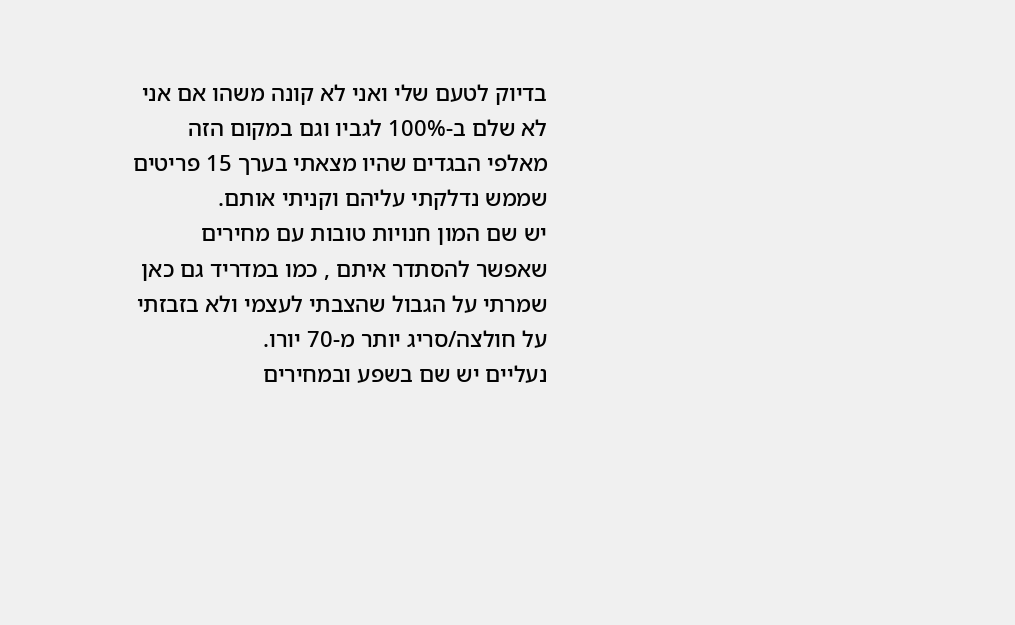בדיוק לטעם שלי ואני לא קונה משהו אם אני לא שלם ב-100% לגביו וגם במקום הזה מאלפי הבגדים שהיו מצאתי בערך 15 פריטים שממש נדלקתי עליהם וקניתי אותם.
יש שם המון חנויות טובות עם מחירים שאפשר להסתדר איתם , כמו במדריד גם כאן שמרתי על הגבול שהצבתי לעצמי ולא בזבזתי על חולצה/סריג יותר מ-70 יורו.
נעליים יש שם בשפע ובמחירים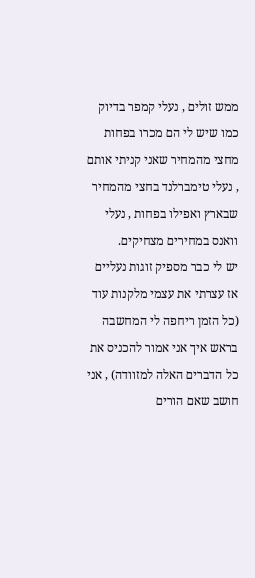ממש זולים , נעלי קמפר בדיוק כמו שיש לי הם מכרו בפחות מחצי מהמחיר שאני קניתי אותם , נעלי טימברלנד בחצי מהמחיר שבארץ ואפילו בפחות , נעלי וואנס במחירים מצחיקים.
יש לי כבר מספיק זוגות נעליים אז עצרתי את עצמי מלקנות עוד (כל הזמן ריחפה לי המחשבה בראש איך אני אמור להכניס את כל הדברים האלה למזוודה) , אני חושב שאם הורים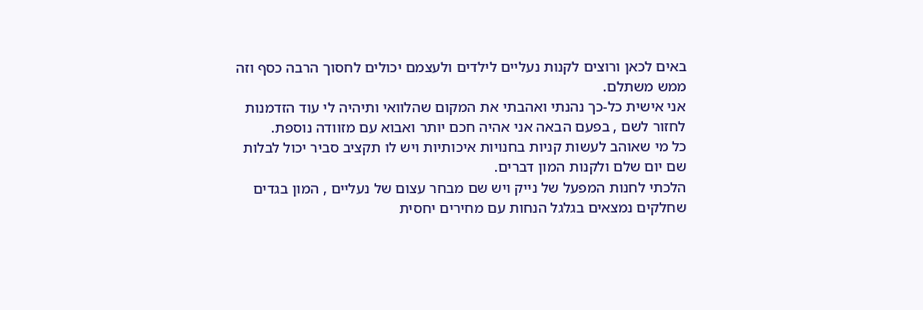באים לכאן ורוצים לקנות נעליים לילדים ולעצמם יכולים לחסוך הרבה כסף וזה ממש משתלם.
אני אישית כל-כך נהנתי ואהבתי את המקום שהלוואי ותיהיה לי עוד הזדמנות לחזור לשם , בפעם הבאה אני אהיה חכם יותר ואבוא עם מזוודה נוספת.
כל מי שאוהב לעשות קניות בחנויות איכותיות ויש לו תקציב סביר יכול לבלות שם יום שלם ולקנות המון דברים.
הלכתי לחנות המפעל של נייק ויש שם מבחר עצום של נעליים , המון בגדים שחלקים נמצאים בגלגל הנחות עם מחירים יחסית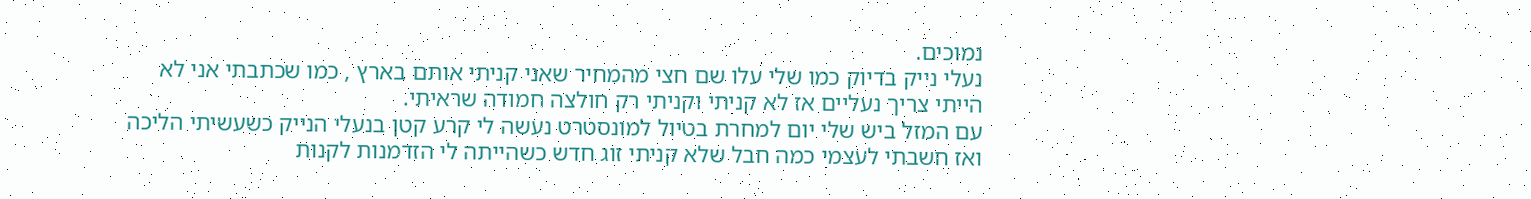נמוכים.
נעלי נייק בדיוק כמו שלי עלו שם חצי מהמחיר שאני קניתי אותם בארץ , כמו שכתבתי אני לא הייתי צריך נעליים אז לא קניתי וקניתי רק חולצה חמודה שראיתי.
עם המזל ביש שלי יום למחרת בטיול למונסטרט נעשה לי קרע קטן בנעלי הנייק כשעשיתי הליכה
ואז חשבתי לעצמי כמה חבל שלא קניתי זוג חדש כשהייתה לי הזדמנות לקנות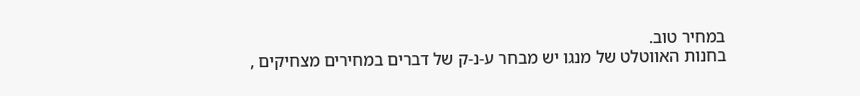במחיר טוב.
בחנות האווטלט של מנגו יש מבחר ע-נ-ק של דברים במחירים מצחיקים ,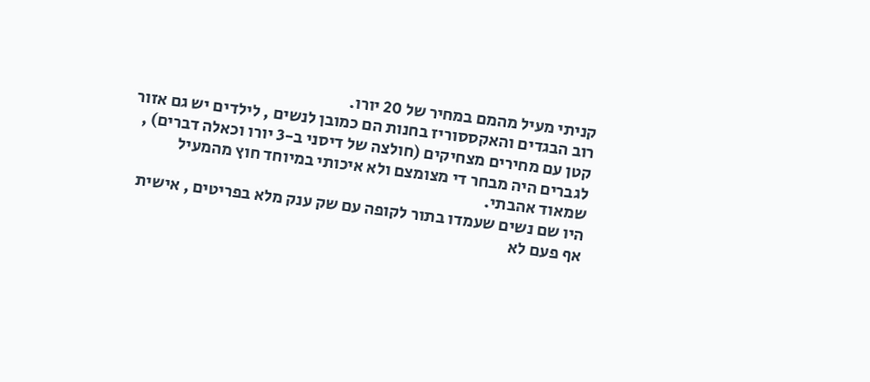קניתי מעיל מהמם במחיר של 20 יורו.
רוב הבגדים והאקססוריז בחנות הם כמובן לנשים , לילדים יש גם אזור קטן עם מחירים מצחיקים (חולצה של דיסני ב-3 יורו וכאלה דברים) , לגברים היה מבחר די מצומצם ולא איכותי במיוחד חוץ מהמעיל שמאוד אהבתי.
היו שם נשים שעמדו בתור לקופה עם שק ענק מלא בפריטים , אישית אף פעם לא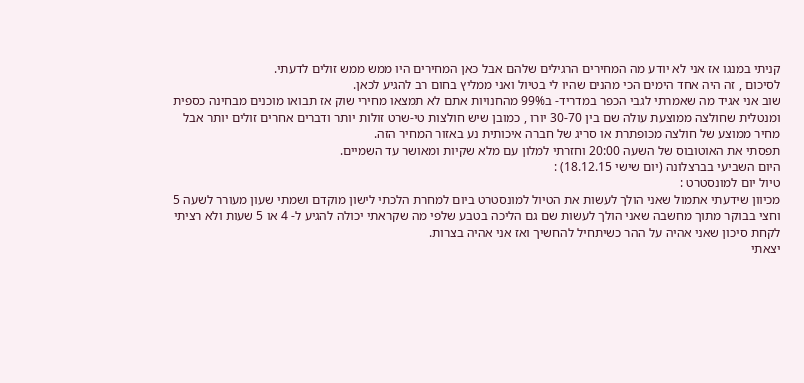קניתי במנגו אז אני לא יודע מה המחירים הרגילים שלהם אבל כאן המחירים היו ממש ממש זולים לדעתי.
לסיכום , זה היה אחד הימים הכי מהנים שהיו לי בטיול ואני ממליץ בחום רב להגיע לכאן.
שוב אני אגיד מה שאמרתי לגבי הכפר במדריד- ב99% מהחנויות אתם לא תמצאו מחירי שוק אז תבואו מוכנים מבחינה כספית ומנטלית שחולצה ממוצעת עולה שם בין 30-70 יורו , כמובן שיש חולצות טי-שרט זולות יותר ודברים אחרים זולים יותר אבל מחיר ממוצע של חולצה מכופתרת או סריג של חברה איכותית נע באזור המחיר הזה.
תפסתי את האוטובוס של השעה 20:00 וחזרתי למלון עם מלא שקיות ומאושר עד השמיים.
היום השביעי בברצלונה (יום שישי 18.12.15) :
טיול יום למונסטרט :
מכיוון שידעתי אתמול שאני הולך לעשות את הטיול למונסטרט ביום למחרת הלכתי לישון מוקדם ושמתי שעון מעורר לשעה 5 וחצי בבוקר מתוך מחשבה שאני הולך לעשות שם גם הליכה בטבע שלפי מה שקראתי יכולה להגיע ל- 4 או 5 שעות ולא רציתי לקחת סיכון שאני אהיה על ההר כשיתחיל להחשיך ואז אני אהיה בצרות.
יצאתי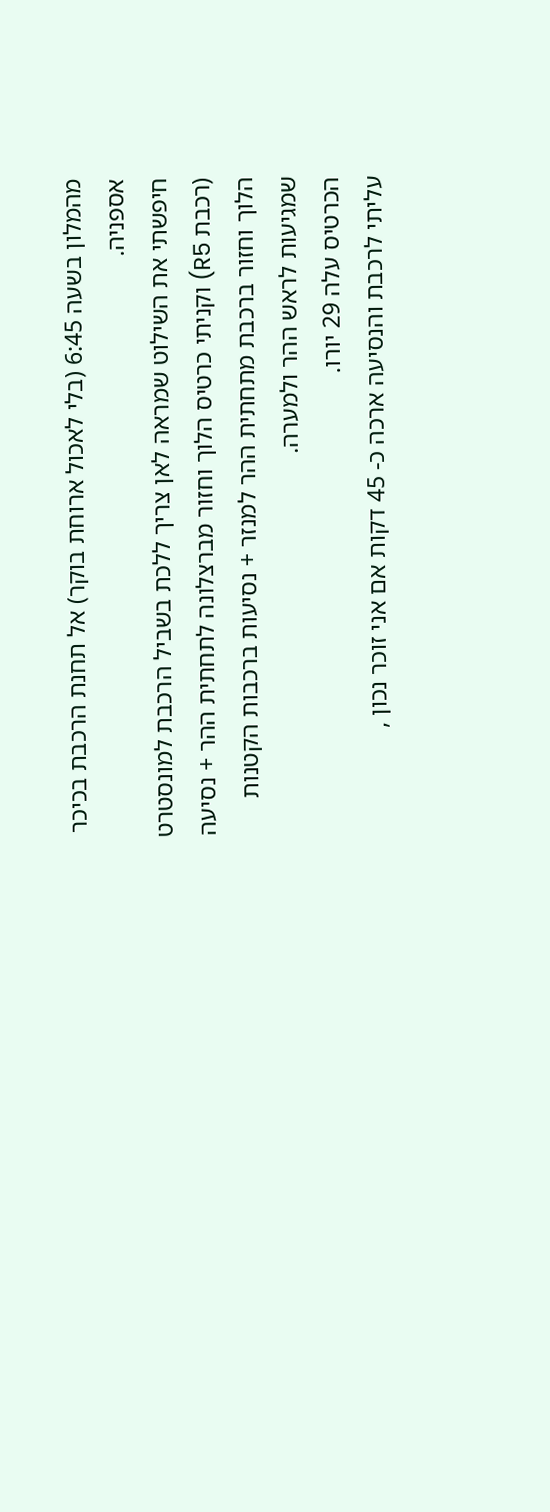מהמלון בשעה 6:45 (בלי לאכול ארוחת בוקר) אל תחנת הרכבת בכיכר אספניה.
חיפשתי את השילוט שמראה לאן צריך ללכת בשביל הרכבת למונסטרט (רכבת R5) וקניתי כרטיס הלוך וחזור מברצלונה לתחתית ההר + נסיעה הלוך וחזור ברכבת מתחתית ההר למנזר + נסיעות ברכבות הקטנות שמגיעות לראש ההר ולמערה.
הכרטיס עלה 29 יורו.
עליתי לרכבת והנסיעה ארכה כ- 45 דקות אם אני זוכר נכון ,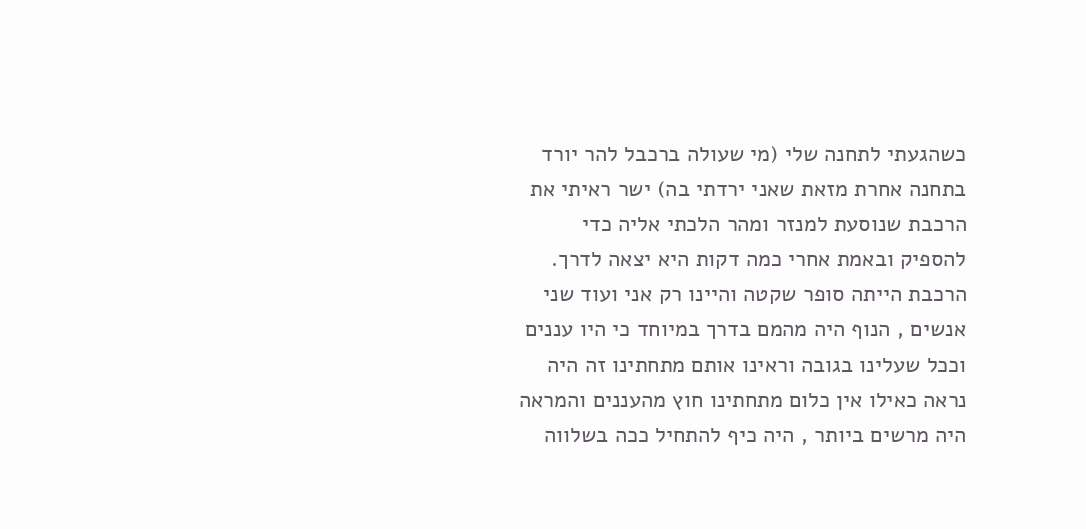כשהגעתי לתחנה שלי (מי שעולה ברכבל להר יורד בתחנה אחרת מזאת שאני ירדתי בה) ישר ראיתי את הרכבת שנוסעת למנזר ומהר הלכתי אליה כדי להספיק ובאמת אחרי כמה דקות היא יצאה לדרך.
הרכבת הייתה סופר שקטה והיינו רק אני ועוד שני אנשים , הנוף היה מהמם בדרך במיוחד כי היו עננים וככל שעלינו בגובה וראינו אותם מתחתינו זה היה נראה כאילו אין כלום מתחתינו חוץ מהעננים והמראה היה מרשים ביותר , היה כיף להתחיל ככה בשלווה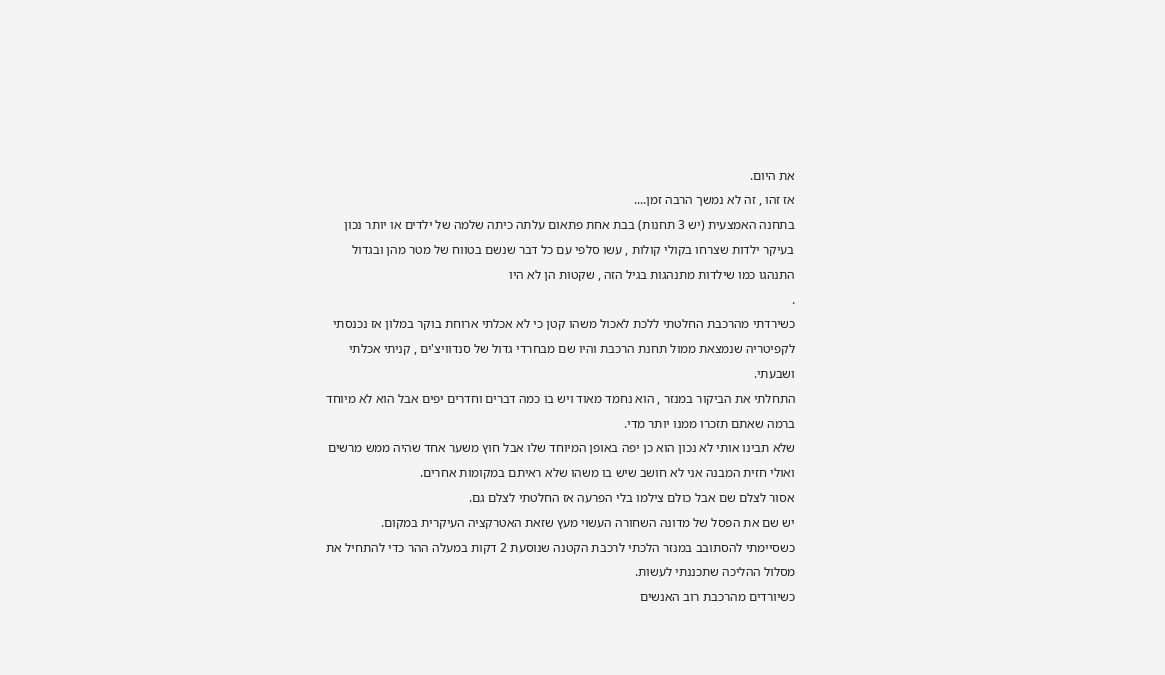את היום.
אז זהו , זה לא נמשך הרבה זמן....
בתחנה האמצעית (יש 3 תחנות) בבת אחת פתאום עלתה כיתה שלמה של ילדים או יותר נכון בעיקר ילדות שצרחו בקולי קולות , עשו סלפי עם כל דבר שנשם בטווח של מטר מהן ובגדול התנהגו כמו שילדות מתנהגות בגיל הזה , שקטות הן לא היו
.
כשירדתי מהרכבת החלטתי ללכת לאכול משהו קטן כי לא אכלתי ארוחת בוקר במלון אז נכנסתי לקפיטריה שנמצאת ממול תחנת הרכבת והיו שם מבחרדי גדול של סנדוויצ'ים , קניתי אכלתי ושבעתי.
התחלתי את הביקור במנזר , הוא נחמד מאוד ויש בו כמה דברים וחדרים יפים אבל הוא לא מיוחד ברמה שאתם תזכרו ממנו יותר מדי.
שלא תבינו אותי לא נכון הוא כן יפה באופן המיוחד שלו אבל חוץ משער אחד שהיה ממש מרשים ואולי חזית המבנה אני לא חושב שיש בו משהו שלא ראיתם במקומות אחרים.
אסור לצלם שם אבל כולם צילמו בלי הפרעה אז החלטתי לצלם גם.
יש שם את הפסל של מדונה השחורה העשוי מעץ שזאת האטרקציה העיקרית במקום.
כשסיימתי להסתובב במנזר הלכתי לרכבת הקטנה שנוסעת 2 דקות במעלה ההר כדי להתחיל את מסלול ההליכה שתכננתי לעשות.
כשיורדים מהרכבת רוב האנשים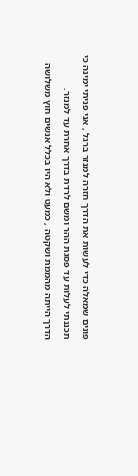פונים שמאלה כדי לעשות את הדרך חזרה למנזר ברגל , אני פניתי ימינה כי תכננתי לעלות עד פסגת ההר ומשם לרדת בדרך אחרת עד למנזר.
הדרך הייתה מהממת ושקטה , כמעט ולא היו בכלל אנשים חוץ משלושה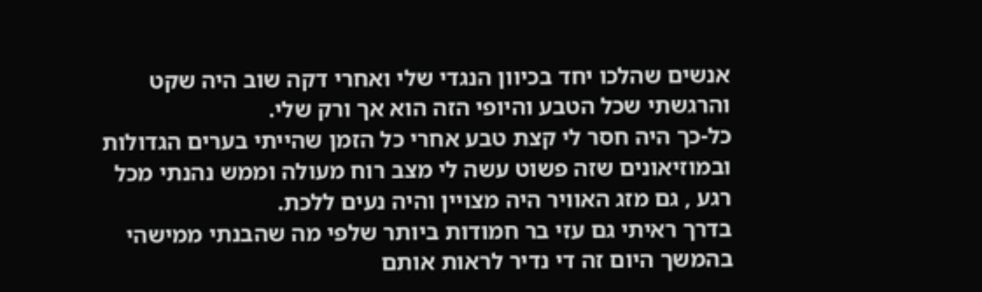אנשים שהלכו יחד בכיוון הנגדי שלי ואחרי דקה שוב היה שקט והרגשתי שכל הטבע והיופי הזה הוא אך ורק שלי.
כל-כך היה חסר לי קצת טבע אחרי כל הזמן שהייתי בערים הגדולות ובמוזיאונים שזה פשוט עשה לי מצב רוח מעולה וממש נהנתי מכל רגע , גם מזג האוויר היה מצויין והיה נעים ללכת.
בדרך ראיתי גם עזי בר חמודות ביותר שלפי מה שהבנתי ממישהי בהמשך היום זה די נדיר לראות אותם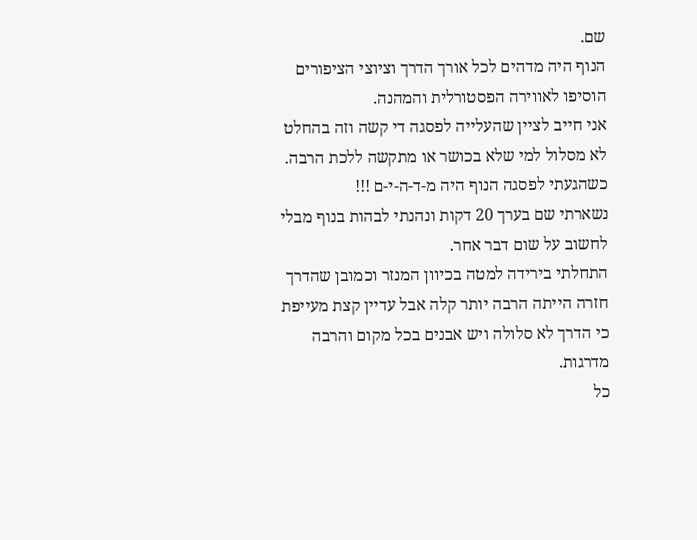שם.
הנוף היה מדהים לכל אורך הדרך וציוצי הציפורים הוסיפו לאווירה הפסטורלית והמהנה.
אני חייב לציין שהעלייה לפסגה די קשה וזה בהחלט לא מסלול למי שלא בכושר או מתקשה ללכת הרבה.
כשהגעתי לפסגה הנוף היה מ-ד-ה-י-ם !!!
נשארתי שם בערך 20 דקות ונהנתי לבהות בנוף מבלי לחשוב על שום דבר אחר.
התחלתי בירידה למטה בכיוון המנזר וכמובן שהדרך חזרה הייתה הרבה יותר קלה אבל עדיין קצת מעייפת כי הדרך לא סלולה ויש אבנים בכל מקום והרבה מדרגות.
כל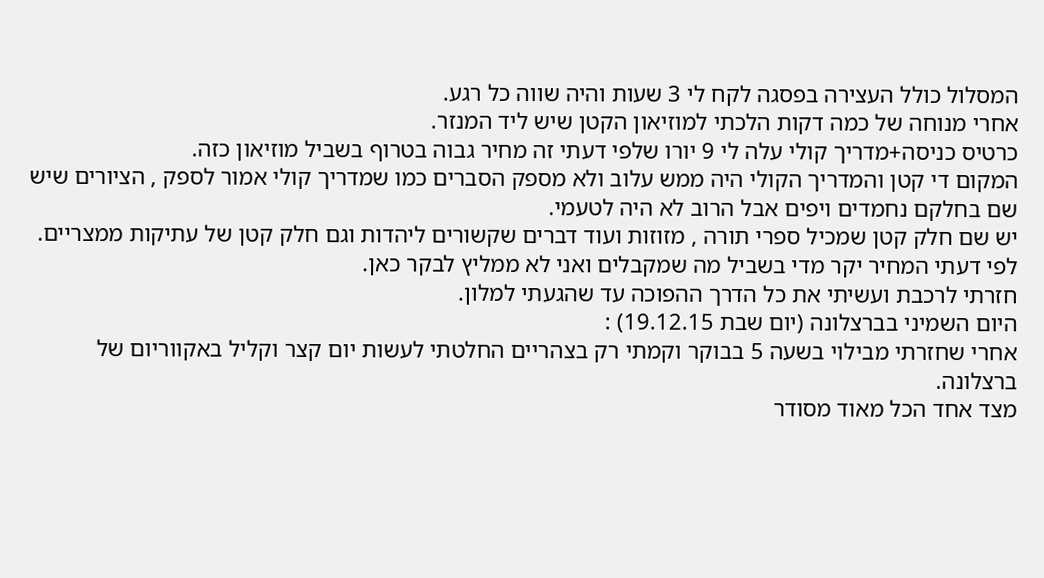המסלול כולל העצירה בפסגה לקח לי 3 שעות והיה שווה כל רגע.
אחרי מנוחה של כמה דקות הלכתי למוזיאון הקטן שיש ליד המנזר.
כרטיס כניסה+מדריך קולי עלה לי 9 יורו שלפי דעתי זה מחיר גבוה בטרוף בשביל מוזיאון כזה.
המקום די קטן והמדריך הקולי היה ממש עלוב ולא מספק הסברים כמו שמדריך קולי אמור לספק , הציורים שיש שם בחלקם נחמדים ויפים אבל הרוב לא היה לטעמי.
יש שם חלק קטן שמכיל ספרי תורה , מזוזות ועוד דברים שקשורים ליהדות וגם חלק קטן של עתיקות ממצריים.
לפי דעתי המחיר יקר מדי בשביל מה שמקבלים ואני לא ממליץ לבקר כאן.
חזרתי לרכבת ועשיתי את כל הדרך ההפוכה עד שהגעתי למלון.
היום השמיני בברצלונה (יום שבת 19.12.15) :
אחרי שחזרתי מבילוי בשעה 5 בבוקר וקמתי רק בצהריים החלטתי לעשות יום קצר וקליל באקווריום של ברצלונה.
מצד אחד הכל מאוד מסודר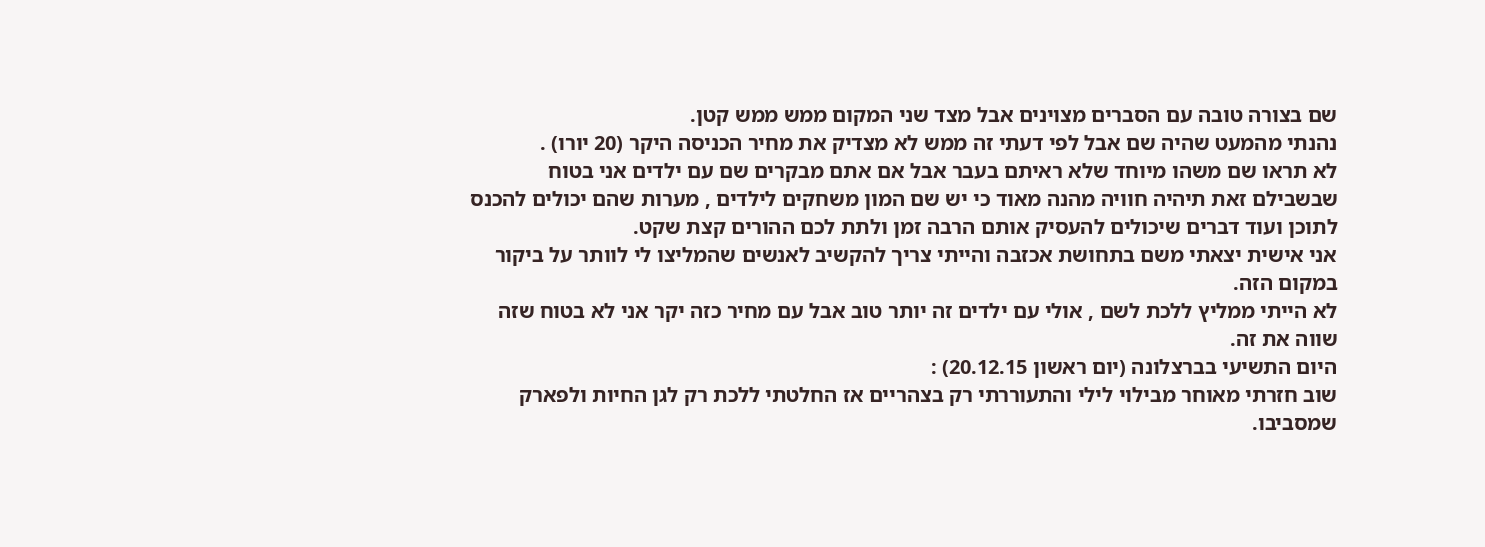שם בצורה טובה עם הסברים מצוינים אבל מצד שני המקום ממש ממש קטן.
נהנתי מהמעט שהיה שם אבל לפי דעתי זה ממש לא מצדיק את מחיר הכניסה היקר (20 יורו) .
לא תראו שם משהו מיוחד שלא ראיתם בעבר אבל אם אתם מבקרים שם עם ילדים אני בטוח שבשבילם זאת תיהיה חוויה מהנה מאוד כי יש שם המון משחקים לילדים , מערות שהם יכולים להכנס לתוכן ועוד דברים שיכולים להעסיק אותם הרבה זמן ולתת לכם ההורים קצת שקט.
אני אישית יצאתי משם בתחושת אכזבה והייתי צריך להקשיב לאנשים שהמליצו לי לוותר על ביקור במקום הזה.
לא הייתי ממליץ ללכת לשם , אולי עם ילדים זה יותר טוב אבל עם מחיר כזה יקר אני לא בטוח שזה שווה את זה.
היום התשיעי בברצלונה (יום ראשון 20.12.15) :
שוב חזרתי מאוחר מבילוי לילי והתעוררתי רק בצהריים אז החלטתי ללכת רק לגן החיות ולפארק שמסביבו.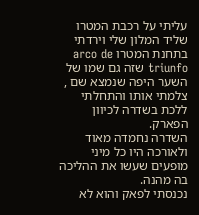עליתי על רכבת המטרו שליד המלון שלי וירדתי בתחנת המטרו arco de triunfo שזה גם שמו של השער היפה שנמצא שם , צלמתי אותו והתחלתי ללכת בשדרה לכיוון הפארק.
השדרה נחמדה מאוד ולאורכה היו כל מיני מופעים שעשו את ההליכה בה מהנה.
נכנסתי לפאק והוא לא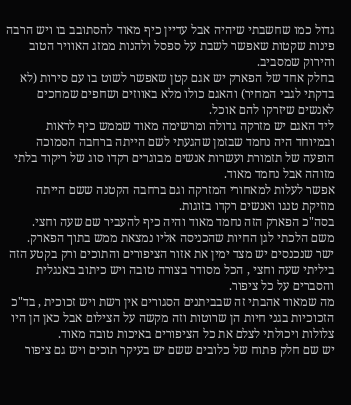גדול כמו שחשבתי שיהיה אבל עדיין כיף מאוד להסתובב בו ויש הרבה פינות שקטות שאפשר לשבת על ספסל ולהנות ממזג האוויר הטוב והירוק שמסביב.
בחלק אחד של הפארק יש אגם קטן שאפשר לשוט בו עם סירות (לא בדקתי לגבי המחיר) והאגם כולו מלא באווזים ושחפים שמחכים לאנשים שיזרקו להם אוכל.
ליד האגם יש מזרקה גדולה ומרשימה מאוד שממש כיף לראות ובמיוחד היה נחמד שבזמן שהגעתי לשם הייתה ברחבה הסמוכה הופעה של תזמורת ועשרות אנשים מבוגרים רקדו סוג של ריקוד בלתי מזוהה אבל נחמד מאוד.
אפשר לעלות למאחורי המזרקה וגם ברחבה הקטנה ששם הייתה מוזיקת טנגו ואנשים רקדו בזוגות.
בסה"כ הפארק הזה נחמד מאוד והיה כיף להעביר שם שעה וחצי.
משם הלכתי לגן החיות שהכניסה אליו נמצאת ממש בתוך הפארק.
ישר שנכנסים יש מצד ימין את אזור הציפורים והתוכים ורק בקטע הזה ביליתי שעה וחצי , הכל מסודר בצורה טובה ויש כיתוב באנגלית והסברים על כל ציפור.
מה שמאוד אהבתי זה שבביתנים הסגורים אין רשת ויש זכוכית , בד"כ הזכוכיות בגני חיות הן שרוטות וזה מקשה על הצילום אבל כאן הן היו צלולות ויכולתי לצלם את כל הציפורים באיכות טובה מאוד.
יש שם חלק פתוח של כלובים ששם יש בעיקר תוכים ויש גם ציפור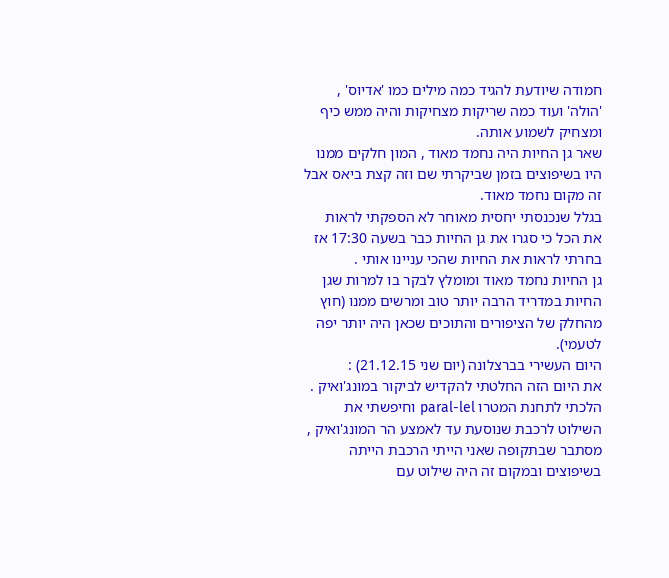חמודה שיודעת להגיד כמה מילים כמו 'אדיוס' , 'הולה' ועוד כמה שריקות מצחיקות והיה ממש כיף ומצחיק לשמוע אותה.
שאר גן החיות היה נחמד מאוד , המון חלקים ממנו היו בשיפוצים בזמן שביקרתי שם וזה קצת ביאס אבל זה מקום נחמד מאוד.
בגלל שנכנסתי יחסית מאוחר לא הספקתי לראות את הכל כי סגרו את גן החיות כבר בשעה 17:30 אז בחרתי לראות את החיות שהכי עניינו אותי .
גן החיות נחמד מאוד ומומלץ לבקר בו למרות שגן החיות במדריד הרבה יותר טוב ומרשים ממנו (חוץ מהחלק של הציפורים והתוכים שכאן היה יותר יפה לטעמי).
היום העשירי בברצלונה (יום שני 21.12.15) :
את היום הזה החלטתי להקדיש לביקור במונג'ואיק .
הלכתי לתחנת המטרו paral-lel וחיפשתי את השילוט לרכבת שנוסעת עד לאמצע הר המונג'ואיק , מסתבר שבתקופה שאני הייתי הרכבת הייתה בשיפוצים ובמקום זה היה שילוט עם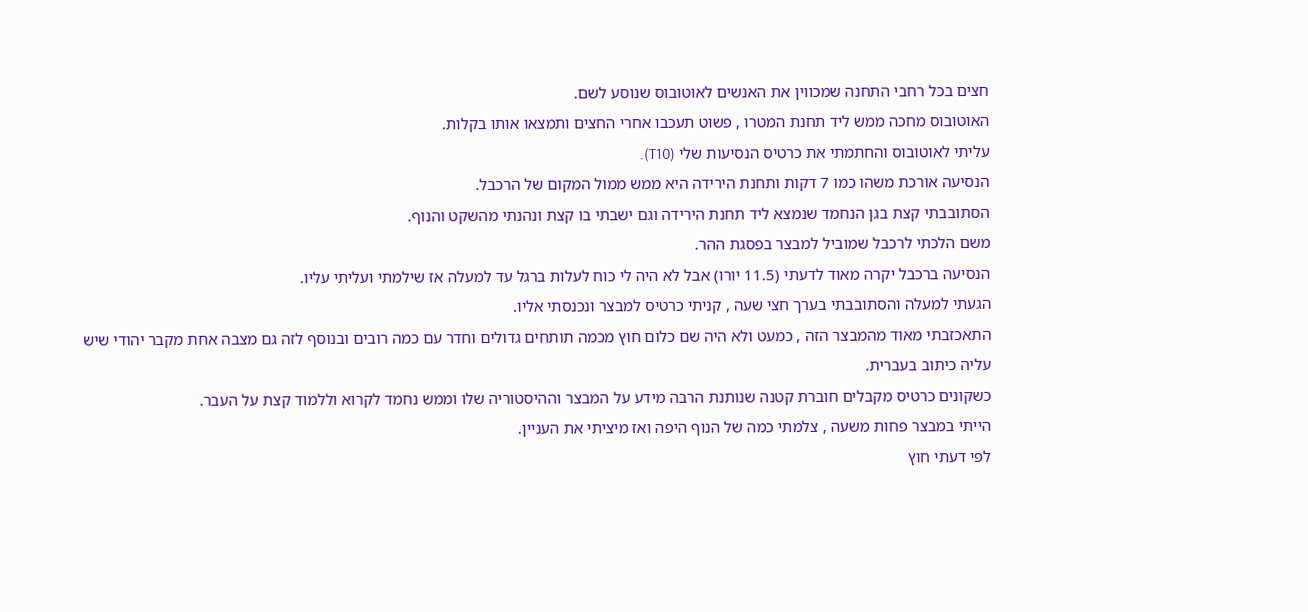חצים בכל רחבי התחנה שמכווין את האנשים לאוטובוס שנוסע לשם.
האוטובוס מחכה ממש ליד תחנת המטרו , פשוט תעכבו אחרי החצים ותמצאו אותו בקלות.
עליתי לאוטובוס והחתמתי את כרטיס הנסיעות שלי (T10).
הנסיעה אורכת משהו כמו 7 דקות ותחנת הירידה היא ממש ממול המקום של הרכבל.
הסתובבתי קצת בגן הנחמד שנמצא ליד תחנת הירידה וגם ישבתי בו קצת ונהנתי מהשקט והנוף.
משם הלכתי לרכבל שמוביל למבצר בפסגת ההר.
הנסיעה ברכבל יקרה מאוד לדעתי (11.5 יורו) אבל לא היה לי כוח לעלות ברגל עד למעלה אז שילמתי ועליתי עליו.
הגעתי למעלה והסתובבתי בערך חצי שעה , קניתי כרטיס למבצר ונכנסתי אליו.
התאכזבתי מאוד מהמבצר הזה , כמעט ולא היה שם כלום חוץ מכמה תותחים גדולים וחדר עם כמה רובים ובנוסף לזה גם מצבה אחת מקבר יהודי שיש עליה כיתוב בעברית.
כשקונים כרטיס מקבלים חוברת קטנה שנותנת הרבה מידע על המבצר וההיסטוריה שלו וממש נחמד לקרוא וללמוד קצת על העבר.
הייתי במבצר פחות משעה , צלמתי כמה של הנוף היפה ואז מיציתי את העניין.
לפי דעתי חוץ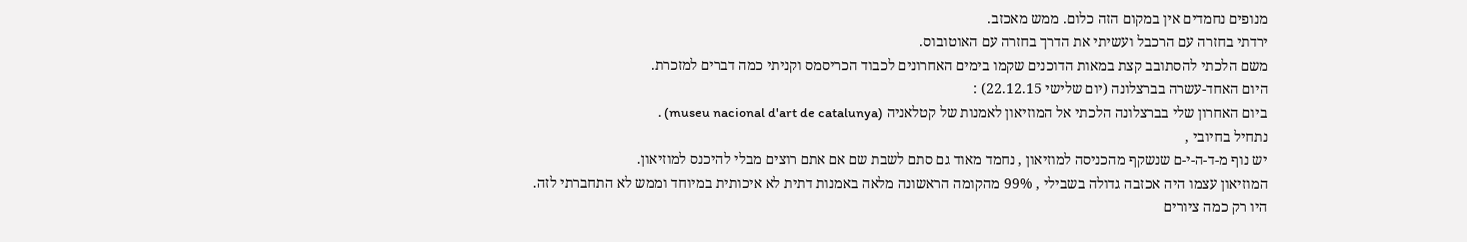מנופים נחמדים אין במקום הזה כלום. ממש מאכזב.
ירדתי בחזרה עם הרכבל ועשיתי את הדרך בחזרה עם האוטובוס.
משם הלכתי להסתובב קצת במאות הדוכנים שקמו בימים האחרונים לכבוד הכריסמס וקניתי כמה דברים למזכרת.
היום האחד-עשרה בברצלונה (יום שלישי 22.12.15) :
ביום האחרון שלי בברצלונה הלכתי אל המוזיאון לאמנות של קטלאניה (museu nacional d'art de catalunya) .
נתחיל בחיובי ,
יש נוף מ-ד-ה-י-ם שנשקף מהכניסה למוזיאון , נחמד מאוד גם סתם לשבת שם אם אתם רוצים מבלי להיכנס למוזיאון.
המוזיאון עצמו היה אכזבה גדולה בשבילי , 99% מהקומה הראשונה מלאה באמנות דתית לא איכותית במיוחד וממש לא התחברתי לזה.
היו רק כמה ציורים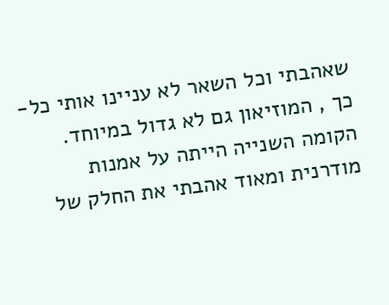שאהבתי וכל השאר לא עניינו אותי כל-כך , המוזיאון גם לא גדול במיוחד.
הקומה השנייה הייתה על אמנות מודרנית ומאוד אהבתי את החלק של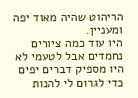הריהוט שהיה מאוד יפה ומעניין.
היו עוד כמה ציורים נחמדים אבל לטעמי לא היו מספיק דברים יפים כדי לגרום לי להנות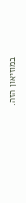במוזיאון הזה.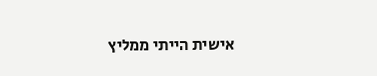אישית הייתי ממליץ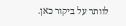לוותר על ביקור כאן.